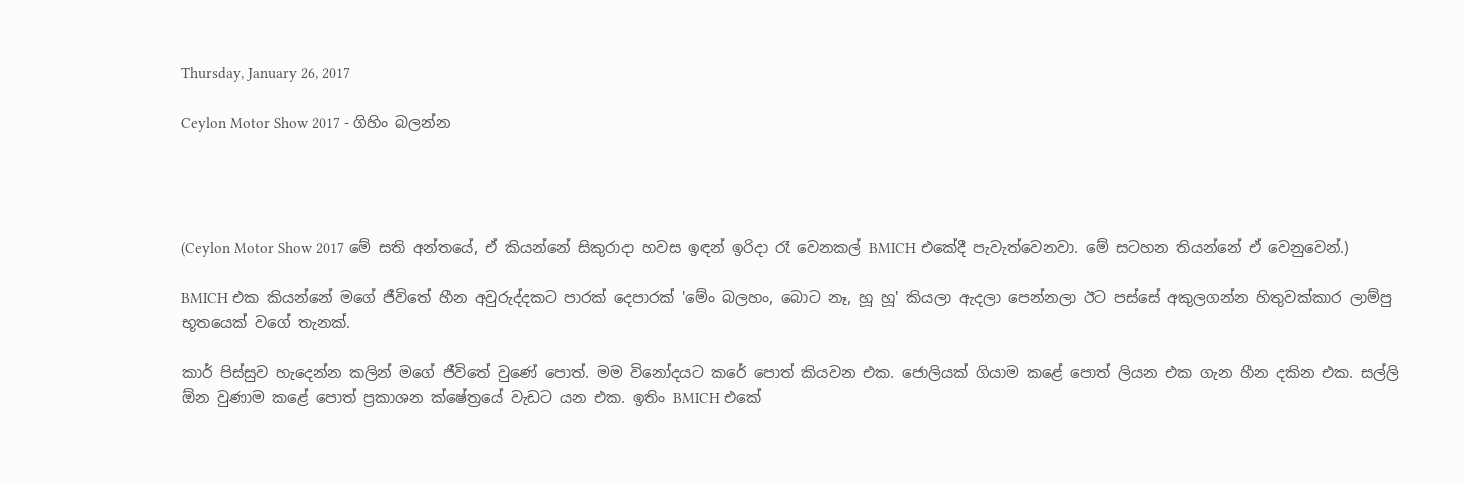Thursday, January 26, 2017

Ceylon Motor Show 2017 - ගිහිං බලන්න




(Ceylon Motor Show 2017 මේ සති අන්තයේ, ඒ කියන්නේ සිකුරාදා හවස ඉඳන් ඉරිදා රෑ වෙනකල් BMICH එකේදී පැවැත්වෙනවා. මේ සටහන තියන්නේ ඒ වෙනුවෙන්.)

BMICH එක කියන්නේ මගේ ජීවිතේ හීන අවුරුද්දකට පාරක් දෙපාරක් 'මේං බලහං, බොට නෑ, හූ හූ' කියලා ඇදලා පෙන්නලා ඊට පස්සේ අකුලගන්න හිතුවක්කාර ලාම්පු භූතයෙක් වගේ තැනක්.

කාර් පිස්සුව හැදෙන්න කලින් මගේ ජීවිතේ වුණේ පොත්. මම විනෝදයට කරේ පොත් කියවන එක. ජොලියක් ගියාම කළේ පොත් ලියන එක ගැන හීන දකින එක. සල්ලි ඕන වුණාම කළේ පොත් ප්‍රකාශන ක්ෂේත්‍රයේ වැඩට යන එක. ඉතිං BMICH එකේ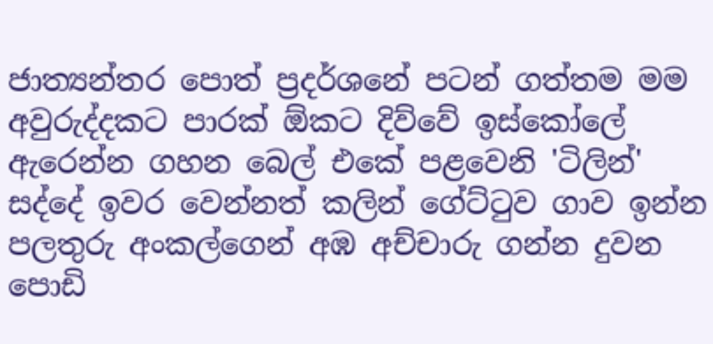ජාත්‍යන්තර පොත් ප්‍රදර්ශනේ පටන් ගත්තම මම අවුරුද්දකට පාරක් ඕකට දිව්වේ ඉස්කෝලේ ඇරෙන්න ගහන බෙල් එකේ පළවෙනි 'ටිලින්' සද්දේ ඉවර වෙන්නත් කලින් ගේට්ටුව ගාව ඉන්න පලතුරු අංකල්ගෙන් අඹ අච්චාරු ගන්න දුවන පොඩි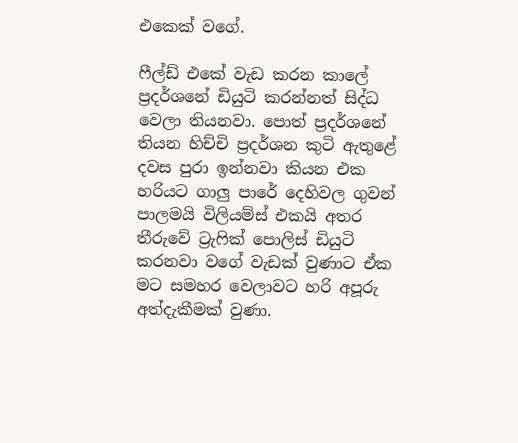එකෙක් වගේ.

ෆීල්ඩ් එකේ වැඩ කරන කාලේ ප්‍රදර්ශනේ ඩියුටි කරන්නත් සිද්ධ වෙලා තියනවා. පොත් ප්‍රදර්ශනේ තියන හිච්චි ප්‍රදර්ශන කුටි ඇතුළේ දවස පුරා ඉන්නවා කියන එක හරියට ගාලු පාරේ දෙහිවල ගුවන් පාලමයි විලියම්ස් එකයි අතර තීරුවේ ට්‍රැෆික් පොලිස් ඩියුටි කරනවා වගේ වැඩක් වුණාට ඒක මට සමහර වෙලාවට හරි අපූරු අත්දැකීමක් වුණා.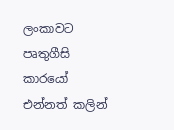ලංකාවට පෘතුගීසි කාරයෝ එන්නත් කලින්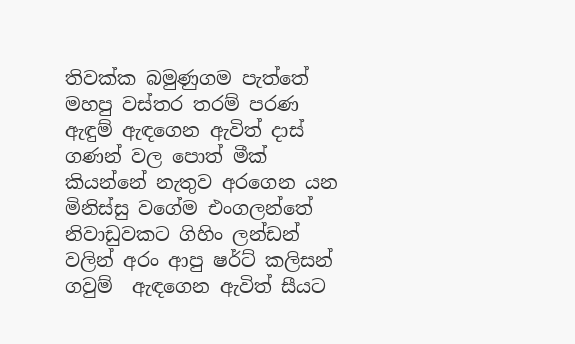තිවක්ක බමුණුගම පැත්තේ මහපු වස්තර තරම් පරණ ඇඳුම් ඇඳගෙන ඇවිත් දාස් ගණන් වල පොත් මීක් කියන්නේ නැතුව අරගෙන යන මිනිස්සු වගේම එංගලන්තේ නිවාඩුවකට ගිහිං ලන්ඩන් වලින් අරං ආපු ෂර්ට් කලිසන් ගවුම්  ඇඳගෙන ඇවිත් සීයට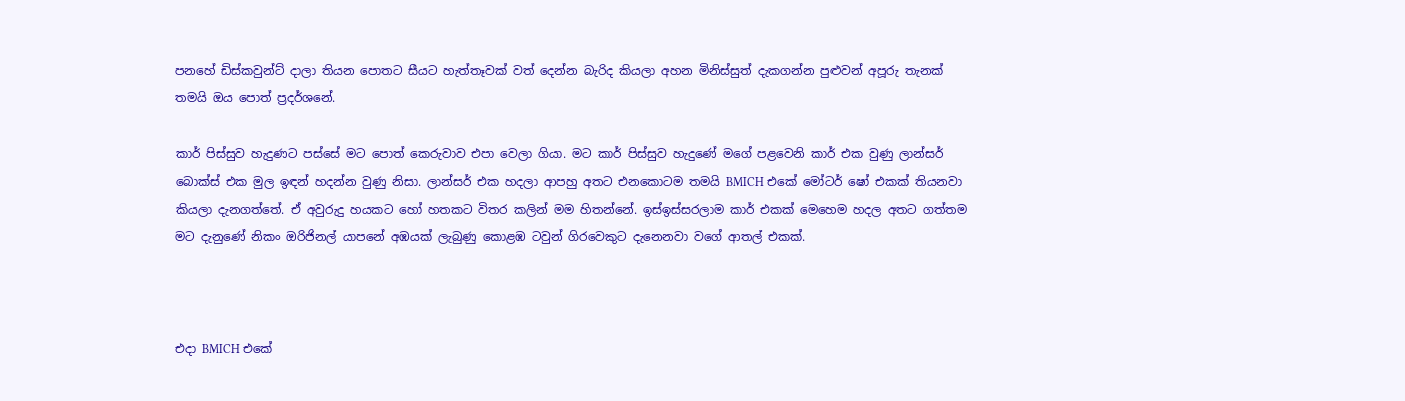පනහේ ඩිස්කවුන්ට් දාලා තියන පොතට සීයට හැත්තෑවක් වත් දෙන්න බැරිද කියලා අහන මිනිස්සුත් දැකගන්න පුළුවන් අපූරු තැනක් තමයි ඔය පොත් ප්‍රදර්ශනේ.

කාර් පිස්සුව හැදුණට පස්සේ මට පොත් කෙරුවාව එපා වෙලා ගියා. මට කාර් පිස්සුව හැදුණේ මගේ පළවෙනි කාර් එක වුණු ලාන්සර් බොක්ස් එක මුල ඉඳන් හදන්න වුණු නිසා. ලාන්සර් එක හදලා ආපහු අතට එනකොටම තමයි BMICH එකේ මෝටර් ෂෝ එකක් තියනවා කියලා දැනගත්තේ. ඒ අවුරුදු හයකට හෝ හතකට විතර කලින් මම හිතන්නේ. ඉස්ඉස්සරලාම කාර් එකක් මෙහෙම හදල අතට ගත්තම මට දැනුණේ නිකං ඔරිජිනල් යාපනේ අඹයක් ලැබුණු කොළඹ ටවුන් ගිරවෙකුට දැනෙනවා වගේ ආතල් එකක්.



එදා BMICH එකේ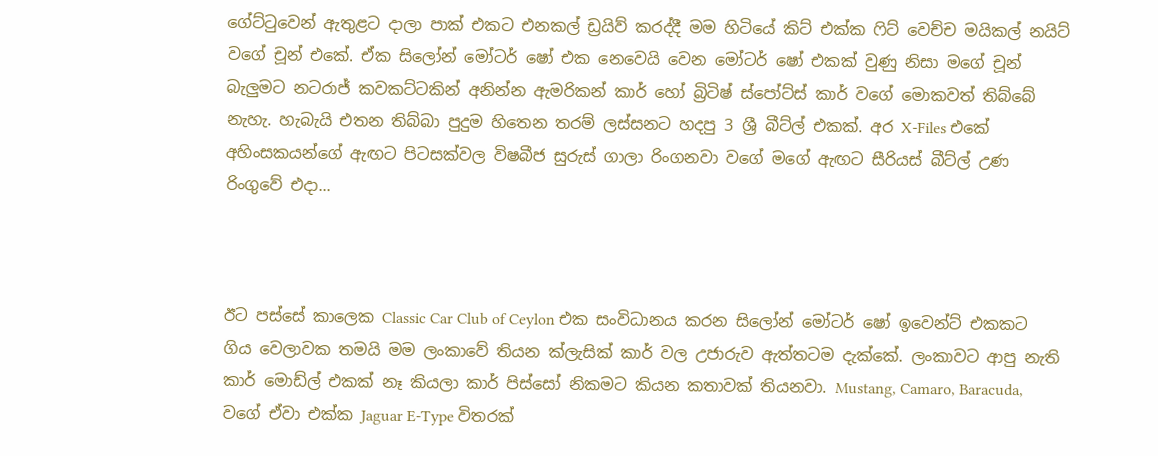ගේට්ටුවෙන් ඇතුළට දාලා පාක් එකට එනකල් ඩ්‍රයිව් කරද්දී මම හිටියේ කිට් එක්ක ෆිට් වෙච්ච මයිකල් නයිට් වගේ චූන් එකේ. ඒක සිලෝන් මෝටර් ෂෝ එක නෙවෙයි වෙන මෝටර් ෂෝ එකක් වුණු නිසා මගේ චූන් බැලුමට නටරාජ් කවකට්ටකින් අනින්න ඇමරිකන් කාර් හෝ බ්‍රිටිෂ් ස්පෝට්ස් කාර් වගේ මොකවත් තිබ්බේ නැහැ. හැබැයි එතන තිබ්බා පුදුම හිතෙන තරම් ලස්සනට හදපු 3 ශ්‍රී බීට්ල් එකක්. අර X-Files එකේ අහිංසකයන්ගේ ඇඟට පිටසක්වල විෂබීජ සුරුස් ගාලා රිංගනවා වගේ මගේ ඇඟට සීරියස් බීට්ල් උණ රිංගුවේ එදා...



ඊට පස්සේ කාලෙක Classic Car Club of Ceylon එක සංවිධානය කරන සිලෝන් මෝටර් ෂෝ ඉවෙන්ට් එකකට ගිය වෙලාවක තමයි මම ලංකාවේ තියන ක්ලැසික් කාර් වල උජාරුව ඇත්තටම දැක්කේ. ලංකාවට ආපු නැති කාර් මොඩ්ල් එකක් නෑ කියලා කාර් පිස්සෝ නිකමට කියන කතාවක් තියනවා. Mustang, Camaro, Baracuda, වගේ ඒවා එක්ක Jaguar E-Type විතරක්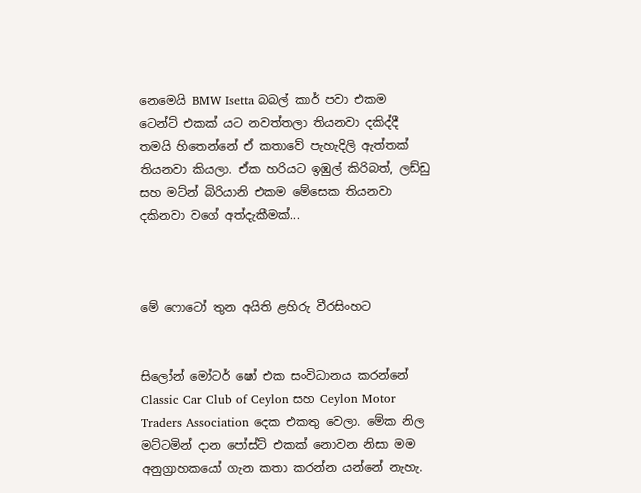නෙමෙයි BMW Isetta බබල් කාර් පවා එකම ටෙන්ට් එකක් යට නවත්තලා තියනවා දකිද්දී තමයි හිතෙන්නේ ඒ කතාවේ පැහැදිලි ඇත්තක් තියනවා කියලා. ඒක හරියට ඉඹුල් කිරිබත්, ලඩ්ඩු සහ මට්න් බිරියානි එකම මේසෙක තියනවා දකිනවා වගේ අත්දැකීමක්...



මේ ෆොටෝ තුන අයිති ළහිරු වීරසිංහට


සිලෝන් මෝටර් ෂෝ එක සංවිධානය කරන්නේ Classic Car Club of Ceylon සහ Ceylon Motor Traders Association දෙක එකතු වෙලා. මේක නිල මට්ටමින් දාන පෝස්ට් එකක් නොවන නිසා මම අනුග්‍රාහකයෝ ගැන කතා කරන්න යන්නේ නැහැ.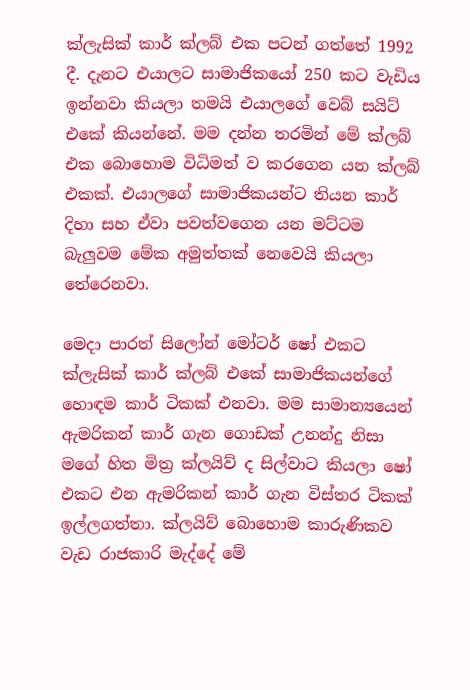ක්ලැසික් කාර් ක්ලබ් එක පටන් ගත්තේ 1992 දී. දැනට එයාලට සාමාජිකයෝ 250 කට වැඩිය ඉන්නවා කියලා තමයි එයාලගේ වෙබ් සයිට් එකේ කියන්නේ. මම දන්න තරමින් මේ ක්ලබ් එක බොහොම විධිමත් ව කරගෙන යන ක්ලබ් එකක්. එයාලගේ සාමාජිකයන්ට තියන කාර් දිහා සහ ඒවා පවත්වගෙන යන මට්ටම බැලුවම මේක අමුත්තක් නෙවෙයි කියලා තේරෙනවා.

මෙදා පාරත් සිලෝන් මෝටර් ෂෝ එකට ක්ලැසික් කාර් ක්ලබ් එකේ සාමාජිකයන්ගේ හොඳම කාර් ටිකක් එනවා. මම සාමාන්‍යයෙන් ඇමරිකන් කාර් ගැන ගොඩක් උනන්දු නිසා මගේ හිත මිත්‍ර ක්ලයිව් ද සිල්වාට කියලා ෂෝ එකට එන ඇමරිකන් කාර් ගැන විස්තර ටිකක් ඉල්ලගත්තා. ක්ලයිව් බොහොම කාරුණිකව වැඩ රාජකාරි මැද්දේ මේ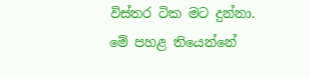විස්තර ටික මට දුන්නා. මේ පහළ තියෙන්නේ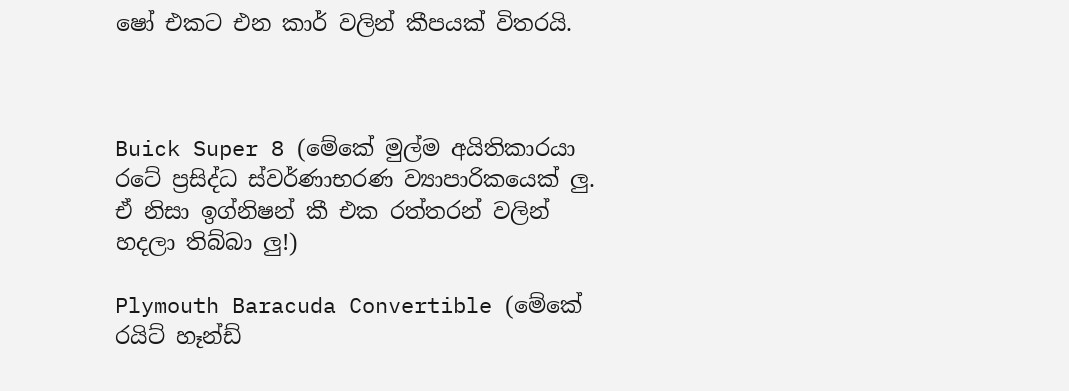ෂෝ එකට එන කාර් වලින් කීපයක් විතරයි.



Buick Super 8 (මේකේ මුල්ම අයිතිකාරයා රටේ ප්‍රසිද්ධ ස්වර්ණාභරණ ව්‍යාපාරිකයෙක් ලු. ඒ නිසා ඉග්නිෂන් කී එක රත්තරන් වලින් හදලා තිබ්බා ලු!)

Plymouth Baracuda Convertible (මේකේ රයිට් හෑන්ඩ්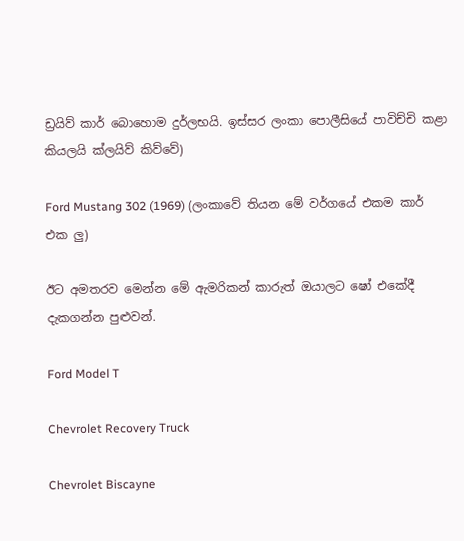ඩ්‍රයිව් කාර් බොහොම දුර්ලභයි. ඉස්සර ලංකා පොලීසියේ පාවිච්චි කළා කියලයි ක්ලයිව් කිව්වේ)

Ford Mustang 302 (1969) (ලංකාවේ තියන මේ වර්ගයේ එකම කාර් එක ලු)

ඊට අමතරව මෙන්න මේ ඇමරිකන් කාරුත් ඔයාලට ෂෝ එකේදී දැකගන්න පුළුවන්.

Ford Model T

Chevrolet Recovery Truck

Chevrolet Biscayne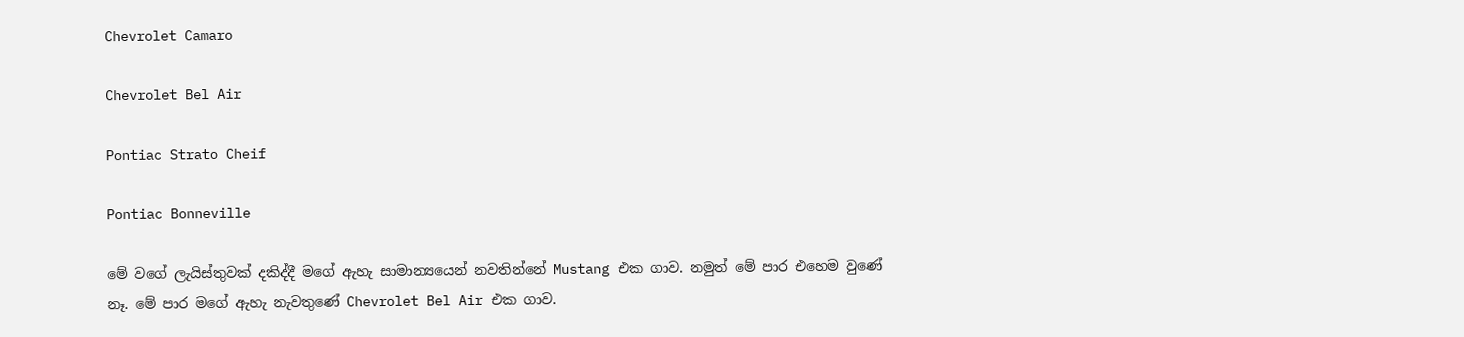Chevrolet Camaro

Chevrolet Bel Air

Pontiac Strato Cheif

Pontiac Bonneville

මේ වගේ ලැයිස්තුවක් දකිද්දී මගේ ඇහැ සාමාන්‍යයෙන් නවතින්නේ Mustang එක ගාව. නමුත් මේ පාර එහෙම වුණේ නෑ. මේ පාර මගේ ඇහැ නැවතුණේ Chevrolet Bel Air එක ගාව.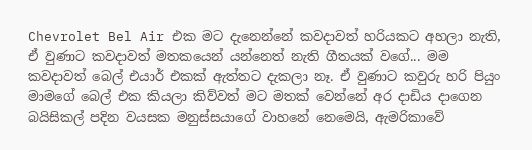Chevrolet Bel Air එක මට දැනෙන්නේ කවදාවත් හරියකට අහලා නැති, ඒ වුණාට කවදාවත් මතකයෙන් යන්නෙත් නැති ගීතයක් වගේ... මම කවදාවත් බෙල් එයාර් එකක් ඇත්තට දැකලා නෑ. ඒ වුණාට කවුරු හරි පියුං මාමගේ බෙල් එක කියලා කිව්වත් මට මතක් වෙන්නේ අර දාඩිය දාගෙන බයිසිකල් පදින වයසක මනුස්සයාගේ වාහනේ නෙමෙයි, ඇමරිකාවේ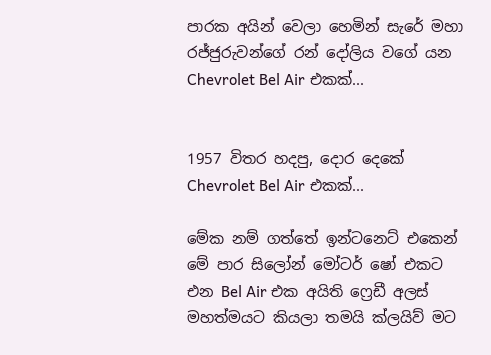පාරක අයින් වෙලා හෙමින් සැරේ මහා රජ්ජුරුවන්ගේ රන් දෝලිය වගේ යන Chevrolet Bel Air එකක්...


1957 විතර හදපු, දොර දෙකේ Chevrolet Bel Air එකක්...

මේක නම් ගත්තේ ඉන්ටනෙට් එකෙන්
මේ පාර සිලෝන් මෝටර් ෂෝ එකට එන Bel Air එක අයිති ෆ්‍රෙඩී අලස් මහත්මයට කියලා තමයි ක්ලයිව් මට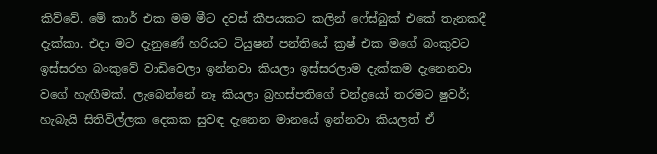කිව්වේ. මේ කාර් එක මම මීට දවස් කීපයකට කලින් ෆේස්බුක් එකේ තැනකදී දැක්කා. එදා මට දැනුණේ හරියට ටියුෂන් පන්තියේ ක්‍රෂ් එක මගේ බංකුවට ඉස්සරහ බංකුවේ වාඩිවෙලා ඉන්නවා කියලා ඉස්සරලාම දැක්කම දැනෙනවා වගේ හැඟීමක්. ලැබෙන්නේ නෑ කියලා බ්‍රහස්පතිගේ චන්ද්‍රයෝ තරමට ෂුවර්; හැබැයි සිතිවිල්ලක දෙකක සුවඳ දැනෙන මානයේ ඉන්නවා කියලත් ඒ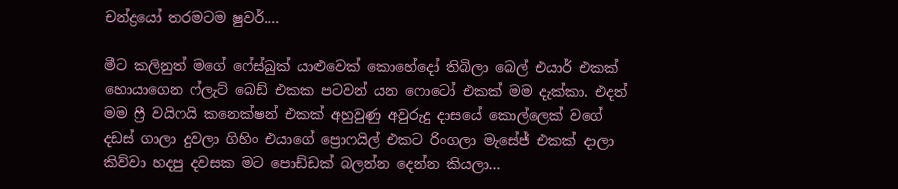චන්ද්‍රයෝ තරමටම ෂුවර්....

මීට කලිනුත් මගේ ෆේස්බුක් යාළුවෙක් කොහේදෝ තිබිලා බෙල් එයාර් එකක් හොයාගෙන ෆ්ලැට් බෙඩ් එකක පටවන් යන ෆොටෝ එකක් මම දැක්කා. එදත් මම ෆ්‍රී වයිෆයි කනෙක්ෂන් එකක් අහුවුණු අවුරුදු දාසයේ කොල්ලෙක් වගේ දඩස් ගාලා දුවලා ගිහිං එයාගේ ප්‍රොෆයිල් එකට රිංගලා මැසේජ් එකක් දාලා කිව්වා හදපු දවසක මට පොඩ්ඩක් බලන්න දෙන්න කියලා...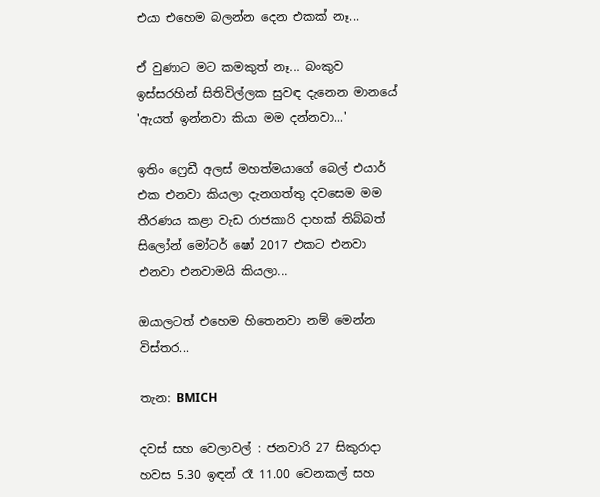එයා එහෙම බලන්න දෙන එකක් නෑ...

ඒ වුණාට මට කමකුත් නෑ... බංකුව ඉස්සරහින් සිතිවිල්ලක සුවඳ දැනෙන මානයේ 'ඇයත් ඉන්නවා කියා මම දන්නවා...'

ඉතිං ෆ්‍රෙඩී අලස් මහත්මයාගේ බෙල් එයාර් එක එනවා කියලා දැනගත්තු දවසෙම මම තීරණය කළා වැඩ රාජකාරි දාහක් තිබ්බත් සිලෝන් මෝටර් ෂෝ 2017 එකට එනවා එනවා එනවාමයි කියලා...

ඔයාලටත් එහෙම හිතෙනවා නම් මෙන්න විස්තර...

තැන: BMICH

දවස් සහ වෙලාවල් : ජනවාරි 27 සිකුරාදා හවස 5.30 ඉඳන් රෑ 11.00 වෙනකල් සහ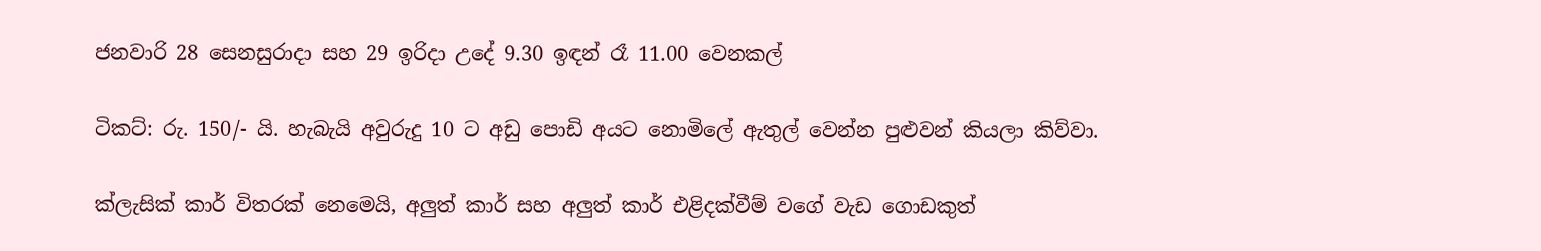ජනවාරි 28 සෙනසුරාදා සහ 29 ඉරිදා උදේ 9.30 ඉඳන් රෑ 11.00 වෙනකල්

ටිකට්: රු. 150/- යි. හැබැයි අවුරුදු 10 ට අඩු පොඩි අයට නොමිලේ ඇතුල් වෙන්න පුළුවන් කියලා කිව්වා.

ක්ලැසික් කාර් විතරක් නෙමෙයි, අලුත් කාර් සහ අලුත් කාර් එළිදක්වීම් වගේ වැඩ ගොඩකුත්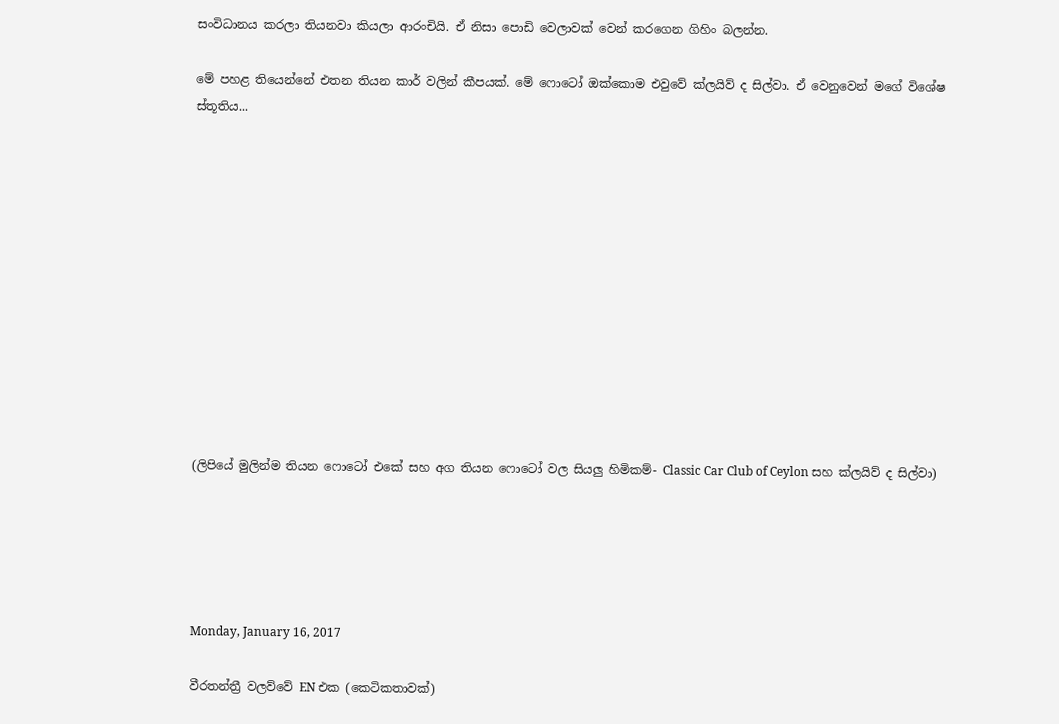සංවිධානය කරලා තියනවා කියලා ආරංචියි. ඒ නිසා පොඩි වෙලාවක් වෙන් කරගෙන ගිහිං බලන්න.

මේ පහළ තියෙන්නේ එතන තියන කාර් වලින් කීපයක්. මේ ෆොටෝ ඔක්කොම එවුවේ ක්ලයිව් ද සිල්වා. ඒ වෙනුවෙන් මගේ විශේෂ ස්තූතිය...












(ලිපියේ මුලින්ම තියන ෆොටෝ එකේ සහ අග තියන ෆොටෝ වල සියලු හිමිකම්- Classic Car Club of Ceylon සහ ක්ලයිව් ද සිල්වා)





Monday, January 16, 2017

වීරතන්ත්‍රී වලව්වේ EN එක (කෙටිකතාවක්)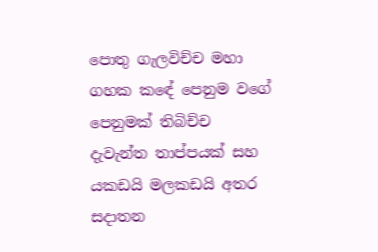පොතු ගැලවිච්ච මහා ගහක කඳේ පෙනුම වගේ පෙනුමක් තිබිච්ච  දැවැන්ත තාප්පයක් සහ යකඩයි මලකඩයි අතර සදාතන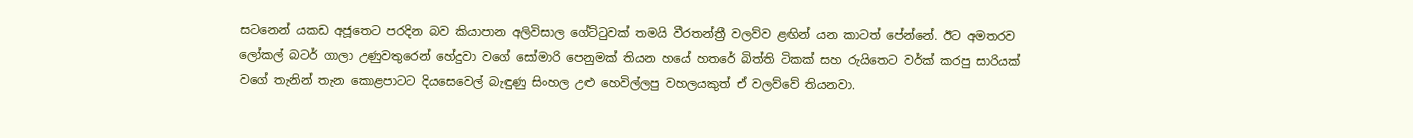සටනෙන් යකඩ අජූතෙට පරදින බව කියාපාන අලිවිසාල ගේට්ටුවක් තමයි වීරතන්ත්‍රී වලව්ව ළඟින් යන කාටත් පේන්නේ. ඊට අමතරව ලෝකල් බටර් ගාලා උණුවතුරෙන් හේදුවා වගේ සෝමාරි පෙනුමක් තියන හයේ හතරේ බිත්ති ටිකක් සහ රුයිතෙට වර්ක් කරපු සාරියක් වගේ තැනින් තැන කොළපාටට දියසෙවෙල් බැඳුණු සිංහල උළු හෙවිල්ලපු වහලයකුත් ඒ වලව්වේ තියනවා.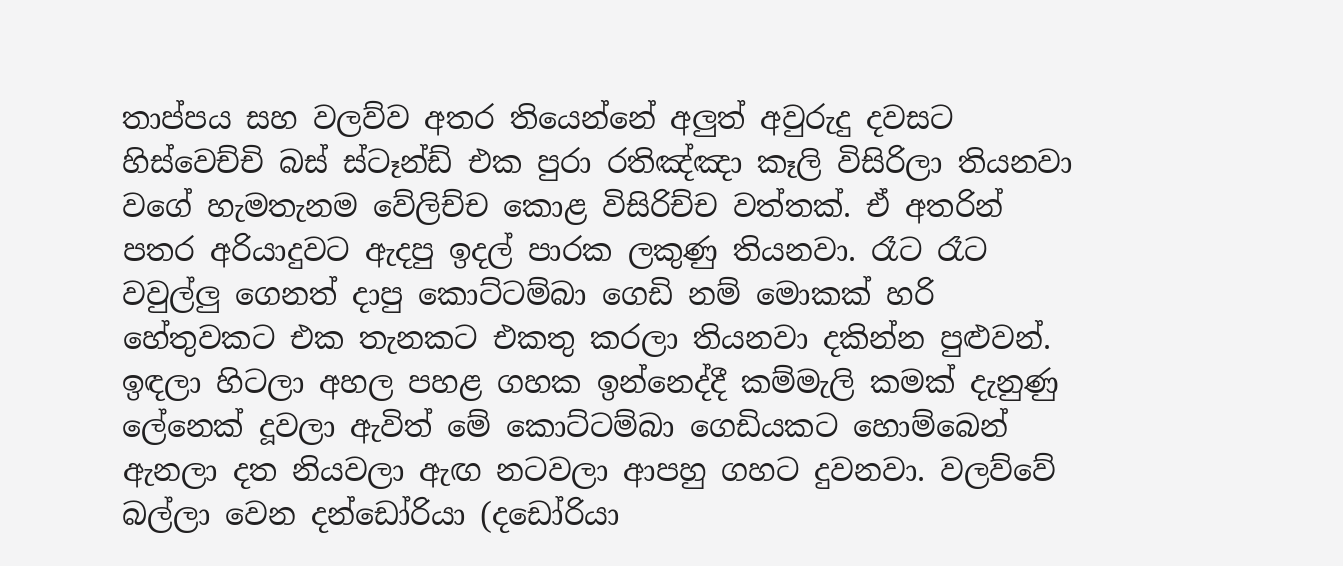තාප්පය සහ වලව්ව අතර තියෙන්නේ අලුත් අවුරුදු දවසට හිස්වෙච්චි බස් ස්ටෑන්ඩ් එක පුරා රතිඤ්ඤා කෑලි විසිරිලා තියනවා වගේ හැමතැනම වේලිච්ච කොළ විසිරිච්ච වත්තක්. ඒ අතරින් පතර අරියාදුවට ඇදපු ඉදල් පාරක ලකුණු තියනවා. රෑට රෑට වවුල්ලු ගෙනත් දාපු කොට්ටම්බා ගෙඩි නම් මොකක් හරි හේතුවකට එක තැනකට එකතු කරලා තියනවා දකින්න පුළුවන්. ඉඳලා හිටලා අහල පහළ ගහක ඉන්නෙද්දී කම්මැලි කමක් දැනුණු ලේනෙක් දූවලා ඇවිත් මේ කොට්ටම්බා ගෙඩියකට හොම්බෙන් ඇනලා දත නියවලා ඇඟ නටවලා ආපහු ගහට දුවනවා. වලව්වේ බල්ලා වෙන දන්ඩෝරියා (දඩෝරියා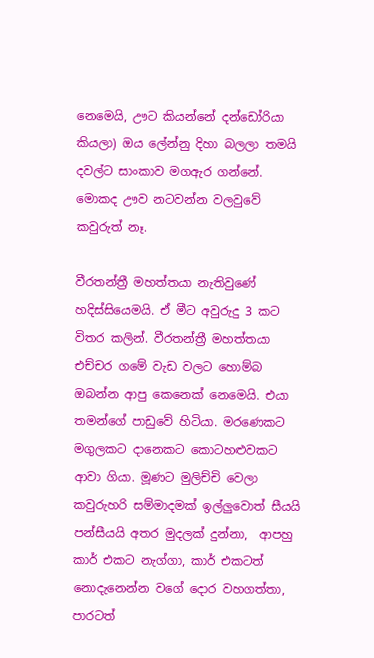නෙමෙයි, ඌට කියන්නේ දන්ඩෝරියා කියලා) ඔය ලේන්නු දිහා බලලා තමයි දවල්ට සාංකාව මගඇර ගන්නේ. මොකද ඌව නටවන්න වලවුවේ කවුරුත් නෑ.

වීරතන්ත්‍රී මහත්තයා නැතිවුණේ හදිස්සියෙමයි. ඒ මීට අවුරුදු 3 කට විතර කලින්. වීරතන්ත්‍රී මහත්තයා එච්චර ගමේ වැඩ වලට හොම්බ ඔබන්න ආපු කෙනෙක් නෙමෙයි. එයා තමන්ගේ පාඩුවේ හිටියා. මරණෙකට මගුලකට දානෙකට කොටහළුවකට ආවා ගියා. මූණට මුලිච්චි වෙලා කවුරුහරි සම්මාදමක් ඉල්ලුවොත් සීයයි පන්සීයයි අතර මුදලක් දුන්නා,  ආපහු කාර් එකට නැග්ගා, කාර් එකටත් නොදැනෙන්න වගේ දොර වහගත්තා, පාරටත්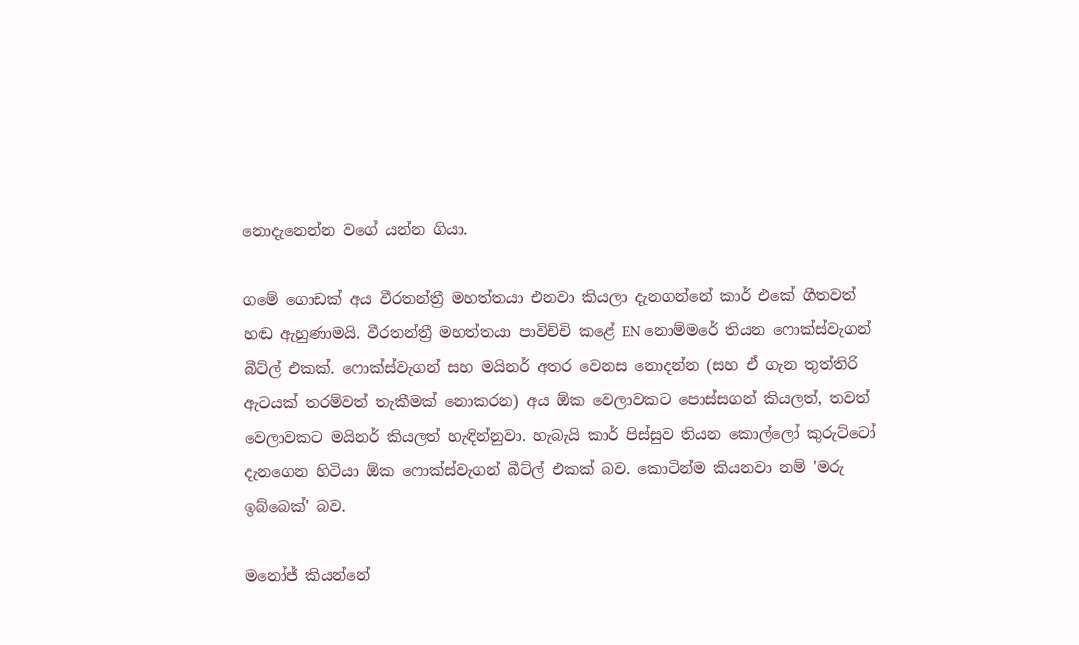නොදැනෙන්න වගේ යන්න ගියා.

ගමේ ගොඩක් අය වීරතන්ත්‍රී මහත්තයා එනවා කියලා දැනගන්නේ කාර් එකේ ගීතවත් හඬ ඇහුණාමයි. වීරතන්ත්‍රී මහත්තයා පාවිච්චි කළේ EN නොම්මරේ තියන ෆොක්ස්වැගන් බීට්ල් එකක්. ෆොක්ස්වැගන් සහ මයිනර් අතර වෙනස නොදන්න (සහ ඒ ගැන තුත්තිරි ඇටයක් තරම්වත් තැකීමක් නොකරන) අය ඕක වෙලාවකට පොස්සගන් කියලත්, තවත් වෙලාවකට මයිනර් කියලත් හැඳින්නුවා. හැබැයි කාර් පිස්සුව තියන කොල්ලෝ කුරුට්ටෝ දැනගෙන හිටියා ඕක ෆොක්ස්වැගන් බීට්ල් එකක් බව. කොටින්ම කියනවා නම් 'මරු ඉබ්බෙක්' බව.

මනෝජ් කියන්නේ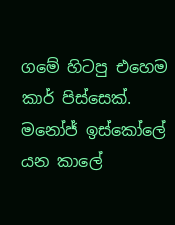ගමේ හිටපු එහෙම කාර් පිස්සෙක්. මනෝජ් ඉස්කෝලේ යන කාලේ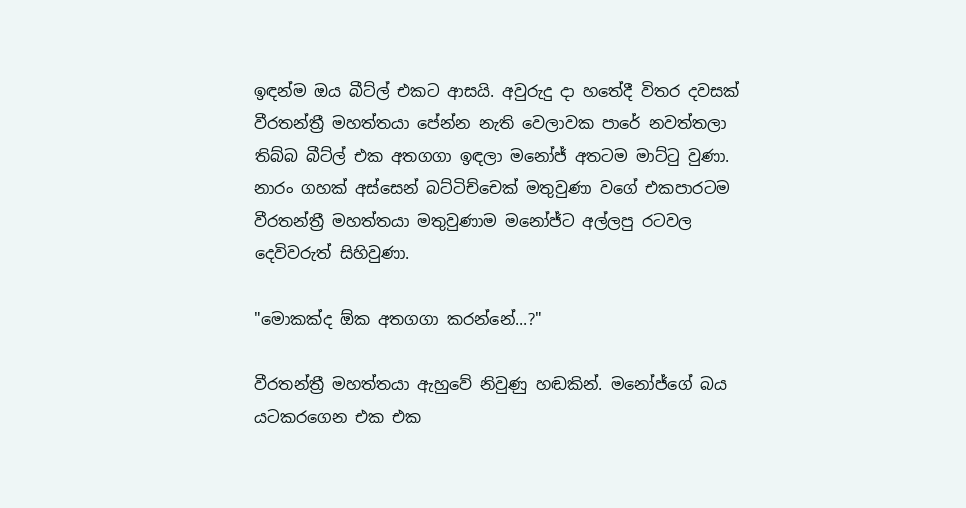ඉඳන්ම ඔය බීට්ල් එකට ආසයි. අවුරුදු දා හතේදී විතර දවසක් වීරතන්ත්‍රී මහත්තයා පේන්න නැති වෙලාවක පාරේ නවත්තලා තිබ්බ බීට්ල් එක අතගගා ඉඳලා මනෝජ් අතටම මාට්ටු වුණා. නාරං ගහක් අස්සෙන් බට්ටිච්චෙක් මතුවුණා වගේ එකපාරටම වීරතන්ත්‍රී මහත්තයා මතුවුණාම මනෝජ්ට අල්ලපු රටවල දෙවිවරුත් සිහිවුණා.

"මොකක්ද ඕක අතගගා කරන්නේ...?"

වීරතන්ත්‍රී මහත්තයා ඇහුවේ නිවුණු හඬකින්. මනෝජ්ගේ බය යටකරගෙන එක එක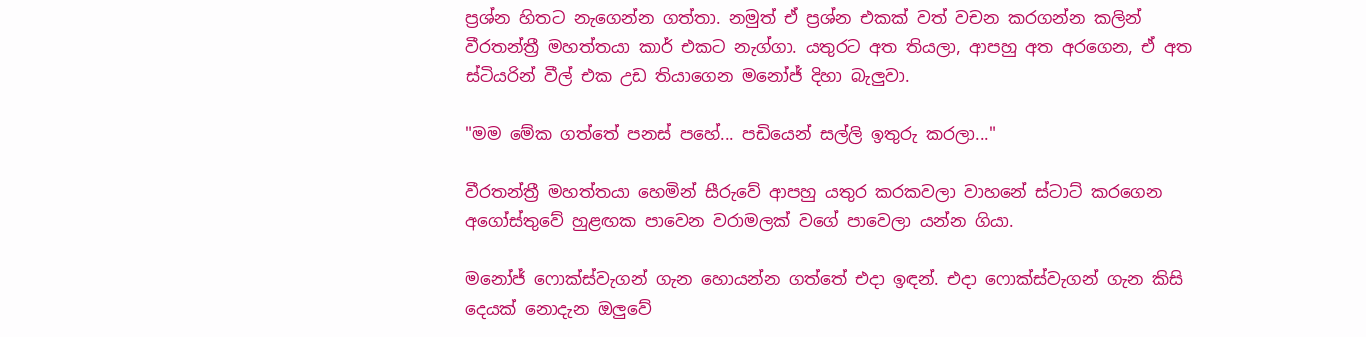ප්‍රශ්න හිතට නැගෙන්න ගත්තා. නමුත් ඒ ප්‍රශ්න එකක් වත් වචන කරගන්න කලින් වීරතන්ත්‍රී මහත්තයා කාර් එකට නැග්ගා. යතුරට අත තියලා, ආපහු අත අරගෙන, ඒ අත ස්ටියරින් වීල් එක උඩ තියාගෙන මනෝජ් දිහා බැලුවා.

"මම මේක ගත්තේ පනස් පහේ... පඩියෙන් සල්ලි ඉතුරු කරලා..."

වීරතන්ත්‍රී මහත්තයා හෙමින් සීරුවේ ආපහු යතුර කරකවලා වාහනේ ස්ටාට් කරගෙන අගෝස්තුවේ හුළඟක පාවෙන වරාමලක් වගේ පාවෙලා යන්න ගියා.

මනෝජ් ෆොක්ස්වැගන් ගැන හොයන්න ගත්තේ එදා ඉඳන්. එදා ෆොක්ස්වැගන් ගැන කිසි දෙයක් නොදැන ඔලුවේ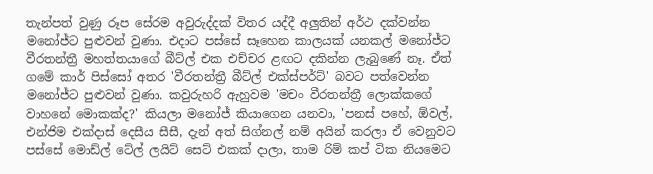තැන්පත් වුණු රූප සේරම අවුරුද්දක් විතර යද්දී අලුතින් අර්ථ දක්වන්න මනෝජ්ට පුළුවන් වුණා. එදාට පස්සේ සෑහෙන කාලයක් යනකල් මනෝජ්ට වීරතන්ත්‍රී මහත්තයාගේ බීට්ල් එක එච්චර ළඟට දකින්න ලැබුණේ නෑ. ඒත් ගමේ කාර් පිස්සෝ අතර 'වීරතන්ත්‍රී බීට්ල් එක්ස්පර්ට්' බවට පත්වෙන්න මනෝජ්ට පුළුවන් වුණා. කවුරුහරි ඇහුවම 'මචං වීරතන්ත්‍රී ලොක්කගේ වාහනේ මොකක්ද?' කියලා මනෝජ් කියාගෙන යනවා, 'පනස් පහේ, ඕවල්, එන්ජිම එක්දාස් දෙසීය සීසී, දැන් අත් සිග්නල් නම් අයින් කරලා ඒ වෙනුවට පස්සේ මොඩ්ල් ටේල් ලයිට් සෙට් එකක් දාලා, තාම රිම් කප් ටික නියමෙට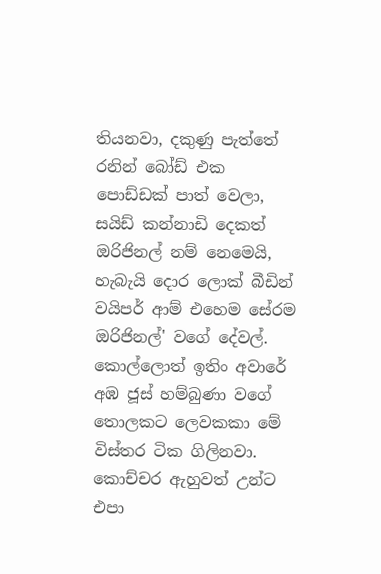තියනවා, දකුණු පැත්තේ රනින් බෝඩ් එක පොඩ්ඩක් පාත් වෙලා, සයිඩ් කන්නාඩි දෙකත් ඔරිජිනල් නම් නෙමෙයි, හැබැයි දොර ලොක් බීඩින් වයිපර් ආම් එහෙම සේරම ඔරිජිනල්' වගේ දේවල්. කොල්ලොත් ඉතිං අවාරේ අඹ ජූස් හම්බුණා වගේ තොලකට ලෙවකකා මේ විස්තර ටික ගිලිනවා. කොච්චර ඇහුවත් උන්ට එපා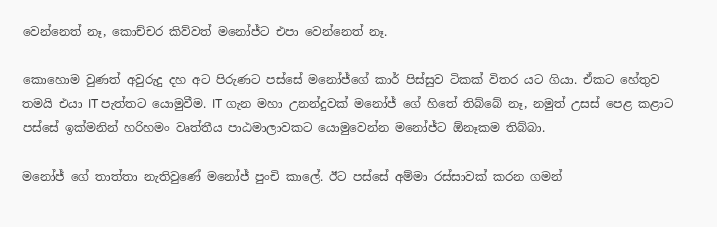වෙන්නෙත් නෑ, කොච්චර කිව්වත් මනෝජ්ට එපා වෙන්නෙත් නෑ.

කොහොම වුණත් අවුරුදු දහ අට පිරුණට පස්සේ මනෝජ්ගේ කාර් පිස්සුව ටිකක් විතර යට ගියා. ඒකට හේතුව තමයි එයා IT පැත්තට යොමුවීම. IT ගැන මහා උනන්දුවක් මනෝජ් ගේ හිතේ තිබ්බේ නෑ, නමුත් උසස් පෙළ කළාට පස්සේ ඉක්මනින් හරිහමං වෘත්තීය පාඨමාලාවකට යොමුවෙන්න මනෝජ්ට ඕනෑකම තිබ්බා.

මනෝජ් ගේ තාත්තා නැතිවුණේ මනෝජ් පුංචි කාලේ. ඊට පස්සේ අම්මා රස්සාවක් කරන ගමන්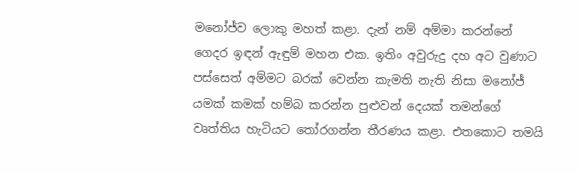මනෝජ්ව ලොකු මහත් කළා. දැන් නම් අම්මා කරන්නේ ගෙදර ඉඳන් ඇඳුම් මහන එක. ඉතිං අවුරුදු දහ අට වුණාට පස්සෙත් අම්මට බරක් වෙන්න කැමති නැති නිසා මනෝජ් යමක් කමක් හම්බ කරන්න පුළුවන් දෙයක් තමන්ගේ වෘත්තිය හැටියට තෝරගන්න තීරණය කළා. එතකොට තමයි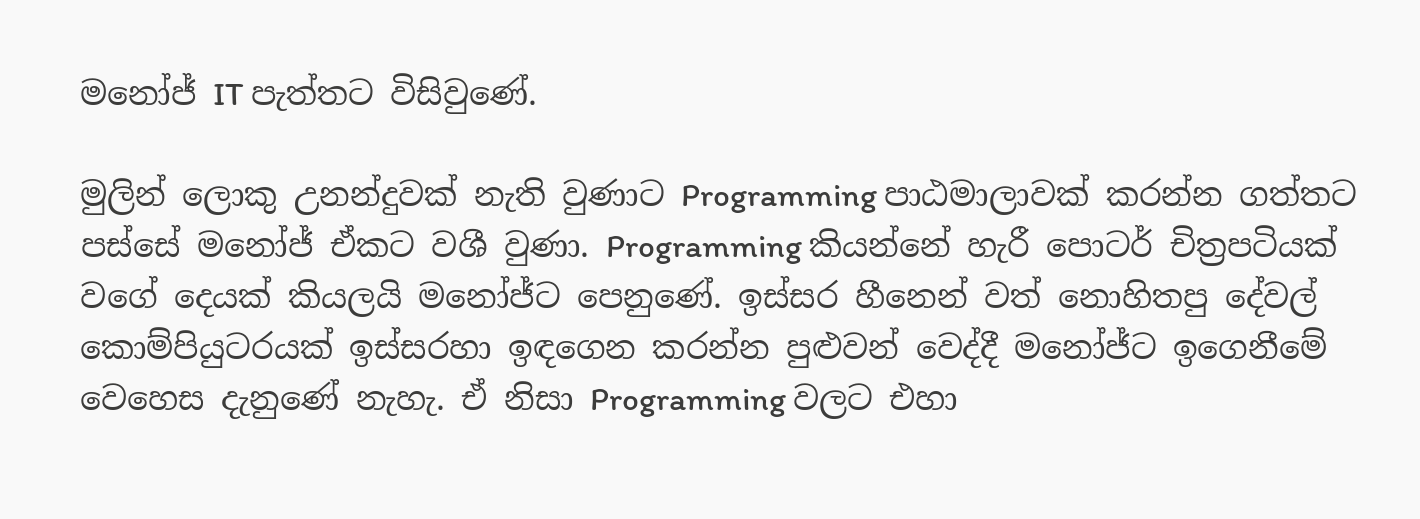මනෝජ් IT පැත්තට විසිවුණේ.

මුලින් ලොකු උනන්දුවක් නැති වුණාට Programming පාඨමාලාවක් කරන්න ගත්තට පස්සේ මනෝජ් ඒකට වශී වුණා. Programming කියන්නේ හැරී පොටර් චිත්‍රපටියක් වගේ දෙයක් කියලයි මනෝජ්ට පෙනුණේ. ඉස්සර හීනෙන් වත් නොහිතපු දේවල් කොම්පියුටරයක් ඉස්සරහා ඉඳගෙන කරන්න පුළුවන් වෙද්දී මනෝජ්ට ඉගෙනීමේ වෙහෙස දැනුණේ නැහැ. ඒ නිසා Programming වලට එහා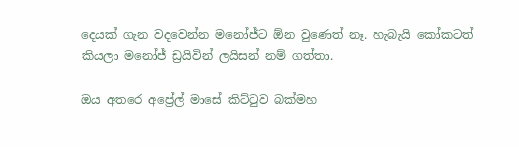දෙයක් ගැන වදවෙන්න මනෝජ්ට ඕන වුණෙත් නෑ. හැබැයි කෝකටත් කියලා මනෝජ් ඩ්‍රයිවින් ලයිසන් නම් ගත්තා.

ඔය අතරෙ අප්‍රේල් මාසේ කිට්ටුව බක්මහ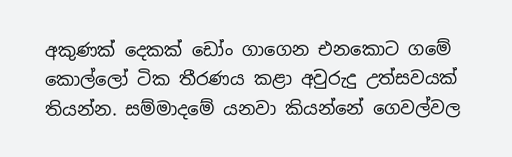අකුණක් දෙකක් ඩෝං ගාගෙන එනකොට ගමේ කොල්ලෝ ටික තීරණය කළා අවුරුදු උත්සවයක් තියන්න. සම්මාදමේ යනවා කියන්නේ ගෙවල්වල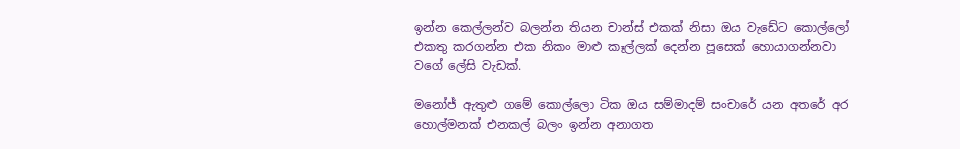ඉන්න කෙල්ලන්ව බලන්න තියන චාන්ස් එකක් නිසා ඔය වැඩේට කොල්ලෝ එකතු කරගන්න එක නිකං මාළු කෑල්ලක් දෙන්න පූසෙක් හොයාගන්නවා වගේ ලේසි වැඩක්.

මනෝජ් ඇතුළු ගමේ කොල්ලො ටික ඔය සම්මාදම් සංචාරේ යන අතරේ අර හොල්මනක් එනකල් බලං ඉන්න අනාගත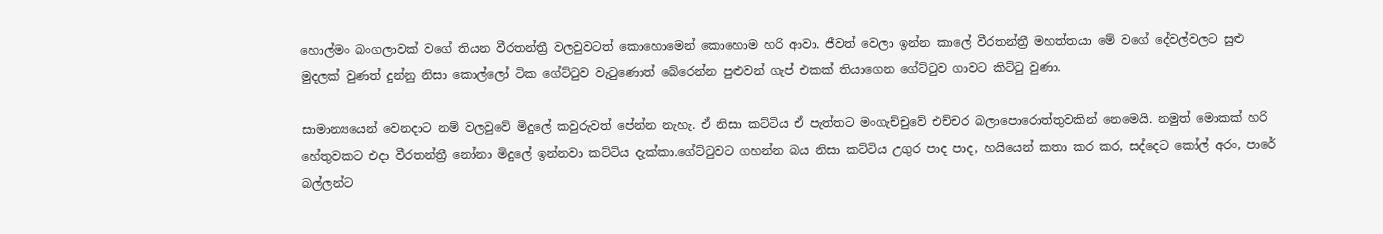හොල්මං බංගලාවක් වගේ තියන වීරතන්ත්‍රී වලවුවටත් කොහොමෙන් කොහොම හරි ආවා. ජීවත් වෙලා ඉන්න කාලේ වීරතන්ත්‍රී මහත්තයා මේ වගේ දේවල්වලට සුළු මුදලක් වුණත් දුන්නු නිසා කොල්ලෝ ටික ගේට්ටුව වැටුණොත් බේරෙන්න පුළුවන් ගැප් එකක් තියාගෙන ගේට්ටුව ගාවට කිට්ටු වුණා.

සාමාන්‍යයෙන් වෙනදාට නම් වලවුවේ මිදුලේ කවුරුවත් පේන්න නැහැ. ඒ නිසා කට්ටිය ඒ පැත්තට මංගැච්චුවේ එච්චර බලාපොරොත්තුවකින් නෙමෙයි. නමුත් මොකක් හරි හේතුවකට එදා වීරතන්ත්‍රී නෝනා මිදුලේ ඉන්නවා කට්ටිය දැක්කා.ගේට්ටුවට ගහන්න බය නිසා කට්ටිය උගුර පාද පාද, හයියෙන් කතා කර කර, සද්දෙට කෝල් අරං, පාරේ බල්ලන්ට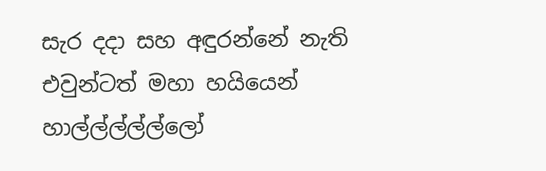සැර දදා සහ අඳුරන්නේ නැති එවුන්ටත් මහා හයියෙන් හාල්ල්ල්ල්ල්ලෝ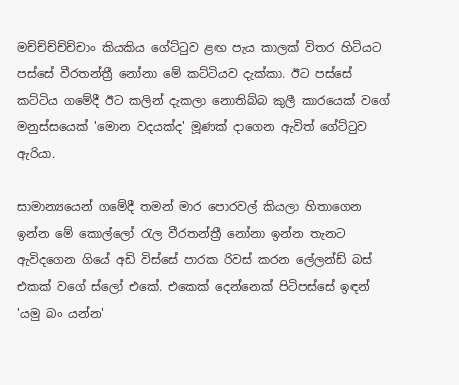මච්ච්ච්ච්ච්චාං කියකිය ගේට්ටුව ළඟ පැය කාලක් විතර හිටියට පස්සේ වීරතන්ත්‍රී නෝනා මේ කට්ටියව දැක්කා. ඊට පස්සේ කට්ටිය ගමේදී ඊට කලින් දැකලා නොතිබ්බ කුලී කාරයෙක් වගේ මනුස්සයෙක් 'මොන වදයක්ද' මූණක් දාගෙන ඇවිත් ගේට්ටුව ඇරියා.

සාමාන්‍යයෙන් ගමේදී තමන් මාර පොරවල් කියලා හිතාගෙන ඉන්න මේ කොල්ලෝ රැල වීරතන්ත්‍රී නෝනා ඉන්න තැනට ඇවිදගෙන ගියේ අඩි විස්සේ පාරක රිවස් කරන ලේලන්ඩ් බස් එකක් වගේ ස්ලෝ එකේ. එකෙක් දෙන්නෙක් පිටිපස්සේ ඉඳන් 'යමු බං යන්න'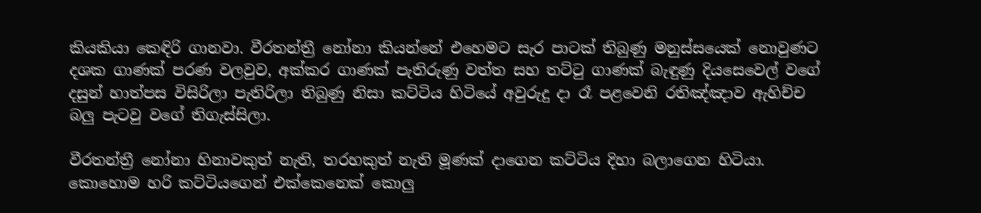කියකියා කෙඳිරි ගානවා. වීරතන්ත්‍රී නෝනා කියන්නේ එහෙමට සැර පාටක් තිබුණු මනුස්සයෙක් නොවුණට දශක ගාණක් පරණ වලවුව, අක්කර ගාණක් පැතිරුණු වත්ත සහ තට්ටු ගාණක් බැඳුණු දියසෙවෙල් වගේ දසුන් හාත්පස විසිරිලා පැතිරිලා තිබුණු නිසා කට්ටිය හිටියේ අවුරුදු දා රෑ පළවෙනි රතිඤ්ඤාව ඇහිච්ච බලු පැටවු වගේ තිගැස්සිලා.

වීරතන්ත්‍රී නෝනා හිනාවකුත් නැති, තරහකුත් නැති මූණක් දාගෙන කට්ටිය දිහා බලාගෙන හිටියා. කොහොම හරි කට්ටියගෙන් එක්කෙනෙක් කොලු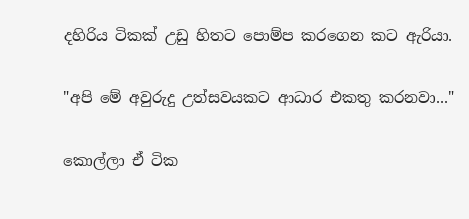දහිරිය ටිකක් උඩු හිතට පොම්ප කරගෙන කට ඇරියා.

"අපි මේ අවුරුදු උත්සවයකට ආධාර එකතු කරනවා..."

කොල්ලා ඒ ටික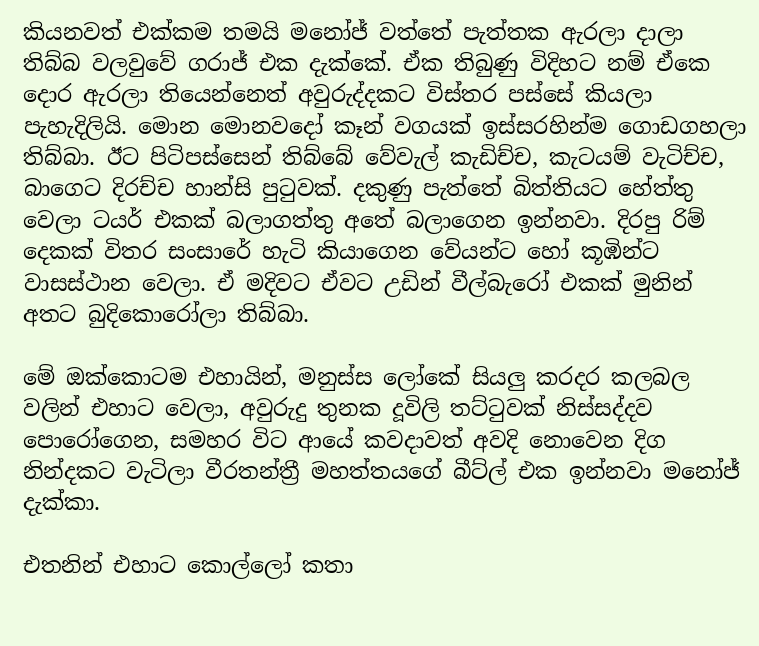කියනවත් එක්කම තමයි මනෝජ් වත්තේ පැත්තක ඇරලා දාලා තිබ්බ වලවුවේ ගරාජ් එක දැක්කේ. ඒක තිබුණු විදිහට නම් ඒකෙ දොර ඇරලා තියෙන්නෙත් අවුරුද්දකට විස්තර පස්සේ කියලා පැහැදිලියි. මොන මොනවදෝ කෑන් වගයක් ඉස්සරහින්ම ගොඩගහලා තිබ්බා. ඊට පිටිපස්සෙන් තිබ්බේ වේවැල් කැඩිච්ච, කැටයම් වැටිච්ච, බාගෙට දිරච්ච හාන්සි පුටුවක්. දකුණු පැත්තේ බිත්තියට හේත්තු වෙලා ටයර් එකක් බලාගත්තු අතේ බලාගෙන ඉන්නවා. දිරපු රිම් දෙකක් විතර සංසාරේ හැටි කියාගෙන වේයන්ට හෝ කූඹින්ට වාසස්ථාන වෙලා. ඒ මදිවට ඒවට උඩින් වීල්බැරෝ එකක් මුනින් අතට බුදිකොරෝලා තිබ්බා.

මේ ඔක්කොටම එහායින්, මනුස්ස ලෝකේ සියලු කරදර කලබල වලින් එහාට වෙලා, අවුරුදු තුනක දූවිලි තට්ටුවක් නිස්සද්දව පොරෝගෙන, සමහර විට ආයේ කවදාවත් අවදි නොවෙන දිග නින්දකට වැටිලා වීරතන්ත්‍රී මහත්තයගේ බීට්ල් එක ඉන්නවා මනෝජ් දැක්කා.

එතනින් එහාට කොල්ලෝ කතා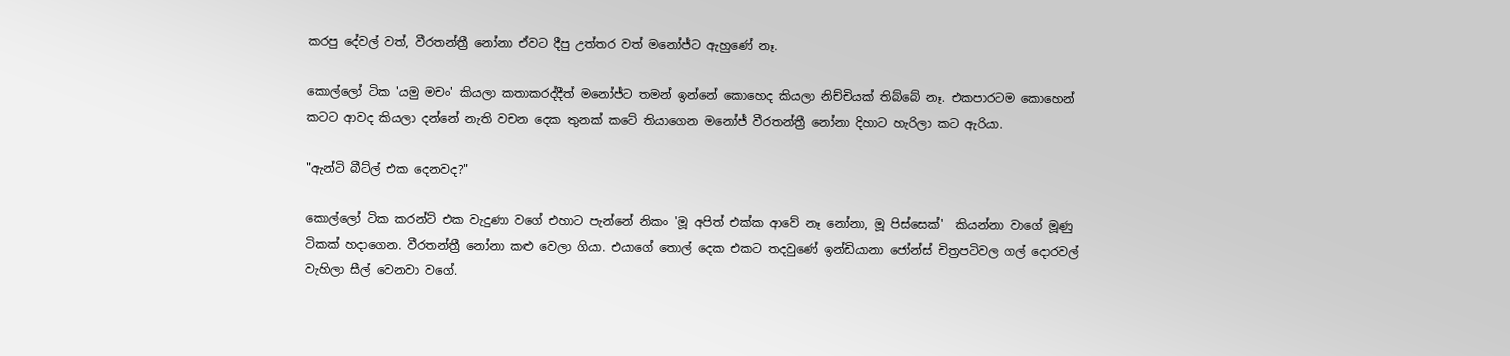කරපු දේවල් වත්, වීරතන්ත්‍රී නෝනා ඒවට දීපු උත්තර වත් මනෝජ්ට ඇහුණේ නෑ.

කොල්ලෝ ටික 'යමු මචං' කියලා කතාකරද්දීත් මනෝජ්ට තමන් ඉන්නේ කොහෙද කියලා නිච්චියක් තිබ්බේ නෑ. එකපාරටම කොහෙන් කටට ආවද කියලා දන්නේ නැති වචන දෙක තුනක් කටේ තියාගෙන මනෝජ් වීරතන්ත්‍රී නෝනා දිහාට හැරිලා කට ඇරියා.

"ඇන්ටි බීට්ල් එක දෙනවද?"

කොල්ලෝ ටික කරන්ට් එක වැදුණා වගේ එහාට පැන්නේ නිකං 'මූ අපිත් එක්ක ආවේ නෑ නෝනා, මූ පිස්සෙක්'  කියන්නා වාගේ මූණු ටිකක් හදාගෙන. වීරතන්ත්‍රී නෝනා කළු වෙලා ගියා. එයාගේ තොල් දෙක එකට තදවුණේ ඉන්ඩියානා ජෝන්ස් චිත්‍රපටිවල ගල් දොරවල් වැහිලා සීල් වෙනවා වගේ.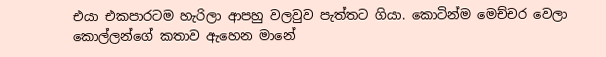එයා එකපාරටම හැරිලා ආපහු වලවුව පැත්තට ගියා. කොටින්ම මෙච්චර වෙලා කොල්ලන්ගේ කතාව ඇහෙන මානේ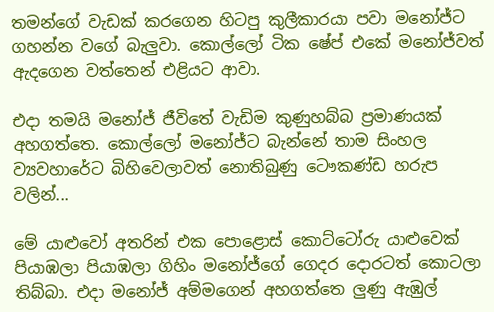තමන්ගේ වැඩක් කරගෙන හිටපු කුලීකාරයා පවා මනෝජ්ට ගහන්න වගේ බැලුවා. කොල්ලෝ ටික ෂේප් එකේ මනෝජ්වත් ඇදගෙන වත්තෙන් එළියට ආවා.

එදා තමයි මනෝජ් ජීවිතේ වැඩිම කුණුහබ්බ ප්‍රමාණයක් අහගත්තෙ. කොල්ලෝ මනෝජ්ට බැන්නේ තාම සිංහල ව්‍යවහාරේට බිහිවෙලාවත් නොතිබුණු ටෞකණ්ඩ හරුප වලින්...

මේ යාළුවෝ අතරින් එක පොළොස් කොට්ටෝරු යාළුවෙක් පියාඹලා පියාඹලා ගිහිං මනෝජ්ගේ ගෙදර දොරටත් කොටලා තිබ්බා. එදා මනෝජ් අම්මගෙන් අහගත්තෙ ලුණු ඇඹුල්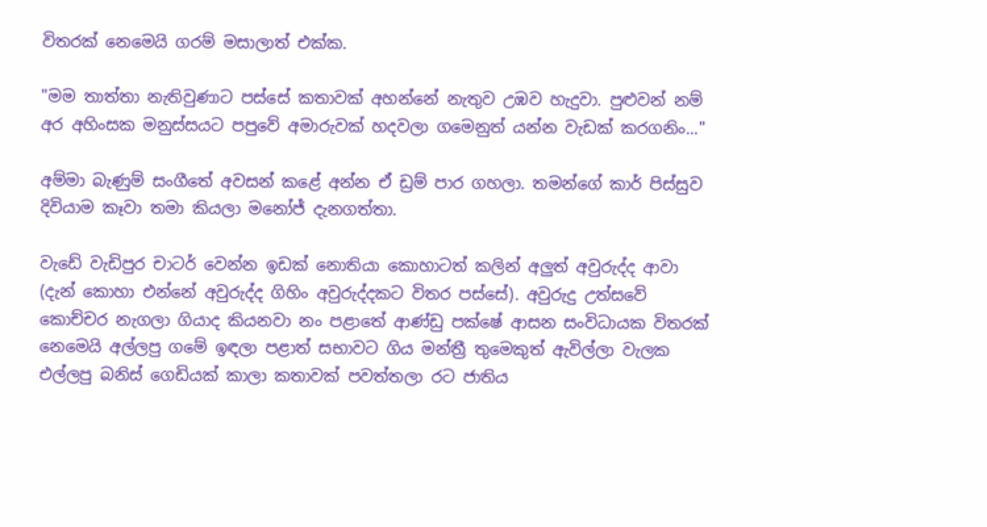විතරක් නෙමෙයි ගරම් මසාලාත් එක්ක.

"මම තාත්තා නැතිවුණාට පස්සේ කතාවක් අහන්නේ නැතුව උඹව හැදුවා. පුළුවන් නම් අර අහිංසක මනුස්සයට පපුවේ අමාරුවක් හදවලා ගමෙනුත් යන්න වැඩක් කරගනිං..."

අම්මා බැණුම් සංගීතේ අවසන් කළේ අන්න ඒ ඩ්‍රම් පාර ගහලා. තමන්ගේ කාර් පිස්සුව දිවියාම කෑවා තමා කියලා මනෝජ් දැනගත්තා.

වැඩේ වැඩිපුර චාටර් වෙන්න ඉඩක් නොතියා කොහාටත් කලින් අලුත් අවුරුද්ද ආවා (දැන් කොහා එන්නේ අවුරුද්ද ගිහිං අවුරුද්දකට විතර පස්සේ). අවුරුදු උත්සවේ කොච්චර නැගලා ගියාද කියනවා නං පළාතේ ආණ්ඩු පක්ෂේ ආසන සංවිධායක විතරක් නෙමෙයි අල්ලපු ගමේ ඉඳලා පළාත් සභාවට ගිය මන්ත්‍රී තුමෙකුත් ඇවිල්ලා වැලක එල්ලපු බනිස් ගෙඩියක් කාලා කතාවක් පවත්තලා රට ජාතිය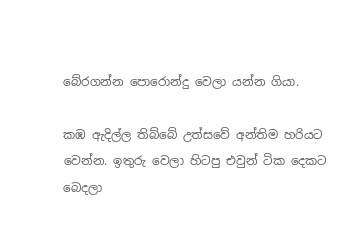බේරගන්න පොරොන්දු වෙලා යන්න ගියා.

කඹ ඇදිල්ල තිබ්බේ උත්සවේ අන්තිම හරියට වෙන්න. ඉතුරු වෙලා හිටපු එවුන් ටික දෙකට බෙදලා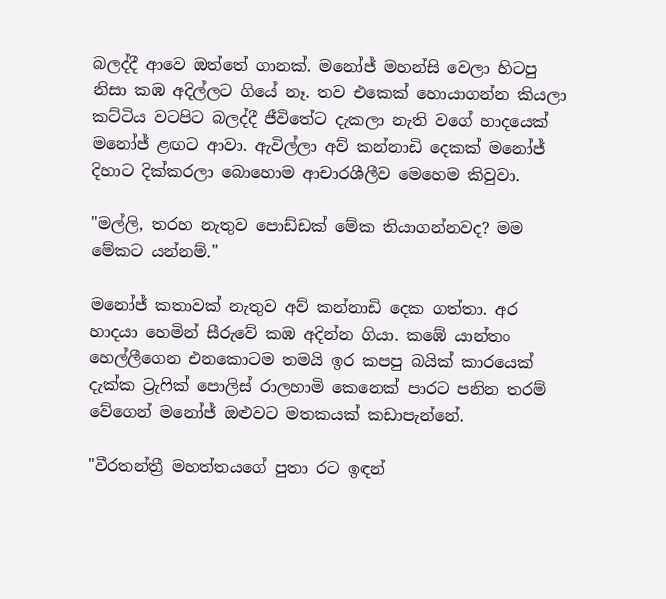බලද්දී ආවෙ ඔත්තේ ගානක්. මනෝජ් මහන්සි වෙලා හිටපු නිසා කඹ අදිල්ලට ගියේ නෑ. තව එකෙක් හොයාගන්න කියලා කට්ටිය වටපිට බලද්දී ජීවිතේට දැකලා නැති වගේ හාදයෙක් මනෝජ් ළඟට ආවා. ඇවිල්ලා අව් කන්නාඩි දෙකක් මනෝජ් දිහාට දික්කරලා බොහොම ආචාරශීලීව මෙහෙම කිවුවා.

"මල්ලි, තරහ නැතුව පොඩ්ඩක් මේක තියාගන්නවද? මම මේකට යන්නම්."

මනෝජ් කතාවක් නැතුව අව් කන්නාඩි දෙක ගත්තා. අර හාදයා හෙමින් සීරුවේ කඹ අදින්න ගියා. කඹේ යාන්තං හෙල්ලීගෙන එනකොටම තමයි ඉර කපපු බයික් කාරයෙක් දැක්ක ට්‍රැෆික් පොලිස් රාලහාමි කෙනෙක් පාරට පනින තරම් වේගෙන් මනෝජ් ඔළුවට මතකයක් කඩාපැන්නේ.

"වීරතන්ත්‍රී මහත්තයගේ පුතා රට ඉඳන්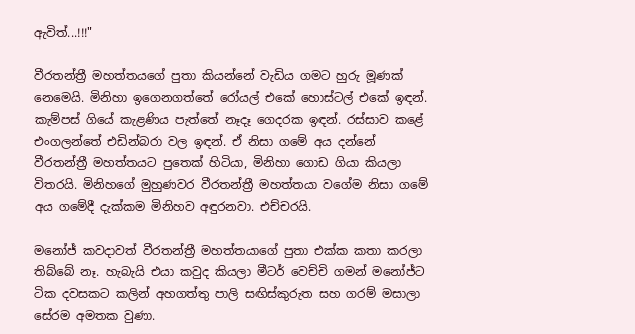ඇවිත්...!!!"

වීරතන්ත්‍රී මහත්තයගේ පුතා කියන්නේ වැඩිය ගමට හුරු මූණක් නෙමෙයි. මිනිහා ඉගෙනගත්තේ රෝයල් එකේ හොස්ටල් එකේ ඉඳන්. කැම්පස් ගියේ කැළණිය පැත්තේ නෑදෑ ගෙදරක ඉඳන්. රස්සාව කළේ එංගලන්තේ එඩින්බරා වල ඉඳන්. ඒ නිසා ගමේ අය දන්නේ වීරතන්ත්‍රී මහත්තයට පුතෙක් හිටියා, මිනිහා ගොඩ ගියා කියලා විතරයි. මිනිහගේ මුහුණවර වීරතන්ත්‍රී මහත්තයා වගේම නිසා ගමේ අය ගමේදී දැක්කම මිනිහව අඳුරනවා. එච්චරයි.

මනෝජ් කවදාවත් වීරතන්ත්‍රී මහත්තයාගේ පුතා එක්ක කතා කරලා තිබ්බේ නෑ. හැබැයි එයා කවුද කියලා මීටර් වෙච්චි ගමන් මනෝජ්ට ටික දවසකට කලින් අහගත්තු පාලි සඟිස්කුරුත සහ ගරම් මසාලා සේරම අමතක වුණා.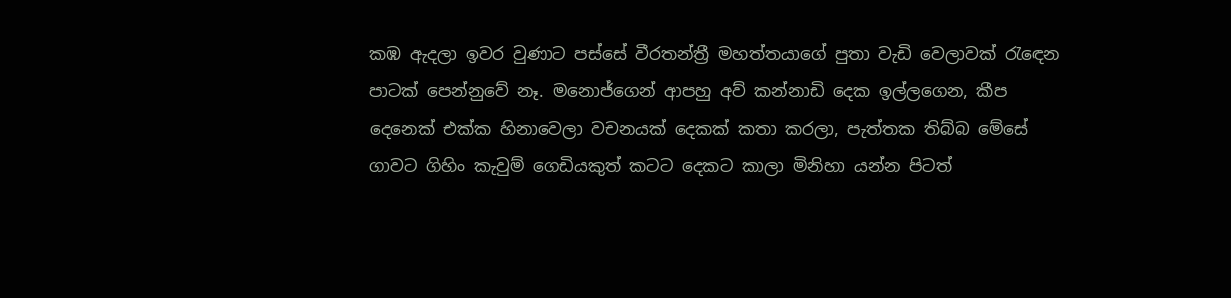කඹ ඇදලා ඉවර වුණාට පස්සේ වීරතන්ත්‍රී මහත්තයාගේ පුතා වැඩි වෙලාවක් රැඳෙන පාටක් පෙන්නුවේ නෑ. මනොජ්ගෙන් ආපහු අව් කන්නාඩි දෙක ඉල්ලගෙන, කීප දෙනෙක් එක්ක හිනාවෙලා වචනයක් දෙකක් කතා කරලා, පැත්තක තිබ්බ මේසේ ගාවට ගිහිං කැවුම් ගෙඩියකුත් කටට දෙකට කාලා මිනිහා යන්න පිටත්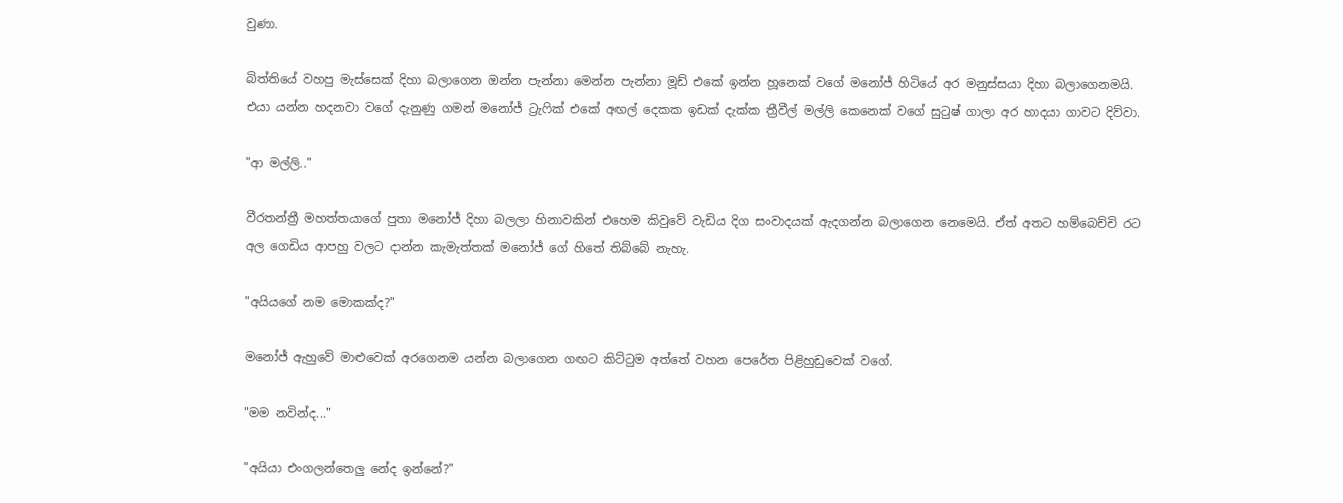වුණා.

බිත්තියේ වහපු මැස්සෙක් දිහා බලාගෙන ඔන්න පැන්නා මෙන්න පැන්නා මූඩ් එකේ ඉන්න හූනෙක් වගේ මනෝජ් හිටියේ අර මනුස්සයා දිහා බලාගෙනමයි. එයා යන්න හදනවා වගේ දැනුණු ගමන් මනෝජ් ට්‍රැෆික් එකේ අඟල් දෙකක ඉඩක් දැක්ක ත්‍රීවීල් මල්ලි කෙනෙක් වගේ සුටුෂ් ගාලා අර හාදයා ගාවට දිව්වා.

"ආ මල්ලි.."

වීරතන්ත්‍රී මහත්තයාගේ පුතා මනෝජ් දිහා බලලා හිනාවකින් එහෙම කිවුවේ වැඩිය දිග සංවාදයක් ඇදගන්න බලාගෙන නෙමෙයි. ඒත් අතට හම්බෙච්චි රට අල ගෙඩිය ආපහු වලට දාන්න කැමැත්තක් මනෝජ් ගේ හිතේ තිබ්බේ නැහැ.

"අයියගේ නම මොකක්ද?"

මනෝජ් ඇහුවේ මාළුවෙක් අරගෙනම යන්න බලාගෙන ගඟට කිට්ටුම අත්තේ වහන පෙරේත පිළිහුඩුවෙක් වගේ.

"මම නවින්ද..."

"අයියා එංගලන්තෙලු නේද ඉන්නේ?"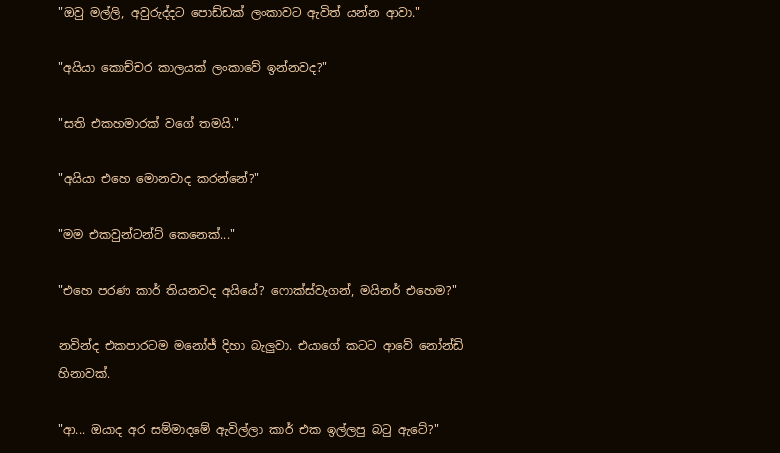"ඔවු මල්ලි, අවුරුද්දට පොඩ්ඩක් ලංකාවට ඇවිත් යන්න ආවා."

"අයියා කොච්චර කාලයක් ලංකාවේ ඉන්නවද?"

"සති එකහමාරක් වගේ තමයි."

"අයියා එහෙ මොනවාද කරන්නේ?"

"මම එකවුන්ටන්ට් කෙනෙක්..."

"එහෙ පරණ කාර් තියනවද අයියේ? ෆොක්ස්වැගන්, මයිනර් එහෙම?"

නවින්ද එකපාරටම මනෝජ් දිහා බැලුවා. එයාගේ කටට ආවේ නෝන්ඩි හිනාවක්.

"ආ... ඔයාද අර සම්මාදමේ ඇවිල්ලා කාර් එක ඉල්ලපු බටු ඇටේ?"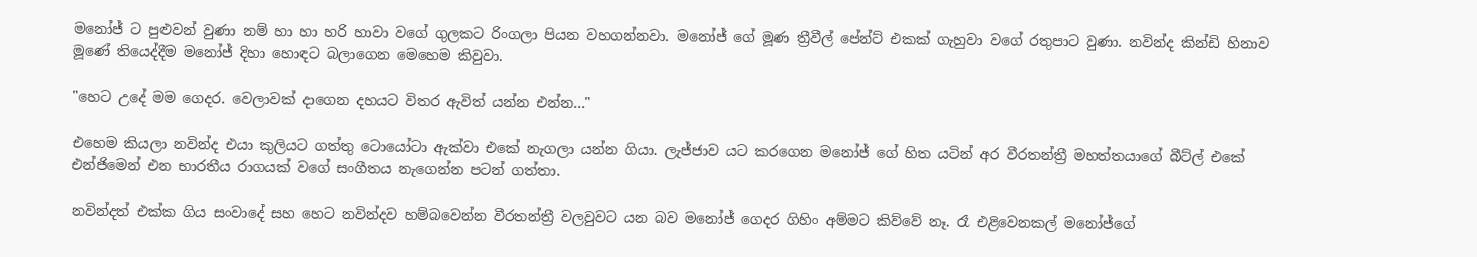මනෝජ් ට පුළුවන් වුණා නම් හා හා හරි හාවා වගේ ගුලකට රිංගලා පියන වහගන්නවා. මනෝජ් ගේ මූණ ත්‍රීවීල් පේන්ට් එකක් ගැහුවා වගේ රතුපාට වුණා. නවින්ද කින්ඩි හිනාව මූණේ තියෙද්දීම මනෝජ් දිහා හොඳට බලාගෙන මෙහෙම කිවුවා.

"හෙට උදේ මම ගෙදර. වෙලාවක් දාගෙන දහයට විතර ඇවිත් යන්න එන්න..."

එහෙම කියලා නවින්ද එයා කුලියට ගත්තු ටොයෝටා ඇක්වා එකේ නැගලා යන්න ගියා. ලැජ්ජාව යට කරගෙන මනෝජ් ගේ හිත යටින් අර වීරතන්ත්‍රී මහත්තයාගේ බීට්ල් එකේ එන්ජිමෙන් එන භාරතීය රාගයක් වගේ සංගීතය නැගෙන්න පටන් ගත්තා.

නවින්දත් එක්ක ගිය සංවාදේ සහ හෙට නවින්දව හම්බවෙන්න වීරතන්ත්‍රී වලවුවට යන බව මනෝජ් ගෙදර ගිහිං අම්මට කිව්වේ නෑ. රෑ එළිවෙනකල් මනෝජ්ගේ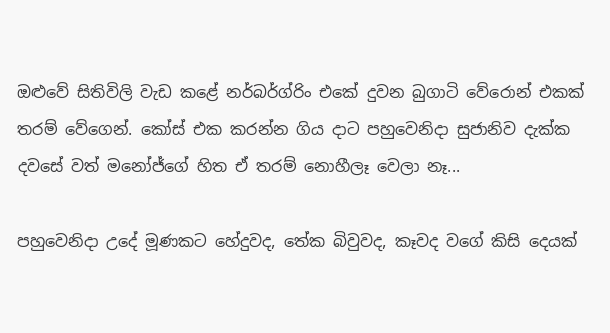ඔළුවේ සිතිවිලි වැඩ කළේ නර්බර්ග්රිං එකේ දුවන බුගාටි වේරොන් එකක් තරම් වේගෙන්. කෝස් එක කරන්න ගිය දාට පහුවෙනිදා සුජානිව දැක්ක දවසේ වත් මනෝජ්ගේ හිත ඒ තරම් නොහීලෑ වෙලා නෑ...

පහුවෙනිදා උදේ මූණකට හේදුවද, තේක බිවුවද, කෑවද වගේ කිසි දෙයක්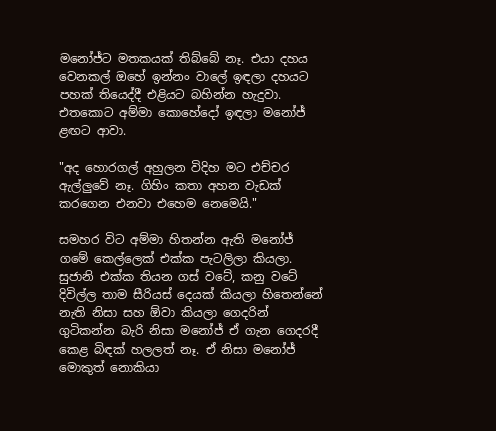මනෝජ්ට මතකයක් තිබ්බේ නෑ. එයා දහය වෙනකල් ඔහේ ඉන්නං වාලේ ඉඳලා දහයට පහක් තියෙද්දී එළියට බහින්න හැදුවා. එතකොට අම්මා කොහේදෝ ඉඳලා මනෝජ් ළඟට ආවා.

"අද හොරගල් අහුලන විදිහ මට එච්චර ඇල්ලුවේ නෑ. ගිහිං කතා අහන වැඩක් කරගෙන එනවා එහෙම නෙමෙයි."

සමහර විට අම්මා හිතන්න ඇති මනෝජ් ගමේ කෙල්ලෙක් එක්ක පැටලිලා කියලා. සුජානි එක්ක තියන ගස් වටේ, කනු වටේ දිවිල්ල තාම සීරියස් දෙයක් කියලා හිතෙන්නේ නැති නිසා සහ ඕවා කියලා ගෙදරින් ගුටිකන්න බැරි නිසා මනෝජ් ඒ ගැන ගෙදරදී කෙළ බිඳක් හලලත් නෑ. ඒ නිසා මනෝජ් මොකුත් නොකියා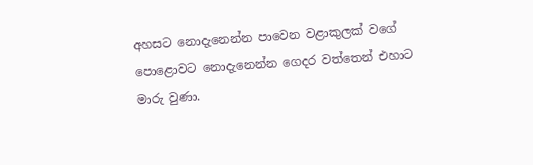අහසට නොදැනෙන්න පාවෙන වළාකුලක් වගේ පොළොවට නොදැනෙන්න ගෙදර වත්තෙන් එහාට මාරු වුණා.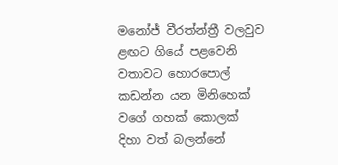මනෝජ් වීරත්න්ත්‍රී වලවුව ළඟට ගියේ පළවෙනි වතාවට හොරපොල් කඩන්න යන මිනිහෙක් වගේ ගහක් කොලක් දිහා වත් බලන්නේ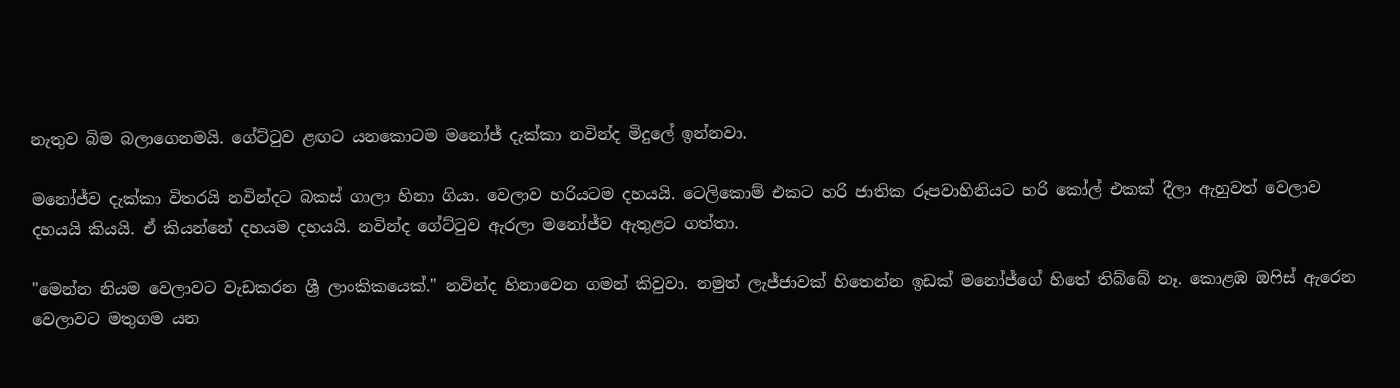නැතුව බිම බලාගෙනමයි. ගේට්ටුව ළඟට යනකොටම මනෝජ් දැක්කා නවින්ද මිදුලේ ඉන්නවා.

මනෝජ්ව දැක්කා විතරයි නවින්දට බකස් ගාලා හිනා ගියා. වෙලාව හරියටම දහයයි. ටෙලිකොම් එකට හරි ජාතික රූපවාහිනියට හරි කෝල් එකක් දීලා ඇහුවත් වෙලාව දහයයි කියයි. ඒ කියන්නේ දහයම දහයයි. නවින්ද ගේට්ටුව ඇරලා මනෝජ්ව ඇතුළට ගත්තා.

"මෙන්න නියම වෙලාවට වැඩකරන ශ්‍රී ලාංකිකයෙක්." නවින්ද හිනාවෙන ගමන් කිවුවා. නමුත් ලැජ්ජාවක් හිතෙන්න ඉඩක් මනෝජ්ගේ හිතේ තිබ්බේ නෑ. කොළඹ ඔෆිස් ඇරෙන වෙලාවට මතුගම යන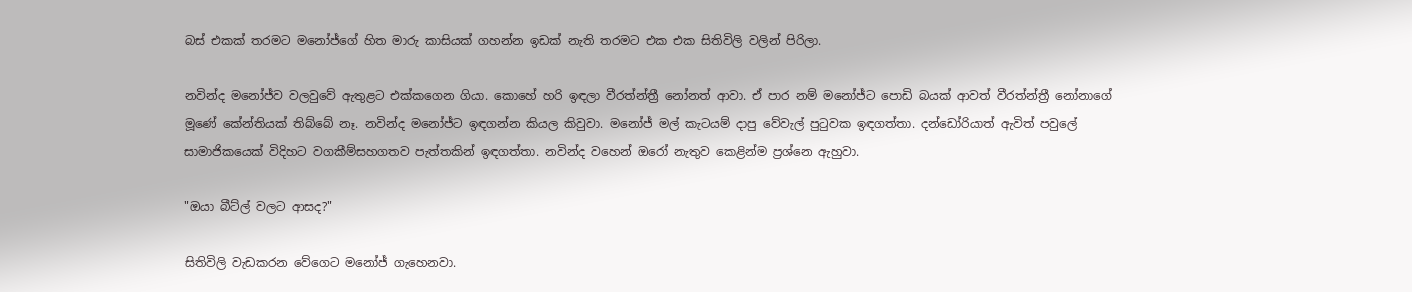බස් එකක් තරමට මනෝජ්ගේ හිත මාරු කාසියක් ගහන්න ඉඩක් නැති තරමට එක එක සිතිවිලි වලින් පිරිලා.

නවින්ද මනෝජ්ව වලවුවේ ඇතුළට එක්කගෙන ගියා. කොහේ හරි ඉඳලා වීරත්න්ත්‍රී නෝනත් ආවා. ඒ පාර නම් මනෝජ්ට පොඩි බයක් ආවත් වීරත්න්ත්‍රී නෝනාගේ මූණේ කේන්තියක් තිබ්බේ නෑ. නවින්ද මනෝජ්ට ඉඳගන්න කියල කිවුවා. මනෝජ් මල් කැටයම් දාපු වේවැල් පුටුවක ඉඳගත්තා. දන්ඩෝරියාත් ඇවිත් පවුලේ සාමාජිකයෙක් විදිහට වගකීම්සහගතව පැත්තකින් ඉඳගත්තා. නවින්ද වහෙන් ඔරෝ නැතුව කෙළින්ම ප්‍රශ්නෙ ඇහුවා.

"ඔයා බීට්ල් වලට ආසද?"

සිතිවිලි වැඩකරන වේගෙට මනෝජ් ගැහෙනවා.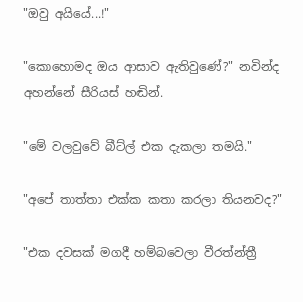"ඔවු අයියේ...!"

"කොහොමද ඔය ආසාව ඇතිවුණේ?" නවින්ද අහන්නේ සීරියස් හඬින්.

"මේ වලවුවේ බීට්ල් එක දැකලා තමයි."

"අපේ තාත්තා එක්ක කතා කරලා තියනවද?"

"එක දවසක් මගදී හම්බවෙලා වීරත්න්ත්‍රී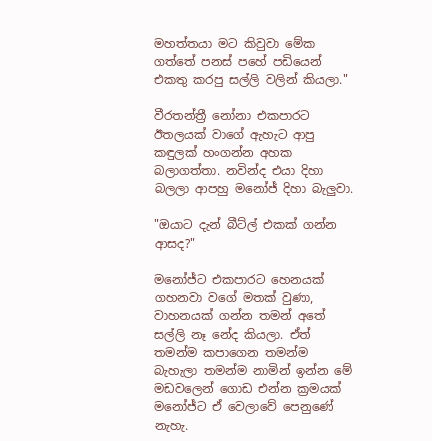මහත්තයා මට කිවුවා මේක ගත්තේ පනස් පහේ පඩියෙන් එකතු කරපු සල්ලි වලින් කියලා."

වීරතන්ත්‍රී නෝනා එකපාරට ඊතලයක් වාගේ ඇහැට ආපු කඳුලක් හංගන්න අහක බලාගත්තා. නවින්ද එයා දිහා බලලා ආපහු මනෝජ් දිහා බැලුවා.

"ඔයාට දැන් බීට්ල් එකක් ගන්න ආසද?"

මනෝජ්ට එකපාරට හෙනයක් ගහනවා වගේ මතක් වුණා, වාහනයක් ගන්න තමන් අතේ සල්ලි නෑ නේද කියලා. ඒත් තමන්ම කපාගෙන තමන්ම බැහැලා තමන්ම නාමින් ඉන්න මේ මඩවලෙන් ගොඩ එන්න ක්‍රමයක් මනෝජ්ට ඒ වෙලාවේ පෙනුණේ නැහැ.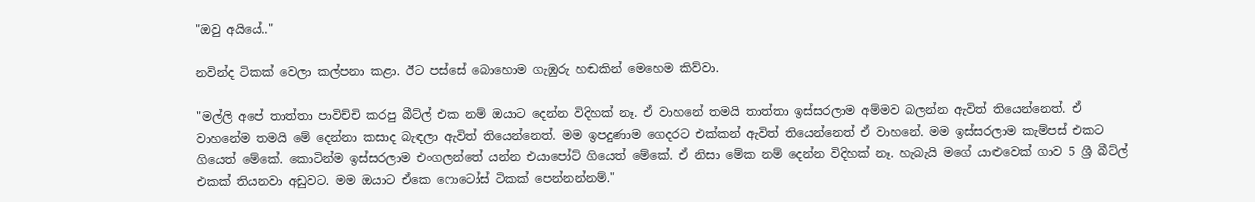"ඔවු අයියේ.."

නවින්ද ටිකක් වෙලා කල්පනා කළා. ඊට පස්සේ බොහොම ගැඹුරු හඬකින් මෙහෙම කිව්වා.

"මල්ලි අපේ තාත්තා පාවිච්චි කරපු බීට්ල් එක නම් ඔයාට දෙන්න විදිහක් නෑ. ඒ වාහනේ තමයි තාත්තා ඉස්සරලාම අම්මව බලන්න ඇවිත් තියෙන්නෙත්. ඒ වාහනේම තමයි මේ දෙන්නා කසාද බැඳලා ඇවිත් තියෙන්නෙත්. මම ඉපදුණාම ගෙදරට එක්කන් ඇවිත් තියෙන්නෙත් ඒ වාහනේ. මම ඉස්සරලාම කැම්පස් එකට ගියෙත් මේකේ. කොටින්ම ඉස්සරලාම එංගලන්තේ යන්න එයාපෝට් ගියෙත් මේකේ. ඒ නිසා මේක නම් දෙන්න විදිහක් නෑ. හැබැයි මගේ යාළුවෙක් ගාව 5 ශ්‍රී බීට්ල් එකක් තියනවා අඩුවට. මම ඔයාට ඒකෙ ෆොටෝස් ටිකක් පෙන්නන්නම්."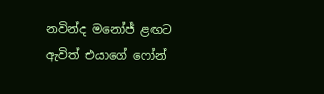නවින්ද මනෝජ් ළඟට ඇවිත් එයාගේ ෆෝන්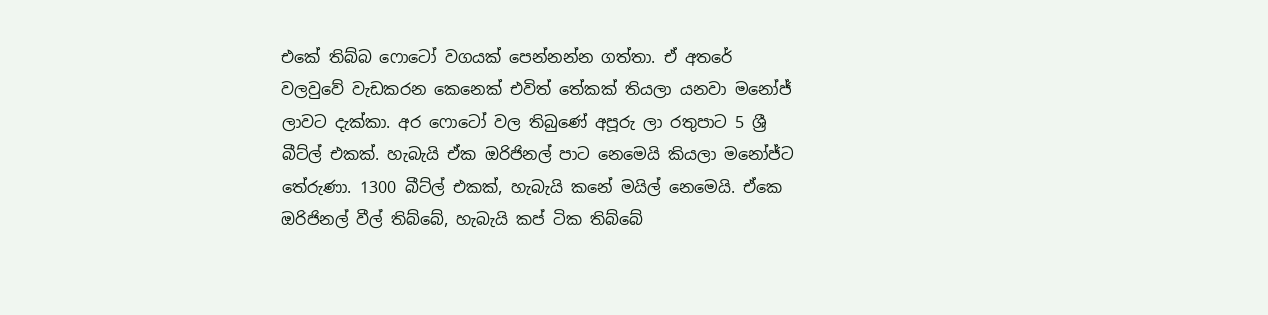එකේ තිබ්බ ෆොටෝ වගයක් පෙන්නන්න ගත්තා. ඒ අතරේ වලවුවේ වැඩකරන කෙනෙක් එවිත් තේකක් තියලා යනවා මනෝජ් ලාවට දැක්කා. අර ෆොටෝ වල තිබුණේ අපූරු ලා රතුපාට 5 ශ්‍රී බීට්ල් එකක්. හැබැයි ඒක ඔරිජිනල් පාට නෙමෙයි කියලා මනෝජ්ට තේරුණා. 1300 බීට්ල් එකක්, හැබැයි කනේ මයිල් නෙමෙයි. ඒකෙ ඔරිජිනල් වීල් තිබ්බේ, හැබැයි කප් ටික තිබ්බේ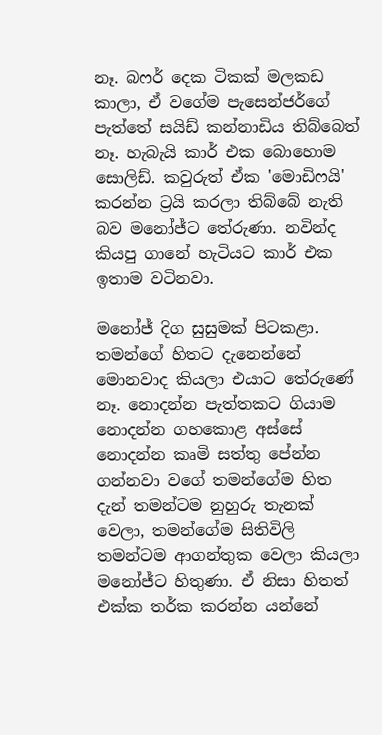නෑ. බෆර් දෙක ටිකක් මලකඩ කාලා, ඒ වගේම පැසෙන්ජර්ගේ පැත්තේ සයිඩ් කන්නාඩිය තිබ්බෙත් නෑ. හැබැයි කාර් එක බොහොම සොලිඩ්. කවුරුත් ඒක 'මොඩිෆයි' කරන්න ට්‍රයි කරලා තිබ්බේ නැති බව මනෝජ්ට තේරුණා. නවින්ද කියපු ගානේ හැටියට කාර් එක ඉතාම වටිනවා.

මනෝජ් දිග සුසුමක් පිටකළා. තමන්ගේ හිතට දැනෙන්නේ මොනවාද කියලා එයාට තේරුණේ නෑ. නොදන්න පැත්තකට ගියාම නොදන්න ගහකොළ අස්සේ නොදන්න කෘමි සත්තු පේන්න ගන්නවා වගේ තමන්ගේම හිත දැන් තමන්ටම නුහුරු තැනක් වෙලා, තමන්ගේම සිතිවිලි තමන්ටම ආගන්තුක වෙලා කියලා මනෝජ්ට හිතුණා. ඒ නිසා හිතත් එක්ක තර්ක කරන්න යන්නේ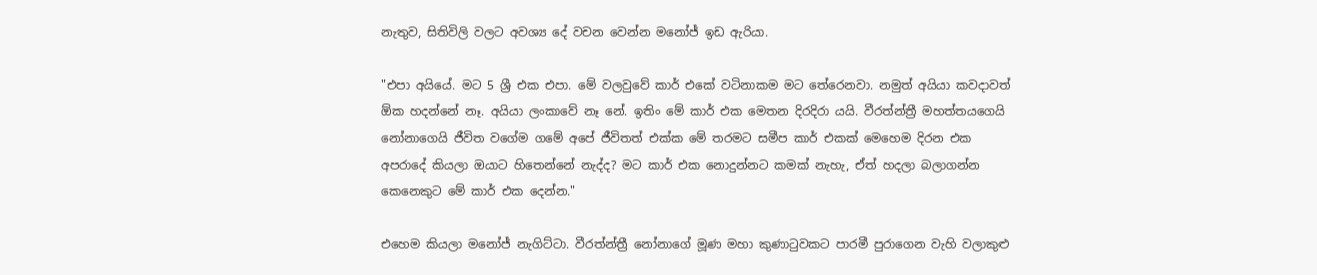නැතුව, සිතිවිලි වලට අවශ්‍ය දේ වචන වෙන්න මනෝජ් ඉඩ ඇරියා.

"එපා අයියේ. මට 5 ශ්‍රී එක එපා. මේ වලවුවේ කාර් එකේ වටිනාකම මට තේරෙනවා. නමුත් අයියා කවදාවත් ඕක හදන්නේ නෑ. අයියා ලංකාවේ නෑ නේ. ඉතිං මේ කාර් එක මෙතන දිරදිරා යයි. වීරත්න්ත්‍රී මහත්තයගෙයි නෝනාගෙයි ජීවිත වගේම ගමේ අපේ ජීවිතත් එක්ක මේ තරමට සමීප කාර් එකක් මෙහෙම දිරන එක අපරාදේ කියලා ඔයාට හිතෙන්නේ නැද්ද? මට කාර් එක නොදුන්නට කමක් නැහැ, ඒත් හදලා බලාගන්න කෙනෙකුට මේ කාර් එක දෙන්න."

එහෙම කියලා මනෝජ් නැගිට්ටා. වීරත්න්ත්‍රී නෝනාගේ මූණ මහා කුණාටුවකට පාරමී පුරාගෙන වැහි වලාකුළු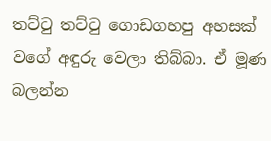තට්ටු තට්ටු ගොඩගහපු අහසක් වගේ අඳුරු වෙලා තිබ්බා. ඒ මූණ බලන්න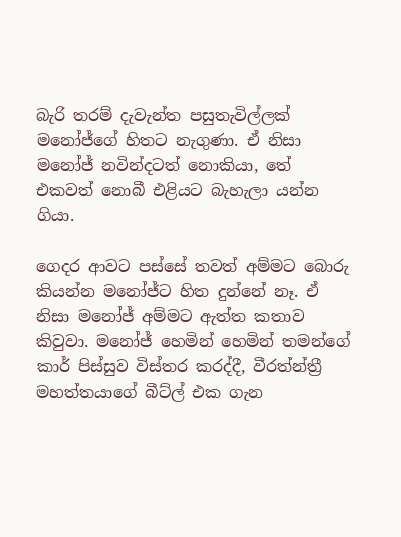බැරි තරම් දැවැන්ත පසුතැවිල්ලක් මනෝජ්ගේ හිතට නැගුණා. ඒ නිසා මනෝජ් නවින්දටත් නොකියා, තේ එකවත් නොබී එළියට බැහැලා යන්න ගියා.

ගෙදර ආවට පස්සේ තවත් අම්මට බොරු කියන්න මනෝජ්ට හිත දුන්නේ නෑ. ඒ නිසා මනෝජ් අම්මට ඇත්ත කතාව කිවුවා. මනෝජ් හෙමින් හෙමින් තමන්ගේ කාර් පිස්සුව විස්තර කරද්දී, වීරත්න්ත්‍රී මහත්තයාගේ බීට්ල් එක ගැන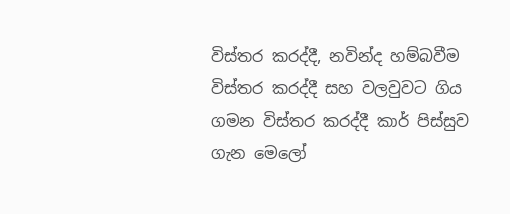විස්තර කරද්දී, නවින්ද හම්බවීම විස්තර කරද්දී සහ වලවුවට ගිය ගමන විස්තර කරද්දී කාර් පිස්සුව ගැන මෙලෝ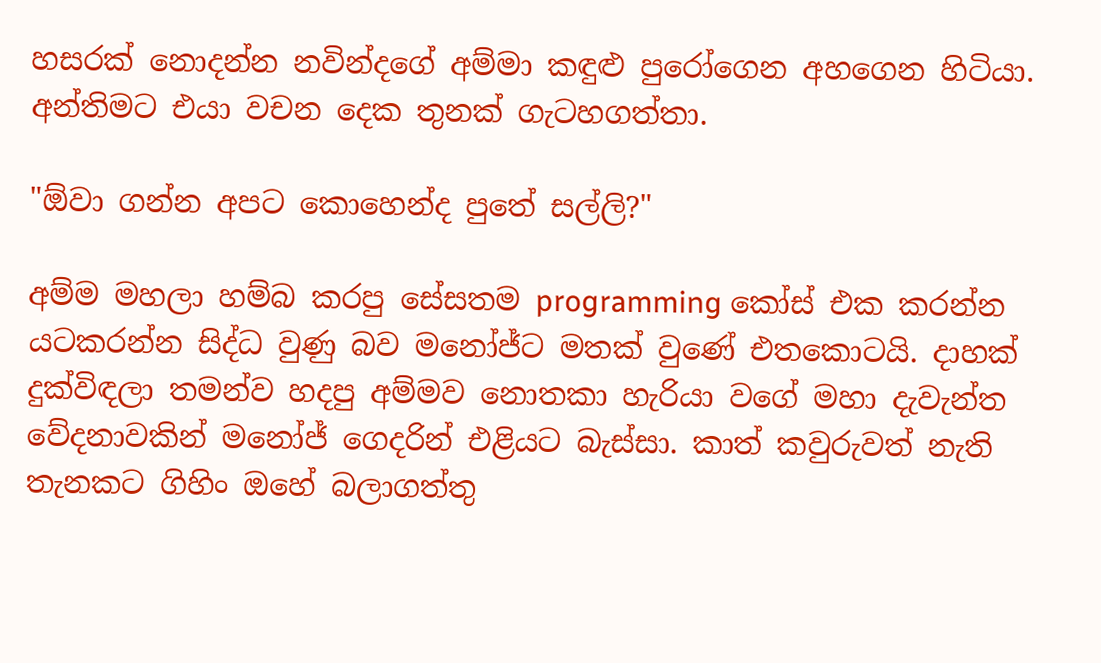හසරක් නොදන්න නවින්දගේ අම්මා කඳුළු පුරෝගෙන අහගෙන හිටියා. අන්තිමට එයා වචන දෙක තුනක් ගැටහගත්තා.

"ඕවා ගන්න අපට කොහෙන්ද පුතේ සල්ලි?"

අම්ම මහලා හම්බ කරපු සේසතම programming කෝස් එක කරන්න යටකරන්න සිද්ධ වුණු බව මනෝජ්ට මතක් වුණේ එතකොටයි. දාහක් දුක්විඳලා තමන්ව හදපු අම්මව නොතකා හැරියා වගේ මහා දැවැන්ත වේදනාවකින් මනෝජ් ගෙදරින් එළියට බැස්සා. කාත් කවුරුවත් නැති තැනකට ගිහිං ඔහේ බලාගත්තු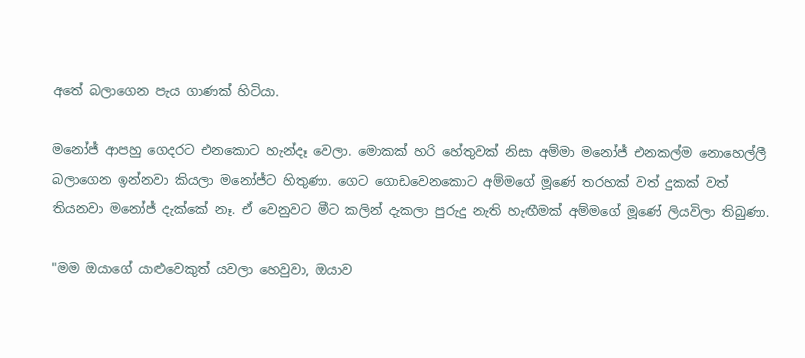අතේ බලාගෙන පැය ගාණක් හිටියා.

මනෝජ් ආපහු ගෙදරට එනකොට හැන්දෑ වෙලා. මොකක් හරි හේතුවක් නිසා අම්මා මනෝජ් එනකල්ම නොහෙල්ලී බලාගෙන ඉන්නවා කියලා මනෝජ්ට හිතුණා. ගෙට ගොඩවෙනකොට අම්මගේ මූණේ තරහක් වත් දුකක් වත් තියනවා මනෝජ් දැක්කේ නෑ. ඒ වෙනුවට මීට කලින් දැකලා පුරුදු නැති හැඟීමක් අම්මගේ මූණේ ලියවිලා තිබුණා.

"මම ඔයාගේ යාළුවෙකුත් යවලා හෙවුවා, ඔයාව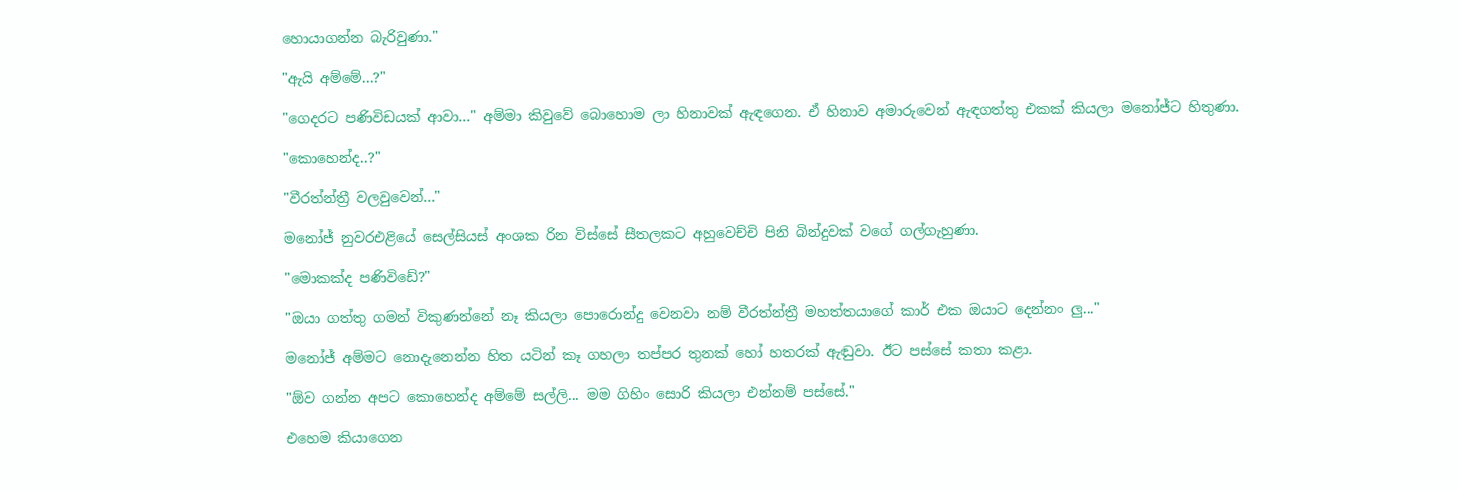හොයාගන්න බැරිවුණා."

"ඇයි අම්මේ...?"

"ගෙදරට පණිවිඩයක් ආවා..." අම්මා කිවුවේ බොහොම ලා හිනාවක් ඇඳගෙන. ඒ හිනාව අමාරුවෙන් ඇඳගත්තු එකක් කියලා මනෝජ්ට හිතුණා.

"කොහෙන්ද..?"

"වීරත්න්ත්‍රී වලවුවෙන්..."

මනෝජ් නුවරඑළියේ සෙල්සියස් අංශක රින විස්සේ සීතලකට අහුවෙච්චි පිනි බින්දුවක් වගේ ගල්ගැහුණා.

"මොකක්ද පණිවිඩේ?"

"ඔයා ගත්තු ගමන් විකුණන්නේ නෑ කියලා පොරොන්දු වෙනවා නම් වීරත්න්ත්‍රී මහත්තයාගේ කාර් එක ඔයාට දෙන්නං ලු..."

මනෝජ් අම්මට නොදැනෙන්න හිත යටින් කෑ ගහලා තප්පර තුනක් හෝ හතරක් ඇඬුවා. ඊට පස්සේ කතා කළා.

"ඕව ගන්න අපට කොහෙන්ද අම්මේ සල්ලි... මම ගිහිං සොරි කියලා එන්නම් පස්සේ."

එහෙම කියාගෙන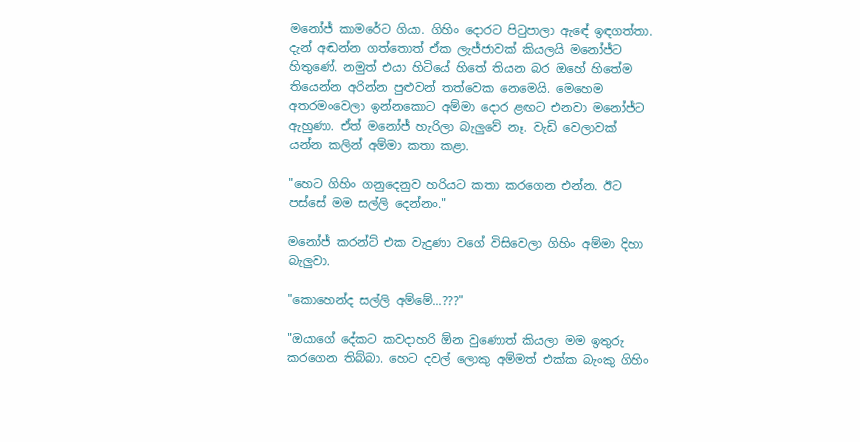මනෝජ් කාමරේට ගියා. ගිහිං දොරට පිටුපාලා ඇඳේ ඉඳගත්තා. දැන් අඬන්න ගත්තොත් ඒක ලැජ්ජාවක් කියලයි මනෝජ්ට හිතුණේ. නමුත් එයා හිටියේ හිතේ තියන බර ඔහේ හිතේම තියෙන්න අරින්න පුළුවන් තත්වෙක නෙමෙයි. මෙහෙම අතරමංවෙලා ඉන්නකොට අම්මා දොර ළඟට එනවා මනෝජ්ට ඇහුණා. ඒත් මනෝජ් හැරිලා බැලුවේ නෑ. වැඩි වෙලාවක් යන්න කලින් අම්මා කතා කළා.

"හෙට ගිහිං ගනුදෙනුව හරියට කතා කරගෙන එන්න. ඊට පස්සේ මම සල්ලි දෙන්නං."

මනෝජ් කරන්ට් එක වැදුණා වගේ විසිවෙලා ගිහිං අම්මා දිහා බැලුවා.

"කොහෙන්ද සල්ලි අම්මේ...???"

"ඔයාගේ දේකට කවදාහරි ඕන වුණොත් කියලා මම ඉතුරු කරගෙන තිබ්බා. හෙට දවල් ලොකු අම්මත් එක්ක බැංකු ගිහිං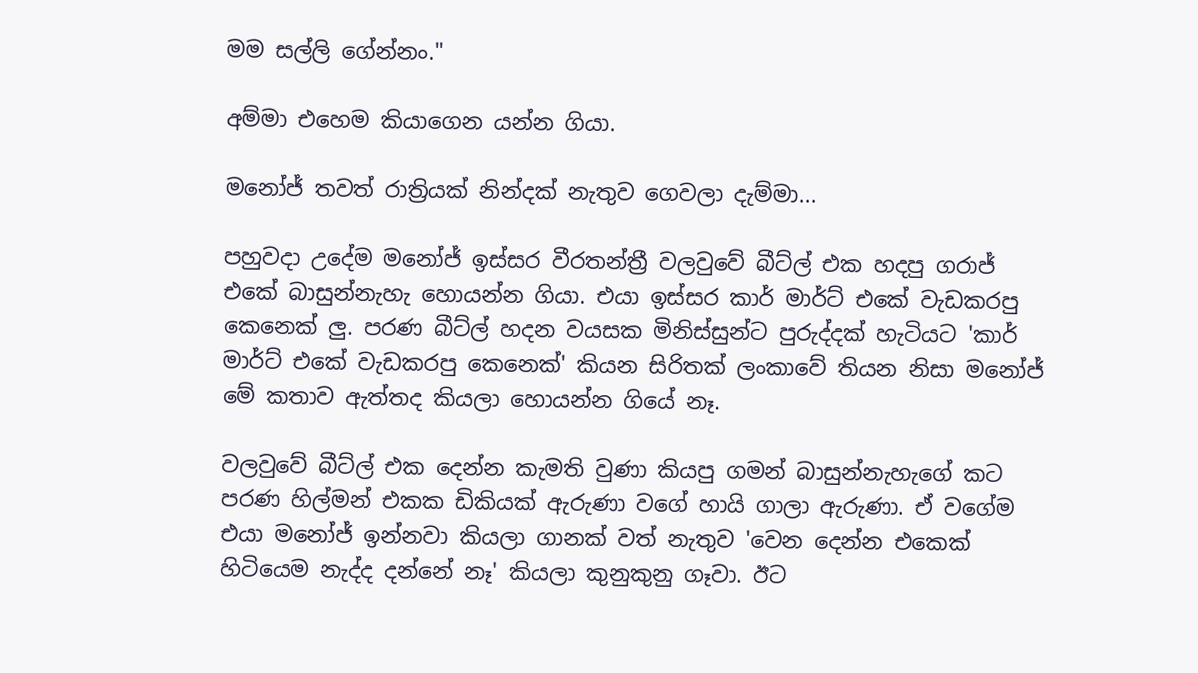මම සල්ලි ගේන්නං."

අම්මා එහෙම කියාගෙන යන්න ගියා.

මනෝජ් තවත් රාත්‍රියක් නින්දක් නැතුව ගෙවලා දැම්මා...

පහුවදා උදේම මනෝජ් ඉස්සර වීරතන්ත්‍රී වලවුවේ බීට්ල් එක හදපු ගරාජ් එකේ බාසුන්නැහැ හොයන්න ගියා. එයා ඉස්සර කාර් මාර්ට් එකේ වැඩකරපු කෙනෙක් ලු. පරණ බීට්ල් හදන වයසක මිනිස්සුන්ට පුරුද්දක් හැටියට 'කාර් මාර්ට් එකේ වැඩකරපු කෙනෙක්' කියන සිරිතක් ලංකාවේ තියන නිසා මනෝජ් මේ කතාව ඇත්තද කියලා හොයන්න ගියේ නෑ.

වලවුවේ බීට්ල් එක දෙන්න කැමති වුණා කියපු ගමන් බාසුන්නැහැගේ කට පරණ හිල්මන් එකක ඩිකියක් ඇරුණා වගේ හායි ගාලා ඇරුණා. ඒ වගේම එයා මනෝජ් ඉන්නවා කියලා ගානක් වත් නැතුව 'වෙන දෙන්න එකෙක් හිටියෙම නැද්ද දන්නේ නෑ' කියලා කුනුකුනු ගෑවා. ඊට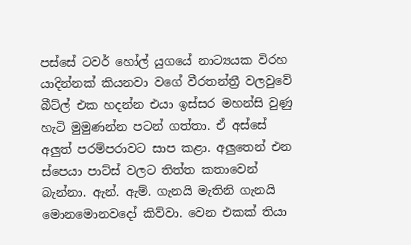පස්සේ ටවර් හෝල් යුගයේ නාට්‍යයක විරහ යාදින්නක් කියනවා වගේ වීරතන්ත්‍රී වලවුවේ බීට්ල් එක හදන්න එයා ඉස්සර මහන්සි වුණු හැටි මුමුණන්න පටන් ගත්තා. ඒ අස්සේ අලුත් පරම්පරාවට සාප කළා. අලුතෙන් එන ස්පෙයා පාට්ස් වලට තිත්ත කතාවෙන් බැන්නා. ඇන්. ඇම්. ගැනයි මැතිනි ගැනයි මොනමොනවදෝ කිව්වා. වෙන එකක් තියා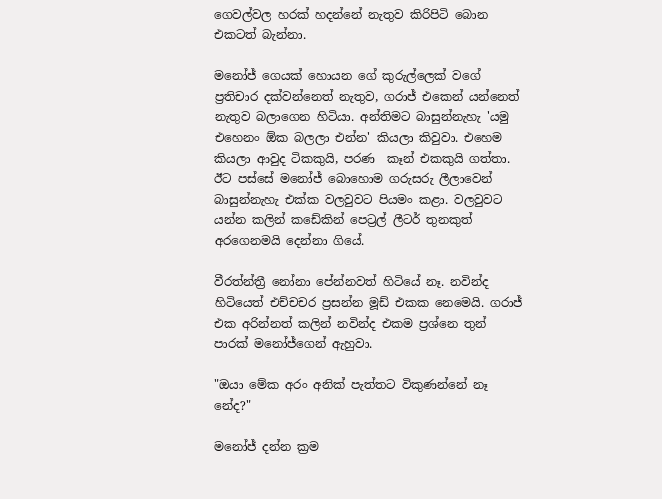ගෙවල්වල හරක් හදන්නේ නැතුව කිරිපිටි බොන එකටත් බැන්නා.

මනෝජ් ගෙයක් හොයන ගේ කුරුල්ලෙක් වගේ ප්‍රතිචාර දක්වන්නෙත් නැතුව, ගරාජ් එකෙන් යන්නෙත් නැතුව බලාගෙන හිටියා. අන්තිමට බාසුන්නැහැ 'යමු එහෙනං ඕක බලලා එන්න' කියලා කිවුවා. එහෙම කියලා ආවුද ටිකකුයි, පරණ  කෑන් එකකුයි ගත්තා.  ඊට පස්සේ මනෝජ් බොහොම ගරුසරු ලීලාවෙන් බාසුන්නැහැ එක්ක වලවුවට පියමං කළා. වලවුවට යන්න කලින් කඩේකින් පෙට්‍රල් ලීටර් තුනකුත් අරගෙනමයි දෙන්නා ගියේ.

වීරත්න්ත්‍රී නෝනා පේන්නවත් හිටියේ නෑ. නවින්ද හිටියෙත් එච්චචර ප්‍රසන්න මූඩ් එකක නෙමෙයි. ගරාජ් එක අරින්නත් කලින් නවින්ද එකම ප්‍රශ්නෙ තුන් පාරක් මනෝජ්ගෙන් ඇහුවා.

"ඔයා මේක අරං අනික් පැත්තට විකුණන්නේ නෑ නේද?"

මනෝජ් දන්න ක්‍රම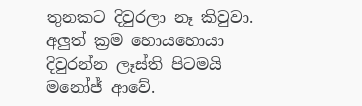තුනකට දිවුරලා නෑ කිවුවා. අලුත් ක්‍රම හොයහොයා දිවුරන්න ලෑස්ති පිටමයි මනෝජ් ආවේ.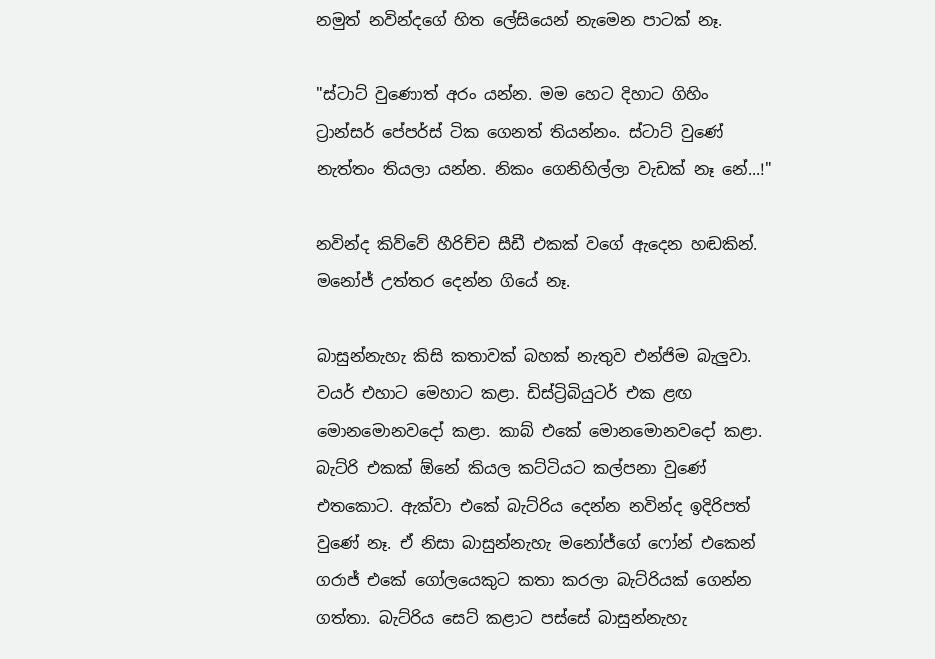නමුත් නවින්දගේ හිත ලේසියෙන් නැමෙන පාටක් නෑ.

"ස්ටාට් වුණොත් අරං යන්න. මම හෙට දිහාට ගිහිං ට්‍රාන්සර් පේපර්ස් ටික ගෙනත් තියන්නං. ස්ටාට් වුණේ නැත්තං තියලා යන්න. නිකං ගෙනිහිල්ලා වැඩක් නෑ නේ...!"

නවින්ද කිව්වේ හීරිච්ච සීඩී එකක් වගේ ඇදෙන හඬකින්. මනෝජ් උත්තර දෙන්න ගියේ නෑ.

බාසුන්නැහැ කිසි කතාවක් බහක් නැතුව එන්ජිම බැලුවා. වයර් එහාට මෙහාට කළා. ඩිස්ට්‍රිබියුටර් එක ළඟ මොනමොනවදෝ කළා. කාබ් එකේ මොනමොනවදෝ කළා. බැට්රි එකක් ඕනේ කියල කට්ටියට කල්පනා වුණේ එතකොට. ඇක්වා එකේ බැට්රිය දෙන්න නවින්ද ඉදිරිපත් වුණේ නෑ. ඒ නිසා බාසුන්නැහැ මනෝජ්ගේ ෆෝන් එකෙන් ගරාජ් එකේ ගෝලයෙකුට කතා කරලා බැට්රියක් ගෙන්න ගත්තා. බැට්රිය සෙට් කළාට පස්සේ බාසුන්නැහැ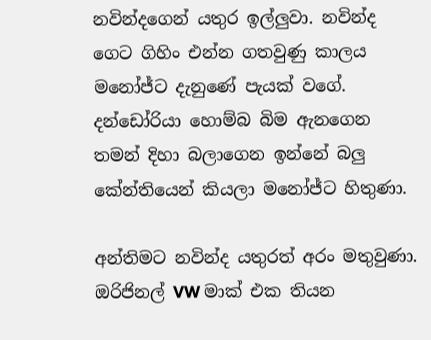නවින්දගෙන් යතුර ඉල්ලුවා. නවින්ද ගෙට ගිහිං එන්න ගතවුණු කාලය මනෝජ්ට දැනුණේ පැයක් වගේ. දන්ඩෝරියා හොම්බ බිම ඇනගෙන තමන් දිහා බලාගෙන ඉන්නේ බලු කේන්තියෙන් කියලා මනෝජ්ට හිතුණා.

අන්තිමට නවින්ද යතුරත් අරං මතුවුණා. ඔරිජිනල් VW මාක් එක තියන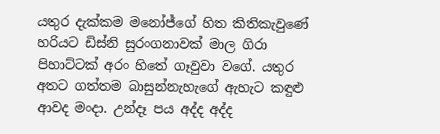යතුර දැක්කම මනෝජ්ගේ හිත කිතිකැවුණේ හරියට ඩිස්නි සුරංගනාවක් මාල ගිරා පිහාට්ටක් අරං හිතේ ගෑවුවා වගේ. යතුර අතට ගත්තම බාසුන්නැහැගේ ඇහැට කඳුළු ආවද මංදා. උන්දෑ පය අද්ද අද්ද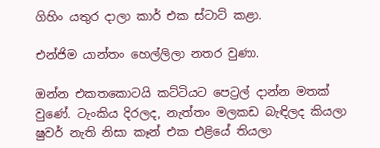ගිහිං යතුර දාලා කාර් එක ස්ටාට් කළා.

එන්ජිම යාන්තං හෙල්ලිලා නතර වුණා.

ඔන්න එකතකොටයි කට්ටියට පෙට්‍රල් දාන්න මතක් වුණේ. ටැංකිය දිරලද, නැත්තං මලකඩ බැඳිලද කියලා ෂුවර් නැති නිසා කෑන් එක එළියේ තියලා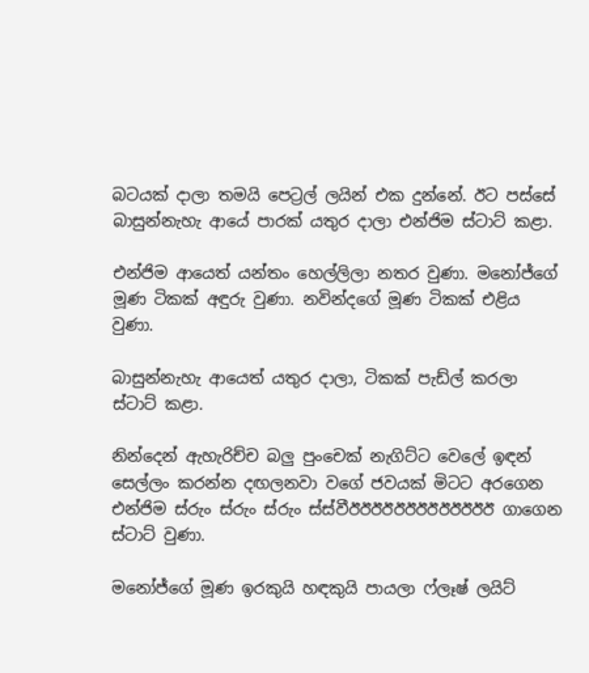බටයක් දාලා තමයි පෙට්‍රල් ලයින් එක දුන්නේ. ඊට පස්සේ බාසුන්නැහැ ආයේ පාරක් යතුර දාලා එන්ජිම ස්ටාට් කළා.

එන්ජිම ආයෙත් යන්තං හෙල්ලිලා නතර වුණා. මනෝජ්ගේ මූණ ටිකක් අඳුරු වුණා. නවින්දගේ මූණ ටිකක් එළිය වුණා.

බාසුන්නැහැ ආයෙත් යතුර දාලා, ටිකක් පැඩ්ල් කරලා ස්ටාට් කළා.

නින්දෙන් ඇහැරිච්ච බලු පුංචෙක් නැගිට්ට වෙලේ ඉඳන් සෙල්ලං කරන්න දඟලනවා වගේ ජවයක් මිටට අරගෙන එන්ජිම ස්රුං ස්රුං ස්රුං ස්ස්වීඊඊඊඊඊඊඊඊඊඊඊඊඊ ගාගෙන ස්ටාට් වුණා.

මනෝජ්ගේ මූණ ඉරකුයි හඳකුයි පායලා ෆ්ලෑෂ් ලයිට්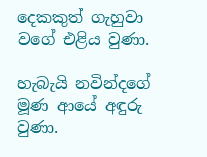දෙකකුත් ගැහුවා වගේ එළිය වුණා.

හැබැයි නවින්දගේ මූණ ආයේ අඳුරු වුණා.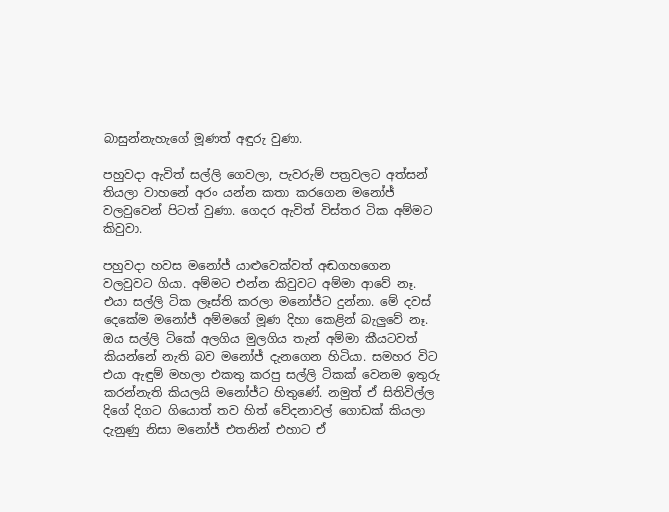බාසුන්නැහැගේ මූණත් අඳුරු වුණා.

පහුවදා ඇවිත් සල්ලි ගෙවලා, පැවරුම් පත්‍රවලට අත්සන් තියලා වාහනේ අරං යන්න කතා කරගෙන මනෝජ් වලවුවෙන් පිටත් වුණා. ගෙදර ඇවිත් විස්තර ටික අම්මට කිවුවා.

පහුවදා හවස මනෝජ් යාළුවෙක්වත් අඬගහගෙන වලවුවට ගියා. අම්මට එන්න කිවුවට අම්මා ආවේ නෑ. එයා සල්ලි ටික ලෑස්ති කරලා මනෝජ්ට දුන්නා. මේ දවස් දෙකේම මනෝජ් අම්මගේ මූණ දිහා කෙළින් බැලුවේ නෑ. ඔය සල්ලි ටිකේ අලගිය මුලගිය තැන් අම්මා කීයටවත් කියන්නේ නැති බව මනෝජ් දැනගෙන හිටියා. සමහර විට එයා ඇඳුම් මහලා එකතු කරපු සල්ලි ටිකක් වෙනම ඉතුරු කරන්නැති කියලයි මනෝජ්ට හිතුණේ. නමුත් ඒ සිතිවිල්ල දිගේ දිගට ගියොත් තව හිත් වේදනාවල් ගොඩක් කියලා දැනුණු නිසා මනෝජ් එතනින් එහාට ඒ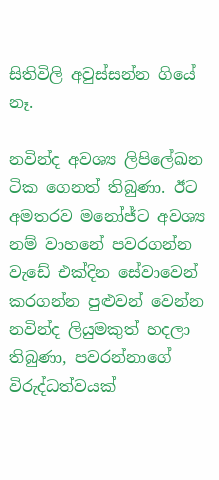සිතිවිලි අවුස්සන්න ගියේ නෑ.

නවින්ද අවශ්‍ය ලිපිලේඛන ටික ගෙනත් තිබුණා. ඊට අමතරව මනෝජ්ට අවශ්‍ය නම් වාහනේ පවරගන්න වැඩේ එක්දින සේවාවෙන් කරගන්න පුළුවන් වෙන්න නවින්ද ලියුමකුත් හදලා තිබුණා, පවරන්නාගේ විරුද්ධත්වයක්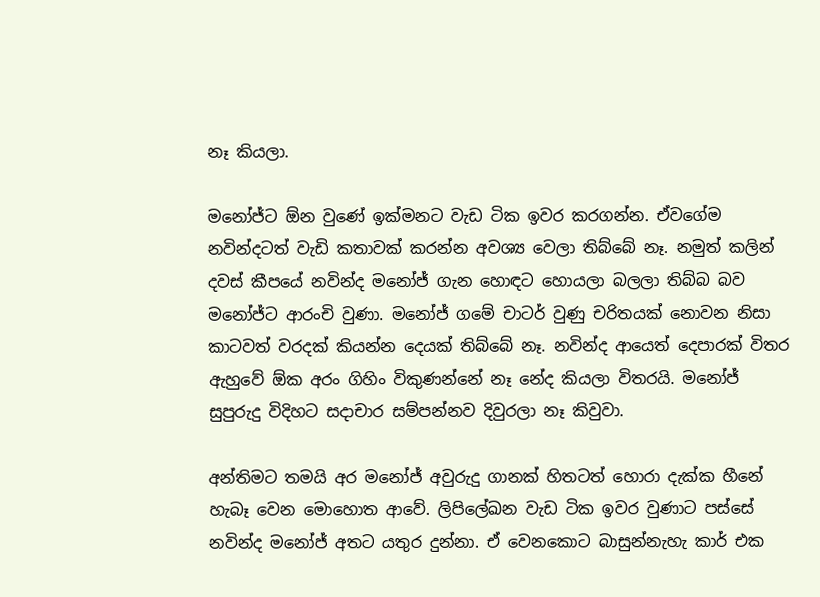නෑ කියලා.

මනෝජ්ට ඕන වුණේ ඉක්මනට වැඩ ටික ඉවර කරගන්න. ඒවගේම නවින්දටත් වැඩි කතාවක් කරන්න අවශ්‍ය වෙලා තිබ්බේ නෑ. නමුත් කලින් දවස් කීපයේ නවින්ද මනෝජ් ගැන හොඳට හොයලා බලලා තිබ්බ බව මනෝජ්ට ආරංචි වුණා. මනෝජ් ගමේ චාටර් වුණු චරිතයක් නොවන නිසා කාටවත් වරදක් කියන්න දෙයක් තිබ්බේ නෑ. නවින්ද ආයෙත් දෙපාරක් විතර ඇහුවේ ඕක අරං ගිහිං විකුණන්නේ නෑ නේද කියලා විතරයි. මනෝජ් සුපුරුදු විදිහට සදාචාර සම්පන්නව දිවුරලා නෑ කිවුවා.

අන්තිමට තමයි අර මනෝජ් අවුරුදු ගානක් හිතටත් හොරා දැක්ක හීනේ හැබෑ වෙන මොහොත ආවේ. ලිපිලේඛන වැඩ ටික ඉවර වුණාට පස්සේ නවින්ද මනෝජ් අතට යතුර දුන්නා. ඒ වෙනකොට බාසුන්නැහැ කාර් එක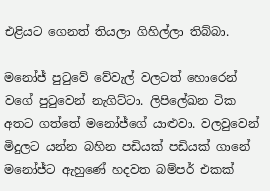එළියට ගෙනත් තියලා ගිහිල්ලා තිබ්බා.

මනෝජ් පුටුවේ වේවැල් වලටත් හොරෙන් වගේ පුටුවෙන් නැගිට්ටා. ලිපිලේඛන ටික අතට ගත්තේ මනෝජ්ගේ යාළුවා. වලවුවෙන් මිදුලට යන්න බහින පඩියක් පඩියක් ගානේ මනෝජ්ට ඇහුණේ හදවත බම්පර් එකක්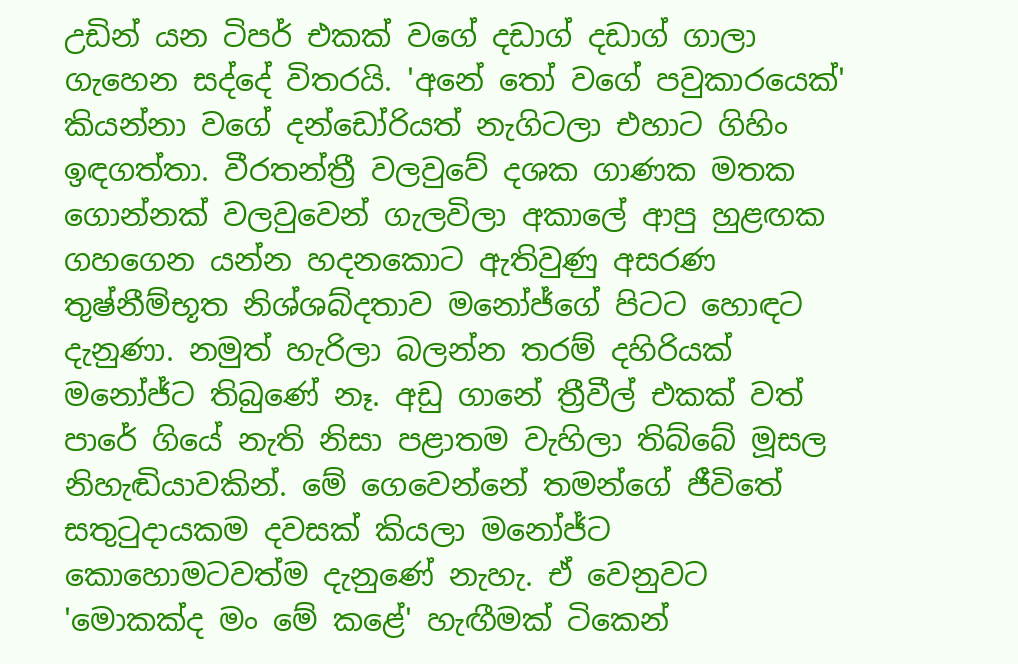උඩින් යන ටිපර් එකක් වගේ දඩාග් දඩාග් ගාලා ගැහෙන සද්දේ විතරයි. 'අනේ තෝ වගේ පවුකාරයෙක්' කියන්නා වගේ දන්ඩෝරියත් නැගිටලා එහාට ගිහිං ඉඳගත්තා. වීරතන්ත්‍රී වලවුවේ දශක ගාණක මතක ගොන්නක් වලවුවෙන් ගැලවිලා අකාලේ ආපු හුළඟක ගහගෙන යන්න හදනකොට ඇතිවුණු අසරණ තුෂ්නීම්භූත නිශ්ශබ්දතාව මනෝජ්ගේ පිටට හොඳට දැනුණා. නමුත් හැරිලා බලන්න තරම් දහිරියක් මනෝජ්ට තිබුණේ නෑ. අඩු ගානේ ත්‍රීවීල් එකක් වත් පාරේ ගියේ නැති නිසා පළාතම වැහිලා තිබ්බේ මූසල නිහැඬියාවකින්. මේ ගෙවෙන්නේ තමන්ගේ ජීවිතේ සතුටුදායකම දවසක් කියලා මනෝජ්ට කොහොමටවත්ම දැනුණේ නැහැ. ඒ වෙනුවට 'මොකක්ද මං මේ කළේ' හැඟීමක් ටිකෙන්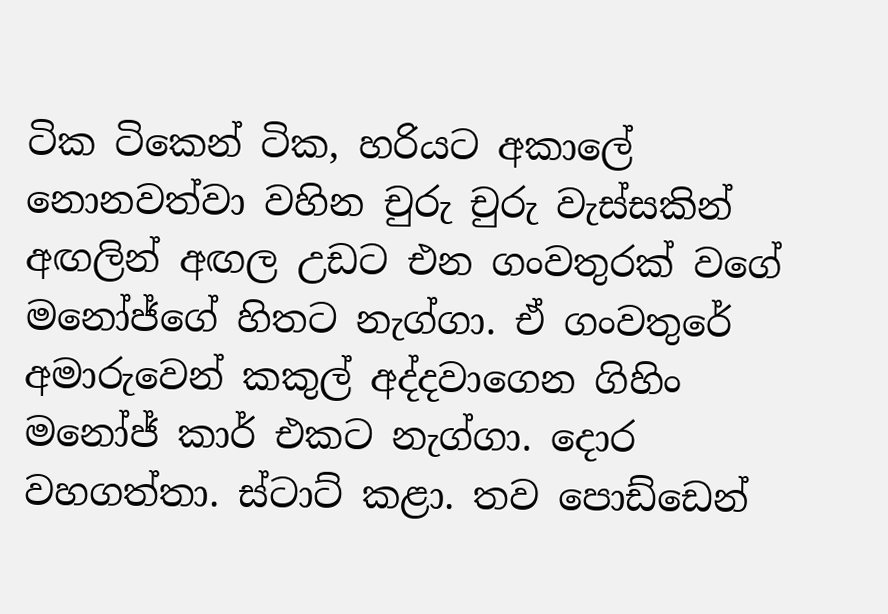ටික ටිකෙන් ටික, හරියට අකාලේ නොනවත්වා වහින චුරු චුරු වැස්සකින් අඟලින් අඟල උඩට එන ගංවතුරක් වගේ මනෝජ්ගේ හිතට නැග්ගා. ඒ ගංවතුරේ අමාරුවෙන් කකුල් අද්දවාගෙන ගිහිං මනෝජ් කාර් එකට නැග්ගා. දොර වහගත්තා. ස්ටාට් කළා. තව පොඩ්ඩෙන්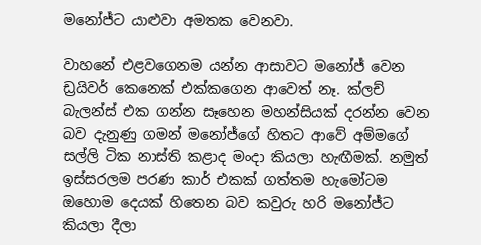මනෝජ්ට යාළුවා අමතක වෙනවා.

වාහනේ එළවගෙනම යන්න ආසාවට මනෝජ් වෙන ඩ්‍රයිවර් කෙනෙක් එක්කගෙන ආවෙත් නෑ. ක්ලච් බැලන්ස් එක ගන්න සෑහෙන මහන්සියක් දරන්න වෙන බව දැනුණු ගමන් මනෝජ්ගේ හිතට ආවේ අම්මගේ සල්ලි ටික නාස්ති කළාද මංදා කියලා හැඟීමක්. නමුත් ඉස්සරලම පරණ කාර් එකක් ගත්තම හැමෝටම ඔහොම දෙයක් හිතෙන බව කවුරු හරි මනෝජ්ට කියලා දීලා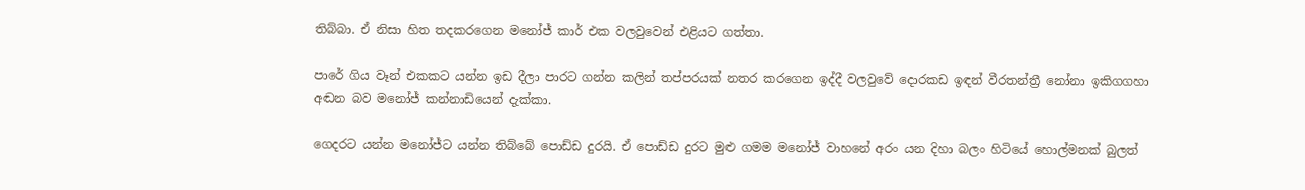තිබ්බා. ඒ නිසා හිත තදකරගෙන මනෝජ් කාර් එක වලවුවෙන් එළියට ගත්තා.

පාරේ ගිය වෑන් එකකට යන්න ඉඩ දීලා පාරට ගන්න කලින් තප්පරයක් නතර කරගෙන ඉද්දී වලවුවේ දොරකඩ ඉඳන් වීරතන්ත්‍රී නෝනා ඉකිගගහා අඬන බව මනෝජ් කන්නාඩියෙන් දැක්කා.

ගෙදරට යන්න මනෝජ්ට යන්න තිබ්බේ පොඩ්ඩ දුරයි. ඒ පොඩ්ඩ දුරට මුළු ගමම මනෝජ් වාහනේ අරං යන දිහා බලං හිටියේ හොල්මනක් බුලත්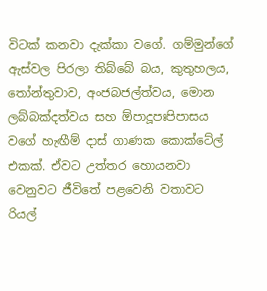විටක් කනවා දැක්කා වගේ. ගම්මුන්ගේ ඇස්වල පිරලා තිබ්බේ බය, කුතුහලය, තෝන්තුවාව, අංජබජල්ත්වය, මොන ලබ්බක්දත්වය සහ ඕපාදූපඃපිපාසය වගේ හැඟීම් දාස් ගාණක කොක්ටේල් එකක්. ඒවට උත්තර හොයනවා වෙනුවට ජීවිතේ පළවෙනි වතාවට රියල්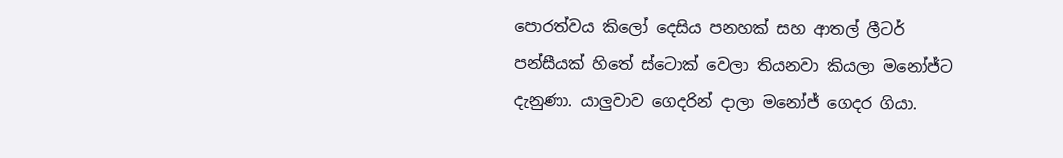පොරත්වය කිලෝ දෙසිය පනහක් සහ ආතල් ලීටර් පන්සීයක් හිතේ ස්ටොක් වෙලා තියනවා කියලා මනෝජ්ට දැනුණා. යාලුවාව ගෙදරින් දාලා මනෝජ් ගෙදර ගියා.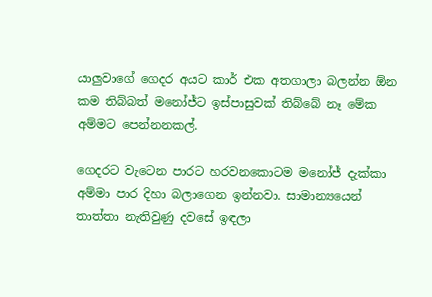යාලුවාගේ ගෙදර අයට කාර් එක අතගාලා බලන්න ඕන කම තිබ්බත් මනෝජ්ට ඉස්පාසුවක් තිබ්බේ නෑ මේක අම්මට පෙන්නනකල්.

ගෙදරට වැටෙන පාරට හරවනකොටම මනෝජ් දැක්කා අම්මා පාර දිහා බලාගෙන ඉන්නවා. සාමාන්‍යයෙන් තාත්තා නැතිවුණු දවසේ ඉඳලා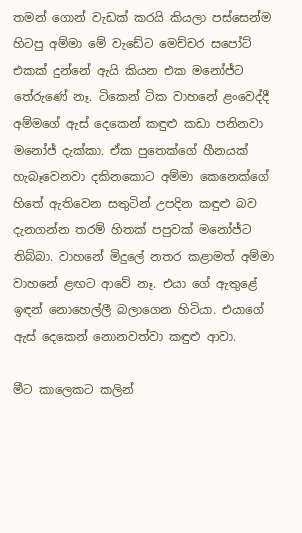තමන් ගොන් වැඩක් කරයි කියලා පස්සෙන්ම හිටපු අම්මා මේ වැඩේට මෙච්චර සපෝට් එකක් දුන්නේ ඇයි කියන එක මනෝජ්ට තේරුණේ නෑ. ටිකෙන් ටික වාහනේ ළංවෙද්දී අම්මගේ ඇස් දෙකෙන් කඳුළු කඩා පනිනවා මනෝජ් දැක්කා. ඒක පුතෙක්ගේ හීනයක් හැබෑවෙනවා දකිනකොට අම්මා කෙනෙක්ගේ හිතේ ඇතිවෙන සතුටින් උපදින කඳුළු බව දැනගන්න තරම් හිතක් පපුවක් මනෝජ්ට තිබ්බා. වාහනේ මිදුලේ නතර කළාමත් අම්මා වාහනේ ළඟට ආවේ නෑ. එයා ගේ ඇතුළේ ඉඳන් නොහෙල්ලී බලාගෙන හිටියා. එයාගේ ඇස් දෙකෙන් නොනවත්වා කඳුළු ආවා.

මීට කාලෙකට කලින්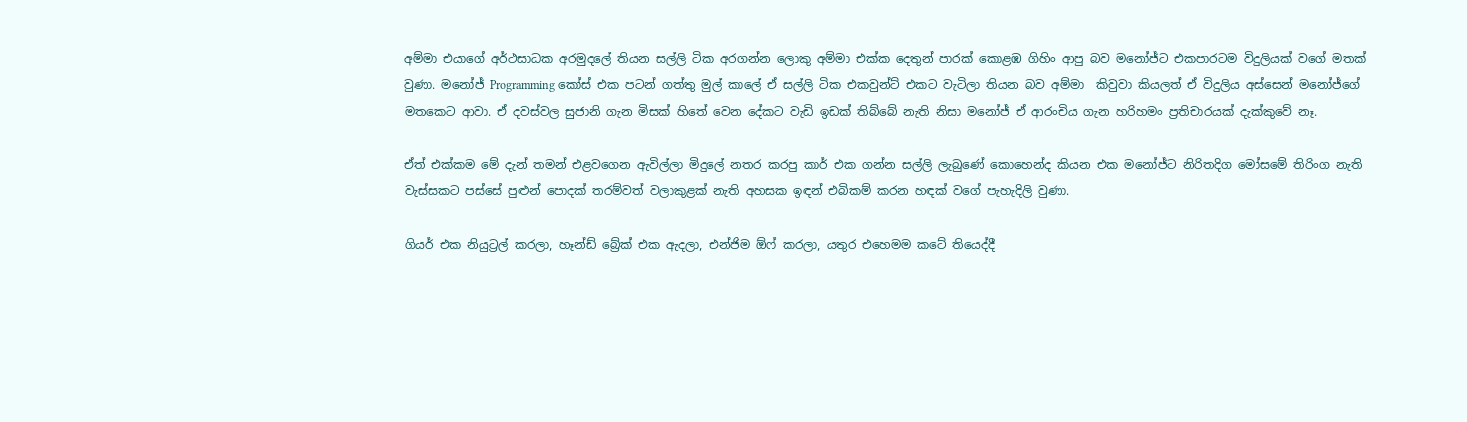අම්මා එයාගේ අර්ථසාධක අරමුදලේ තියන සල්ලි ටික අරගන්න ලොකු අම්මා එක්ක දෙතුන් පාරක් කොළඹ ගිහිං ආපු බව මනෝජ්ට එකපාරටම විදුලියක් වගේ මතක් වුණා. මනෝජ් Programming කෝස් එක පටන් ගත්තු මුල් කාලේ ඒ සල්ලි ටික එකවුන්ට් එකට වැටිලා තියන බව අම්මා  කිවුවා කියලත් ඒ විදුලිය අස්සෙන් මනෝජ්ගේ මතකෙට ආවා. ඒ දවස්වල සුජානි ගැන මිසක් හිතේ වෙන දේකට වැඩි ඉඩක් තිබ්බේ නැති නිසා මනෝජ් ඒ ආරංචිය ගැන හරිහමං ප්‍රතිචාරයක් දැක්කුවේ නෑ.

ඒත් එක්කම මේ දැන් තමන් එළවගෙන ඇවිල්ලා මිදුලේ නතර කරපු කාර් එක ගන්න සල්ලි ලැබුණේ කොහෙන්ද කියන එක මනෝජ්ට නිරිතදිග මෝසමේ තිරිංග නැති වැස්සකට පස්සේ පුළුන් පොදක් තරම්වත් වලාකුළක් නැති අහසක ඉඳන් එබිකම් කරන හඳක් වගේ පැහැදිලි වුණා.

ගියර් එක නියුට්‍රල් කරලා, හෑන්ඩ් බ්‍රේක් එක ඇදලා, එන්ජිම ඕෆ් කරලා, යතුර එහෙමම කටේ තියෙද්දී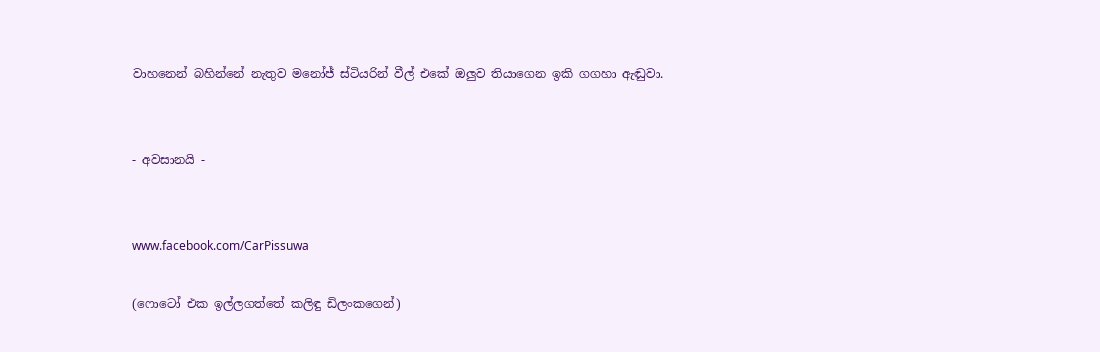වාහනෙන් බහින්නේ නැතුව මනෝජ් ස්ටියරින් වීල් එකේ ඔලුව තියාගෙන ඉකි ගගහා ඇඬුවා.


- අවසානයි -


www.facebook.com/CarPissuwa

(ෆොටෝ එක ඉල්ලගත්තේ කලිඳු ඩිලංකගෙන්)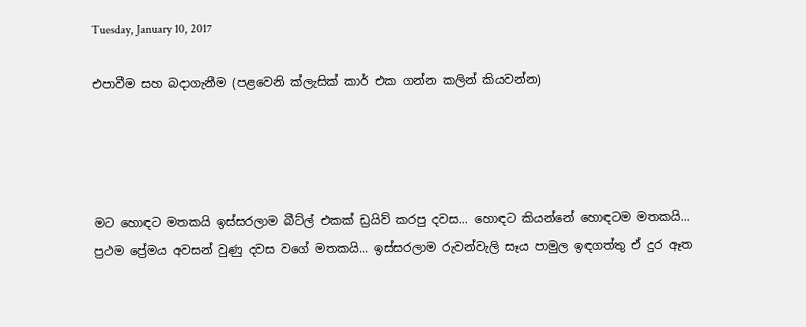Tuesday, January 10, 2017

එපාවීම සහ බදාගැනීම (පළවෙනි ක්ලැසික් කාර් එක ගන්න කලින් කියවන්න)




මට හොඳට මතකයි ඉස්සරලාම බීට්ල් එකක් ඩ්‍රයිව් කරපු දවස... හොඳට කියන්නේ හොඳටම මතකයි... ප්‍රථම ප්‍රේමය අවසන් වුණු දවස වගේ මතකයි... ඉස්සරලාම රුවන්වැලි සෑය පාමුල ඉඳගත්තු ඒ දුර ඈත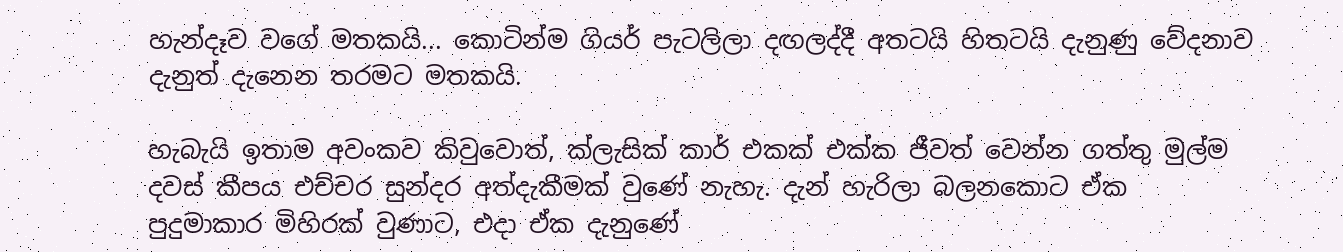හැන්දෑව වගේ මතකයි... කොටින්ම ගියර් පැටලිලා දඟලද්දී අතටයි හිතටයි දැනුණු වේදනාව දැනුත් දැනෙන තරමට මතකයි.

හැබැයි ඉතාම අවංකව කිවුවොත්, ක්ලැසික් කාර් එකක් එක්ක ජීවත් වෙන්න ගත්තු මුල්ම දවස් කීපය එච්චර සුන්දර අත්දැකීමක් වුණේ නැහැ. දැන් හැරිලා බලනකොට ඒක පුදුමාකාර මිහිරක් වුණාට, එදා ඒක දැනුණේ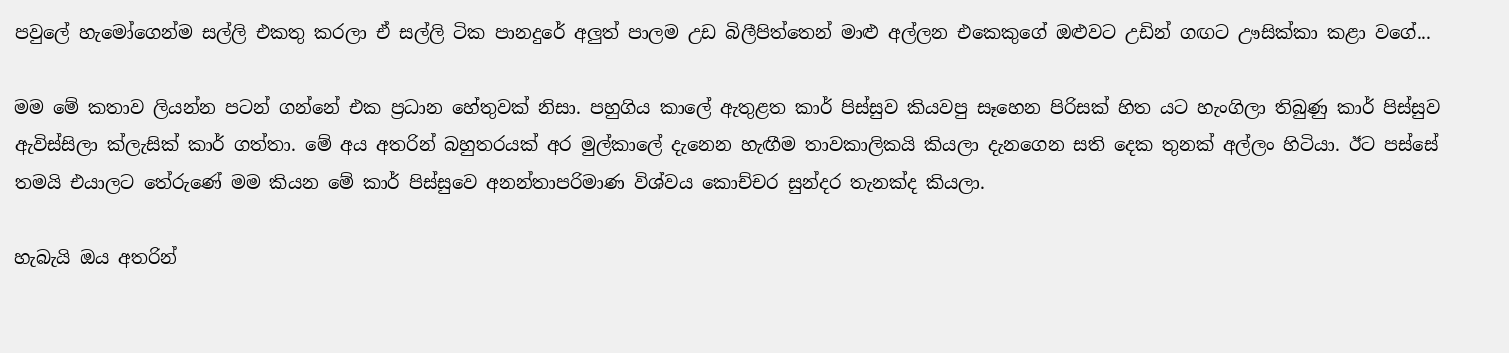පවුලේ හැමෝගෙන්ම සල්ලි එකතු කරලා ඒ සල්ලි ටික පානදුරේ අලුත් පාලම උඩ බිලීපිත්තෙන් මාළු අල්ලන එකෙකුගේ ඔළුවට උඩින් ගඟට ඌසික්කා කළා වගේ...

මම මේ කතාව ලියන්න පටන් ගන්නේ එක ප්‍රධාන හේතුවක් නිසා. පහුගිය කාලේ ඇතුළත කාර් පිස්සුව කියවපු සෑහෙන පිරිසක් හිත යට හැංගිලා තිබුණු කාර් පිස්සුව ඇවිස්සිලා ක්ලැසික් කාර් ගත්තා. මේ අය අතරින් බහුතරයක් අර මුල්කාලේ දැනෙන හැඟීම තාවකාලිකයි කියලා දැනගෙන සති දෙක තුනක් අල්ලං හිටියා. ඊට පස්සේ තමයි එයාලට තේරුණේ මම කියන මේ කාර් පිස්සුවෙ අනන්තාපරිමාණ විශ්වය කොච්චර සුන්දර තැනක්ද කියලා.

හැබැයි ඔය අතරින්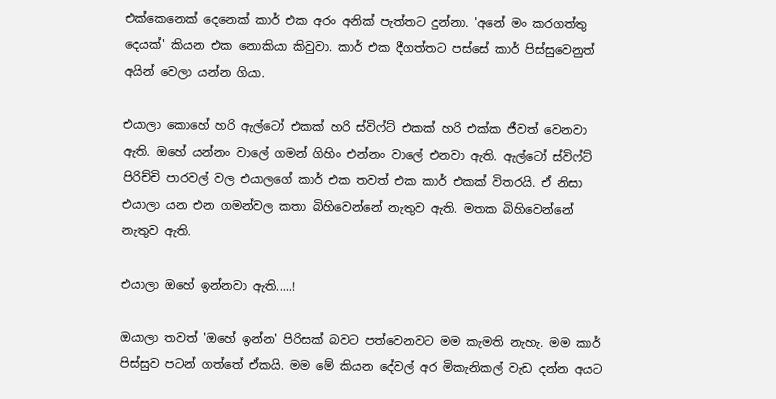එක්කෙනෙක් දෙනෙක් කාර් එක අරං අනික් පැත්තට දුන්නා. 'අනේ මං කරගත්තු දෙයක්' කියන එක නොකියා කිවුවා. කාර් එක දීගත්තට පස්සේ කාර් පිස්සුවෙනුත් අයින් වෙලා යන්න ගියා.

එයාලා කොහේ හරි ඇල්ටෝ එකක් හරි ස්විෆ්ට් එකක් හරි එක්ක ජීවත් වෙනවා ඇති. ඔහේ යන්නං වාලේ ගමන් ගිහිං එන්නං වාලේ එනවා ඇති. ඇල්ටෝ ස්විෆ්ට් පිරිච්චි පාරවල් වල එයාලගේ කාර් එක තවත් එක කාර් එකක් විතරයි. ඒ නිසා එයාලා යන එන ගමන්වල කතා බිහිවෙන්නේ නැතුව ඇති. මතක බිහිවෙන්නේ නැතුව ඇති.

එයාලා ඔහේ ඉන්නවා ඇති.....!

ඔයාලා තවත් 'ඔහේ ඉන්න' පිරිසක් බවට පත්වෙනවට මම කැමති නැහැ. මම කාර් පිස්සුව පටන් ගත්තේ ඒකයි. මම මේ කියන දේවල් අර මිකැනිකල් වැඩ දන්න අයට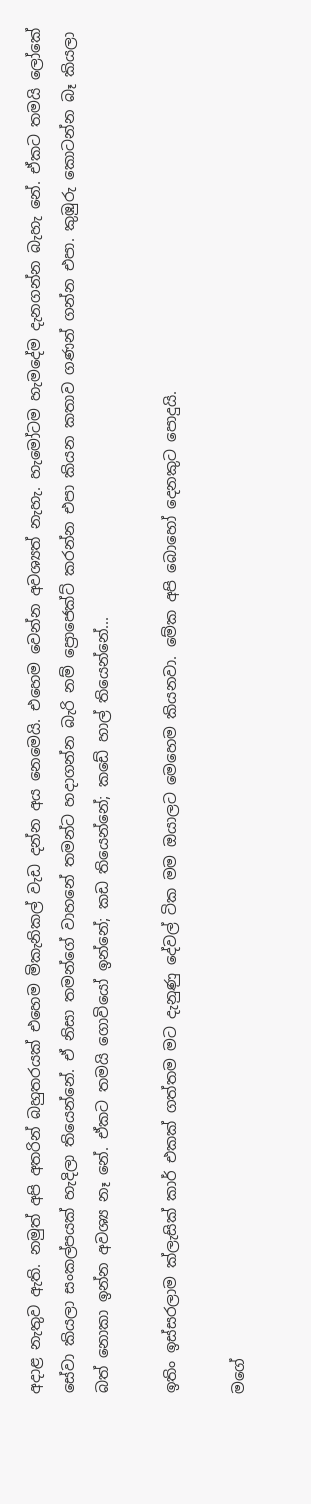අදාළ නැතුව ඇති. නමුත් අපි අතරින් බහුතරයක් එහෙම මිකැනිකල් වැඩ දන්න අය නෙමෙයි. එහෙම වෙන්න අවශ්‍යත් නැහැ. හැමෝටම හැමදේම දැනගන්න බැහැ නේ. ඒකට තමයි ලෝකේ සේවා කියලා සංකල්පයක් හැදිලා තියෙන්නේ. ඒ නිසා තමන්ගේ වාහනේ තමන්ට හදාගන්න බැරි නම් ප්‍රොජෙක්ට් කරන්න එපා කියන කතාව ගණන් ගන්න එපා. කුඹුරු කොටන්න බෑ කියලා බත් නොකා ඉන්න අවශ්‍ය නෑ නේ. ඒකට තමයි ගොවියෝ ඉන්නේ; කඩ තියෙන්නේ; කඩේ හාල් තියෙන්නේ...

ඉතිං ඉස්සරලාම ක්ලැසික් කාර් එකක් ගත්තම මට දැනුණු දේවල් ටික මම ඔයාලට මෙහෙම කියනවා. මේක අපි බොහෝ දෙනකුට පොදුයි.

මගේ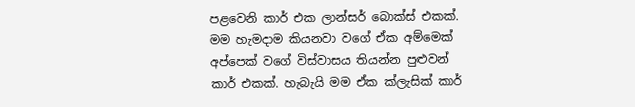පළවෙනි කාර් එක ලාන්සර් බොක්ස් එකක්. මම හැමදාම කියනවා වගේ ඒක අම්මෙක් අප්පෙක් වගේ විස්වාසය තියන්න පුළුවන් කාර් එකක්. හැබැයි මම ඒක ක්ලැසික් කාර්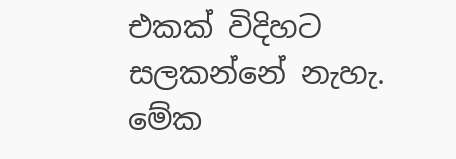එකක් විදිහට සලකන්නේ නැහැ. මේක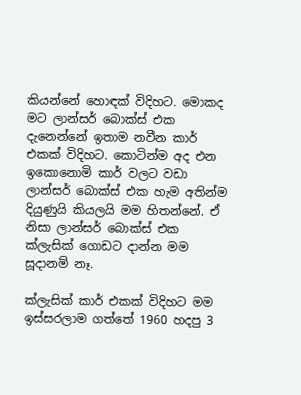කියන්නේ හොඳක් විදිහට. මොකද මට ලාන්සර් බොක්ස් එක දැනෙන්නේ ඉතාම නවීන කාර් එකක් විදිහට. කොටින්ම අද එන ඉකොනොමි කාර් වලට වඩා ලාන්සර් බොක්ස් එක හැම අතින්ම දියුණුයි කියලයි මම හිතන්නේ. ඒ නිසා ලාන්සර් බොක්ස් එක ක්ලැසික් ගොඩට දාන්න මම සූදානම් නෑ.

ක්ලැසික් කාර් එකක් විදිහට මම ඉස්සරලාම ගත්තේ 1960 හදපු 3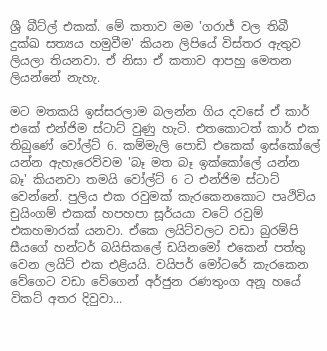ශ්‍රී බීට්ල් එකක්. මේ කතාව මම 'ගරාජ් වල තිබී දුක්ඛ සත්‍යය හමුවීම' කියන ලිපියේ විස්තර ඇතුව ලියලා තියනවා. ඒ නිසා ඒ කතාව ආපහු මෙතන ලියන්නේ නැහැ.

මට මතකයි ඉස්සරලාම බලන්න ගිය දවසේ ඒ කාර් එකේ එන්ජිම ස්ටාට් වුණු හැටි. එතකොටත් කාර් එක තිබුණේ වෝල්ට් 6. කම්මැලි පොඩි එකෙක් ඉස්කෝලේ යන්න ඇහැරෙව්වම 'බෑ මත බෑ ඉක්කෝලේ යන්න බෑ' කියනවා තමයි වෝල්ට් 6 ට එන්ජිම ස්ටාට් වෙන්නේ. පුලිය එක රවුමක් කැරකෙනකොට පෘථිවිය චුයිංගම් එකක් හපහපා සූර්යයා වටේ රවුම් එකහමාරක් යනවා. ඒකෙ ලයිට්වලට වඩා බුරම්පි සීයගේ හන්ටර් බයිසිකලේ ඩයිනමෝ එකෙන් පත්තු වෙන ලයිට් එක එළියයි. වයිපර් මෝටරේ කැරකෙන වේගෙට වඩා වේගෙන් අර්ජුන රණතුංග අනූ හයේ විකට් අතර දිවුවා...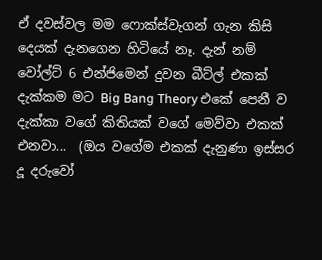ඒ දවස්වල මම ෆොක්ස්වැගන් ගැන කිසි දෙයක් දැනගෙන හිටියේ නෑ. දැන් නම් වෝල්ට් 6 එන්ජිමෙන් දුවන බීට්ල් එකක් දැක්කම මට Big Bang Theory එකේ පෙනී ව දැක්කා වගේ කිතියක් වගේ මෙව්වා එකක් එනවා...  (ඔය වගේම එකක් දැනුණා ඉස්සර දූ දරුවෝ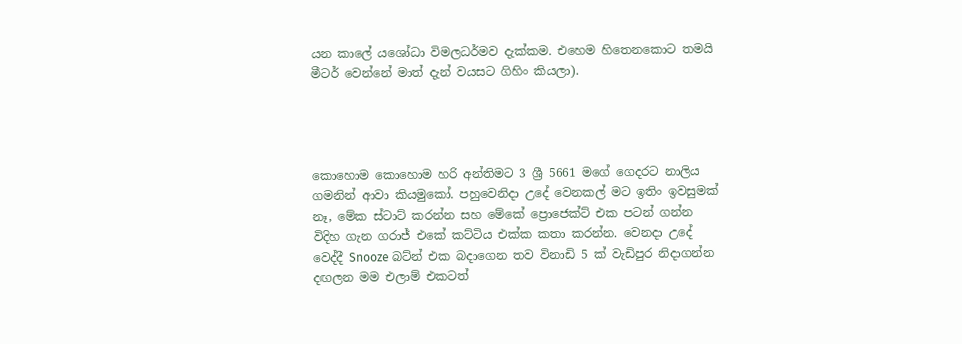යන කාලේ යශෝධා විමලධර්මව දැක්කම. එහෙම හිතෙනකොට තමයි මීටර් වෙන්නේ මාත් දැන් වයසට ගිහිං කියලා).




කොහොම කොහොම හරි අන්තිමට 3 ශ්‍රී 5661 මගේ ගෙදරට නාලිය ගමනින් ආවා කියමුකෝ. පහුවෙනිදා උදේ වෙනකල් මට ඉතිං ඉවසුමක් නෑ, මේක ස්ටාට් කරන්න සහ මේකේ ප්‍රොජෙක්ට් එක පටන් ගන්න විදිහ ගැන ගරාජ් එකේ කට්ටිය එක්ක කතා කරන්න. වෙනදා උදේ වෙද්දී Snooze බට්න් එක බදාගෙන තව විනාඩි 5 ක් වැඩිපුර නිදාගන්න දඟලන මම එලාම් එකටත්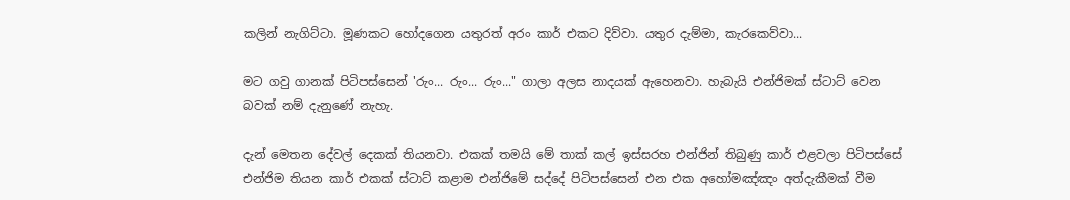කලින් නැගිට්ටා. මූණකට හෝදගෙන යතුරත් අරං කාර් එකට දිව්වා. යතුර දැම්මා, කැරකෙව්වා...

මට ගවු ගානක් පිටිපස්සෙන් 'රුං... රුං... රුං..." ගාලා අලස නාදයක් ඇහෙනවා. හැබැයි එන්ජිමක් ස්ටාට් වෙන බවක් නම් දැනුණේ නැහැ.

දැන් මෙතන දේවල් දෙකක් තියනවා. එකක් තමයි මේ තාක් කල් ඉස්සරහ එන්ජින් තිබුණු කාර් එළවලා පිටිපස්සේ එන්ජිම තියන කාර් එකක් ස්ටාට් කළාම එන්ජිමේ සද්දේ පිටිපස්සෙන් එන එක අහෝමඤ්ඤං අත්දැකීමක් වීම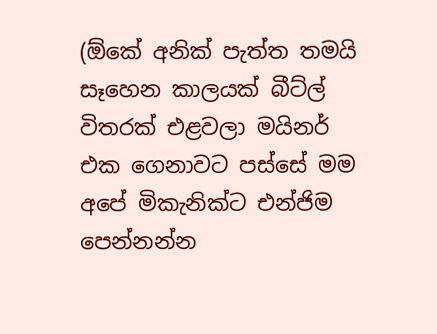(ඕකේ අනික් පැත්ත තමයි සෑහෙන කාලයක් බීට්ල් විතරක් එළවලා මයිනර් එක ගෙනාවට පස්සේ මම අපේ මිකැනික්ට එන්ජිම පෙන්නන්න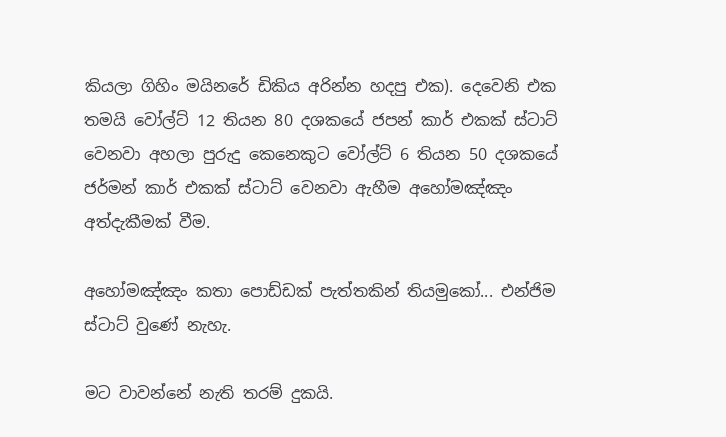කියලා ගිහිං මයිනරේ ඩිකිය අරින්න හදපු එක). දෙවෙනි එක තමයි වෝල්ට් 12 තියන 80 දශකයේ ජපන් කාර් එකක් ස්ටාට් වෙනවා අහලා පුරුදු කෙනෙකුට වෝල්ට් 6 තියන 50 දශකයේ ජර්මන් කාර් එකක් ස්ටාට් වෙනවා ඇහීම අහෝමඤ්ඤං අත්දැකීමක් වීම.

අහෝමඤ්ඤං කතා පොඩ්ඩක් පැත්තකින් තියමුකෝ... එන්ජිම ස්ටාට් වුණේ නැහැ.

මට වාවන්නේ නැති තරම් දුකයි.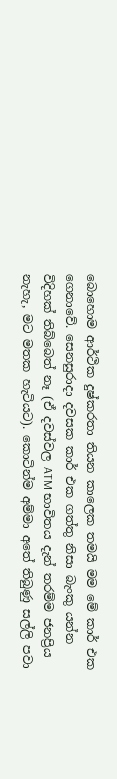බොහොම ආර්ථික දුෂ්කරතා තියන කාලෙක තමයි මම මේ කාර් එක ගෙනාවේ. සෙනසුරාදා දවසක කාර් එක ගත්තු නිසා බැංකු යන්න විදිහක් තිබ්බෙත් නෑ (ඒ දවස්වල ATM භාවිතය දැන් තරම්ම ජනප්‍රිය නැහැ, මට මතක හැටියට). කොටින්ම අම්මා අතේ තිබුණු සල්ලි පවා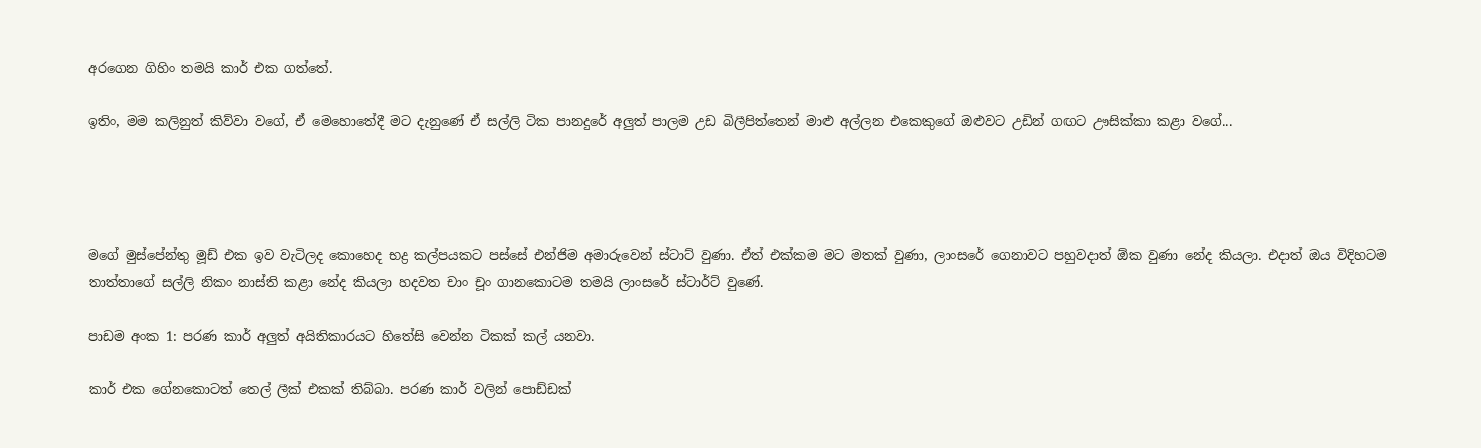අරගෙන ගිහිං තමයි කාර් එක ගත්තේ.

ඉතිං, මම කලිනුත් කිව්වා වගේ, ඒ මෙහොතේදී මට දැනුණේ ඒ සල්ලි ටික පානදුරේ අලුත් පාලම උඩ බිලීපිත්තෙන් මාළු අල්ලන එකෙකුගේ ඔළුවට උඩින් ගඟට ඌසික්කා කළා වගේ...




මගේ මුස්පේන්තු මූඩ් එක ඉව වැටිලද කොහෙද භද්‍ර කල්පයකට පස්සේ එන්ජිම අමාරුවෙන් ස්ටාට් වුණා. ඒත් එක්කම මට මතක් වුණා, ලාංසරේ ගෙනාවට පහුවදාත් ඕක වුණා නේද කියලා. එදාත් ඔය විදිහටම තාත්තාගේ සල්ලි නිකං නාස්ති කළා නේද කියලා හදවත චාං චූං ගානකොටම තමයි ලාංසරේ ස්ටාර්ට් වුණේ.

පාඩම අංක 1: පරණ කාර් අලුත් අයිතිකාරයට හිතේසි වෙන්න ටිකක් කල් යනවා.

කාර් එක ගේනකොටත් තෙල් ලීක් එකක් තිබ්බා. පරණ කාර් වලින් පොඩ්ඩක්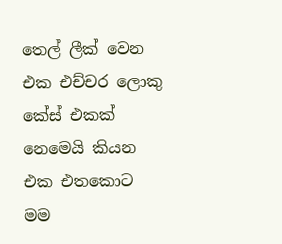තෙල් ලීක් වෙන එක එච්චර ලොකු කේස් එකක් නෙමෙයි කියන එක එතකොට මම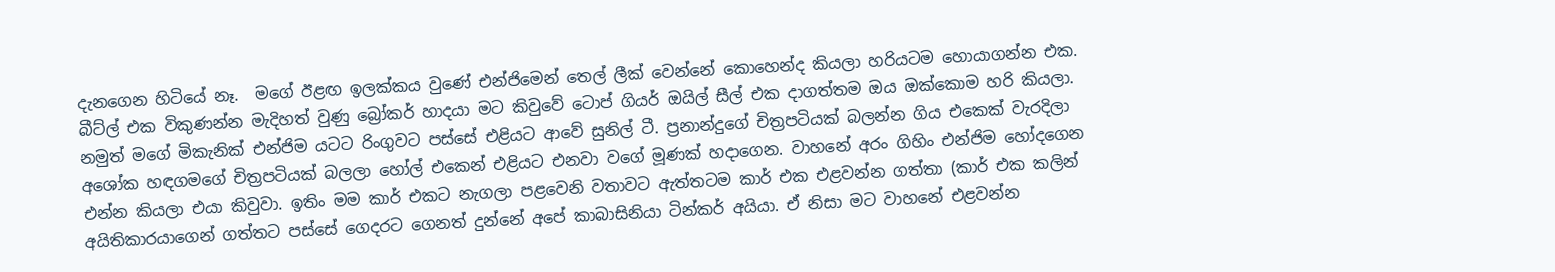දැනගෙන හිටියේ නෑ.  මගේ ඊළඟ ඉලක්කය වුණේ එන්ජිමෙන් තෙල් ලීක් වෙන්නේ කොහෙන්ද කියලා හරියටම හොයාගන්න එක. බීට්ල් එක විකුණන්න මැදිහත් වුණු බ්‍රෝකර් හාදයා මට කිවුවේ ටොප් ගියර් ඔයිල් සීල් එක දාගත්තම ඔය ඔක්කොම හරි කියලා. නමුත් මගේ මිකැනික් එන්ජිම යටට රිංගුවට පස්සේ එළියට ආවේ සුනිල් ටී. ප්‍රනාන්දුගේ චිත්‍රපටියක් බලන්න ගිය එකෙක් වැරදිලා අශෝක හඳගමගේ චිත්‍රපටියක් බලලා හෝල් එකෙන් එළියට එනවා වගේ මූණක් හදාගෙන. වාහනේ අරං ගිහිං එන්ජිම හෝදගෙන එන්න කියලා එයා කිවුවා. ඉතිං මම කාර් එකට නැගලා පළවෙනි වතාවට ඇත්තටම කාර් එක එළවන්න ගත්තා (කාර් එක කලින් අයිතිකාරයාගෙන් ගත්තට පස්සේ ගෙදරට ගෙනත් දුන්නේ අපේ කාබාසිනියා ටින්කර් අයියා. ඒ නිසා මට වාහනේ එළවන්න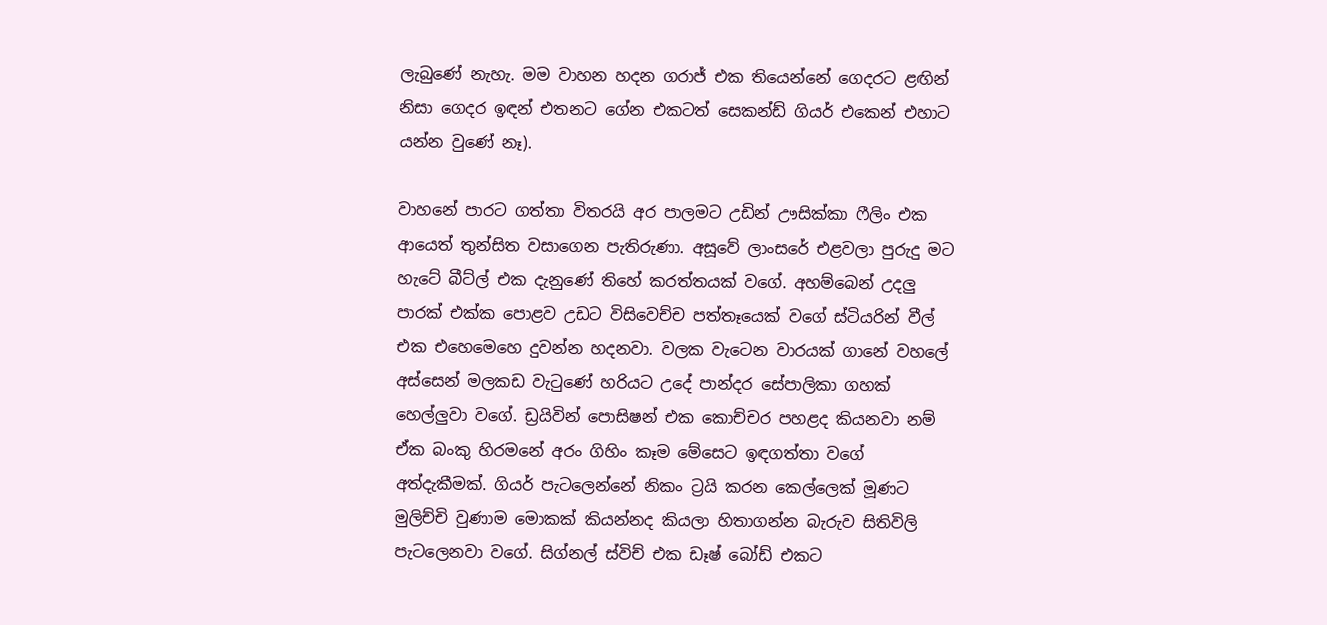ලැබුණේ නැහැ. මම වාහන හදන ගරාජ් එක තියෙන්නේ ගෙදරට ළඟින් නිසා ගෙදර ඉඳන් එතනට ගේන එකටත් සෙකන්ඩ් ගියර් එකෙන් එහාට යන්න වුණේ නෑ).

වාහනේ පාරට ගත්තා විතරයි අර පාලමට උඩින් ඌසික්කා ෆීලිං එක ආයෙත් තුන්සිත වසාගෙන පැතිරුණා. අසූවේ ලාංසරේ එළවලා පුරුදු මට හැටේ බීට්ල් එක දැනුණේ තිහේ කරත්තයක් වගේ. අහම්බෙන් උදලු පාරක් එක්ක පොළව උඩට විසිවෙච්ච පත්තෑයෙක් වගේ ස්ටියරින් වීල් එක එහෙමෙහෙ දුවන්න හදනවා. වලක වැටෙන වාරයක් ගානේ වහලේ අස්සෙන් මලකඩ වැටුණේ හරියට උදේ පාන්දර සේපාලිකා ගහක් හෙල්ලුවා වගේ. ඩ්‍රයිවින් පොසිෂන් එක කොච්චර පහළද කියනවා නම් ඒක බංකු හිරමනේ අරං ගිහිං කෑම මේසෙට ඉඳගත්තා වගේ අත්දැකීමක්. ගියර් පැටලෙන්නේ නිකං ට්‍රයි කරන කෙල්ලෙක් මූණට මුලිච්චි වුණාම මොකක් කියන්නද කියලා හිතාගන්න බැරුව සිතිවිලි පැටලෙනවා වගේ. සිග්නල් ස්විච් එක ඩෑෂ් බෝඩ් එකට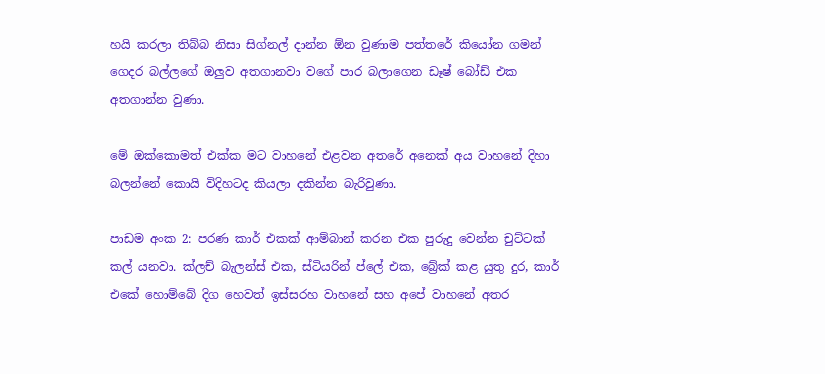හයි කරලා තිබ්බ නිසා සිග්නල් දාන්න ඕන වුණාම පත්තරේ කියෝන ගමන් ගෙදර බල්ලගේ ඔලුව අතගානවා වගේ පාර බලාගෙන ඩෑෂ් බෝඩ් එක අතගාන්න වුණා.

මේ ඔක්කොමත් එක්ක මට වාහනේ එළවන අතරේ අනෙක් අය වාහනේ දිහා බලන්නේ කොයි විදිහටද කියලා දකින්න බැරිවුණා.

පාඩම අංක 2: පරණ කාර් එකක් ආම්බාන් කරන එක පුරුදු වෙන්න චුට්ටක් කල් යනවා. ක්ලච් බැලන්ස් එක, ස්ටියරින් ප්ලේ එක, බ්‍රේක් කළ යුතු දුර, කාර් එකේ හොම්බේ දිග හෙවත් ඉස්සරහ වාහනේ සහ අපේ වාහනේ අතර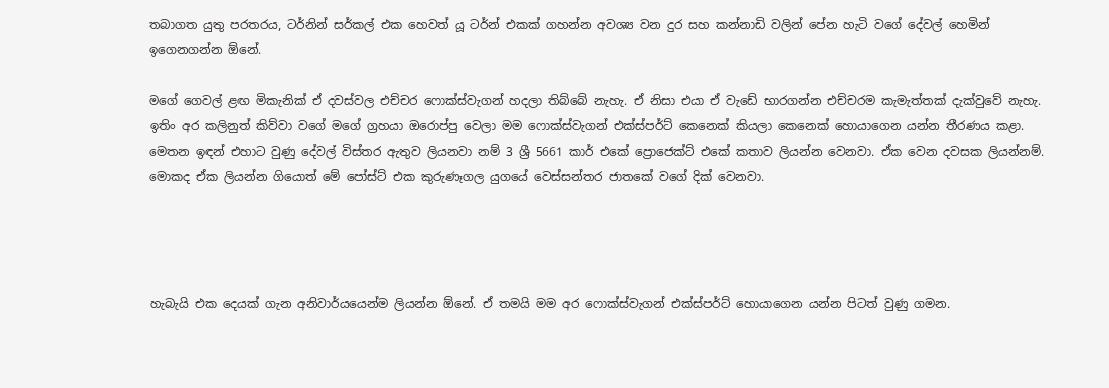තබාගත යුතු පරතරය, ටර්නින් සර්කල් එක හෙවත් යූ ටර්න් එකක් ගහන්න අවශ්‍ය වන දුර සහ කන්නාඩි වලින් පේන හැටි වගේ දේවල් හෙමින් ඉගෙනගන්න ඕනේ.

මගේ ගෙවල් ළඟ මිකැනික් ඒ දවස්වල එච්චර ෆොක්ස්වැගන් හදලා තිබ්බේ නැහැ. ඒ නිසා එයා ඒ වැඩේ භාරගන්න එච්චරම කැමැත්තක් දැක්වුවේ නැහැ. ඉතිං අර කලිනුත් කිව්වා වගේ මගේ ග්‍රහයා ඔරොප්පු වෙලා මම ෆොක්ස්වැගන් එක්ස්පර්ට් කෙනෙක් කියලා කෙනෙක් හොයාගෙන යන්න තීරණය කළා. මෙතන ඉඳන් එහාට වුණු දේවල් විස්තර ඇතුව ලියනවා නම් 3 ශ්‍රී 5661 කාර් එකේ ප්‍රොජෙක්ට් එකේ කතාව ලියන්න වෙනවා. ඒක වෙන දවසක ලියන්නම්. මොකද ඒක ලියන්න ගියොත් මේ පෝස්ට් එක කුරුණෑගල යුගයේ වෙස්සන්තර ජාතකේ වගේ දික් වෙනවා.




හැබැයි එක දෙයක් ගැන අනිවාර්යයෙන්ම ලියන්න ඕනේ. ඒ තමයි මම අර ෆොක්ස්වැගන් එක්ස්පර්ට් හොයාගෙන යන්න පිටත් වුණු ගමන.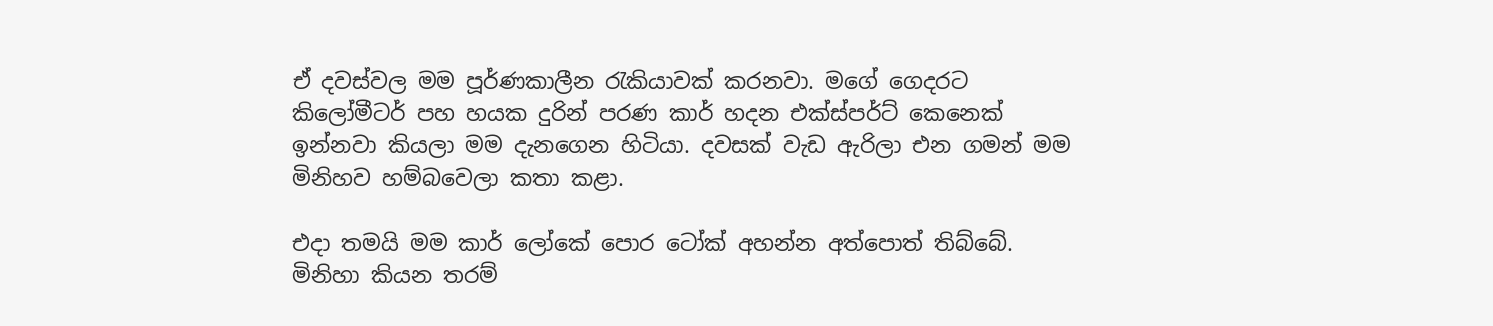ඒ දවස්වල මම පූර්ණකාලීන රැකියාවක් කරනවා. මගේ ගෙදරට කිලෝමීටර් පහ හයක දුරින් පරණ කාර් හදන එක්ස්පර්ට් කෙනෙක් ඉන්නවා කියලා මම දැනගෙන හිටියා. දවසක් වැඩ ඇරිලා එන ගමන් මම මිනිහව හම්බවෙලා කතා කළා.

එදා තමයි මම කාර් ලෝකේ පොර ටෝක් අහන්න අත්පොත් තිබ්බේ. මිනිහා කියන තරම්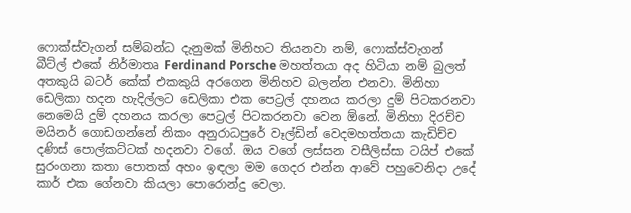ෆොක්ස්වැගන් සම්බන්ධ දැනුමක් මිනිහට තියනවා නම්, ෆොක්ස්වැගන් බීට්ල් එකේ නිර්මාතෘ Ferdinand Porsche මහත්තයා අද හිටියා නම් බුලත් අතකුයි බටර් කේක් එකකුයි අරගෙන මිනිහව බලන්න එනවා. මිනිහා ඩෙලිකා හදන හැදිල්ලට ඩෙලිකා එක පෙට්‍රල් දහනය කරලා දුම් පිටකරනවා නෙමෙයි දුම් දහනය කරලා පෙට්‍රල් පිටකරනවා වෙන ඕනේ. මිනිහා දිරච්ච මයිනර් ගොඩගන්නේ නිකං අනුරාධපුරේ වෑල්ඩින් වෙදමහත්තයා කැඩිච්ච දණිස් පොල්කට්ටක් හදනවා වගේ. ඔය වගේ ලස්සන වසීලිස්සා ටයිප් එකේ සුරංගනා කතා පොතක් අහං ඉඳලා මම ගෙදර එන්න ආවේ පහුවෙනිදා උදේ කාර් එක ගේනවා කියලා පොරොන්දු වෙලා.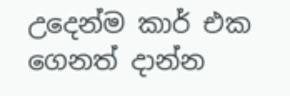උදෙන්ම කාර් එක ගෙනත් දාන්න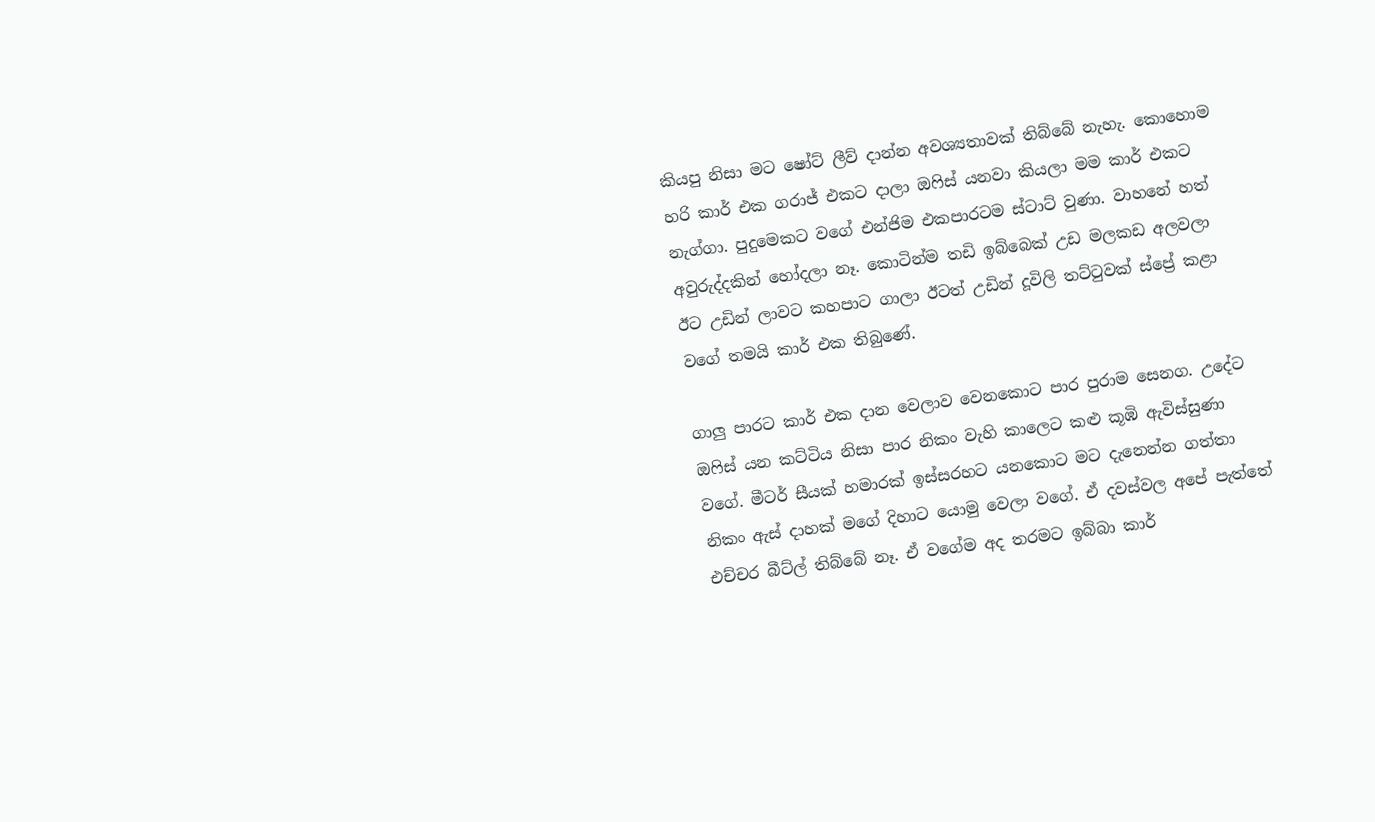කියපු නිසා මට ෂෝට් ලීව් දාන්න අවශ්‍යතාවක් තිබ්බේ නැහැ. කොහොම හරි කාර් එක ගරාජ් එකට දාලා ඔෆිස් යනවා කියලා මම කාර් එකට නැග්ගා. පුදුමෙකට වගේ එන්ජිම එකපාරටම ස්ටාට් වුණා. වාහනේ හත් අවුරුද්දකින් හෝදලා නෑ. කොටින්ම තඩි ඉබ්බෙක් උඩ මලකඩ අලවලා ඊට උඩින් ලාවට කහපාට ගාලා ඊටත් උඩින් දූවිලි තට්ටුවක් ස්ප්‍රේ කළා වගේ තමයි කාර් එක තිබුණේ.

ගාලු පාරට කාර් එක දාන වෙලාව වෙනකොට පාර පුරාම සෙනග. උදේට ඔෆිස් යන කට්ටිය නිසා පාර නිකං වැහි කාලෙට කළු කූඹි ඇවිස්සුණා වගේ. මීටර් සීයක් හමාරක් ඉස්සරහට යනකොට මට දැනෙන්න ගත්තා නිකං ඇස් දාහක් මගේ දිහාට යොමු වෙලා වගේ. ඒ දවස්වල අපේ පැත්තේ එච්චර බීට්ල් තිබ්බේ නෑ. ඒ වගේම අද තරමට ඉබ්බා කාර්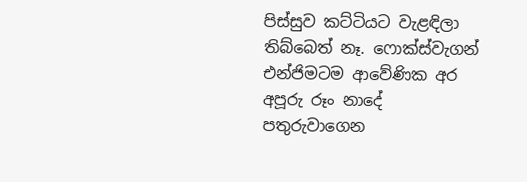පිස්සුව කට්ටියට වැළඳිලා තිබ්බෙත් නෑ. ෆොක්ස්වැගන් එන්ජිමටම ආවේණික අර අපූරු රූං නාදේ පතුරුවාගෙන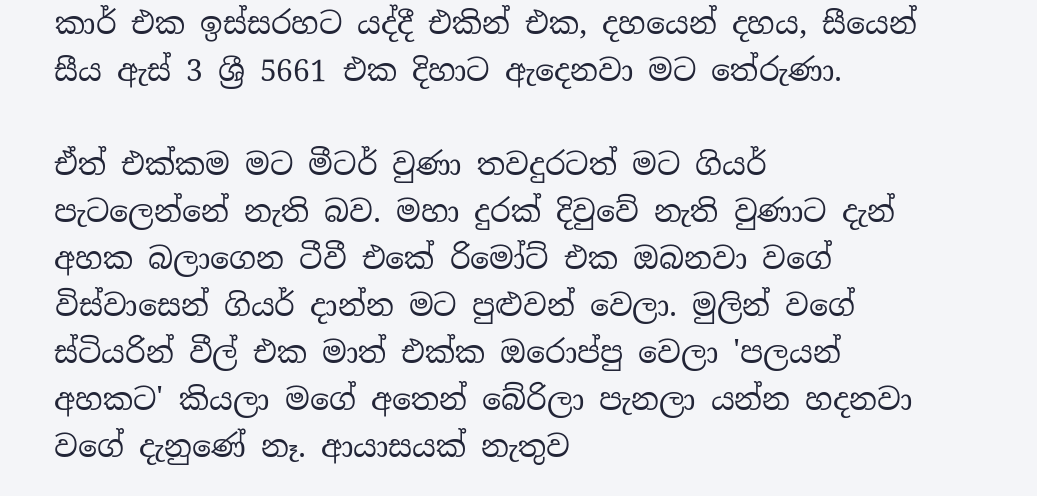කාර් එක ඉස්සරහට යද්දී එකින් එක, දහයෙන් දහය, සීයෙන් සීය ඇස් 3 ශ්‍රී 5661 එක දිහාට ඇදෙනවා මට තේරුණා.

ඒත් එක්කම මට මීටර් වුණා තවදුරටත් මට ගියර් පැටලෙන්නේ නැති බව. මහා දුරක් දිවුවේ නැති වුණාට දැන් අහක බලාගෙන ටීවී එකේ රිමෝට් එක ඔබනවා වගේ විස්වාසෙන් ගියර් දාන්න මට පුළුවන් වෙලා. මුලින් වගේ ස්ටියරින් වීල් එක මාත් එක්ක ඔරොප්පු වෙලා 'පලයන් අහකට' කියලා මගේ අතෙන් බේරිලා පැනලා යන්න හදනවා වගේ දැනුණේ නෑ. ආයාසයක් නැතුව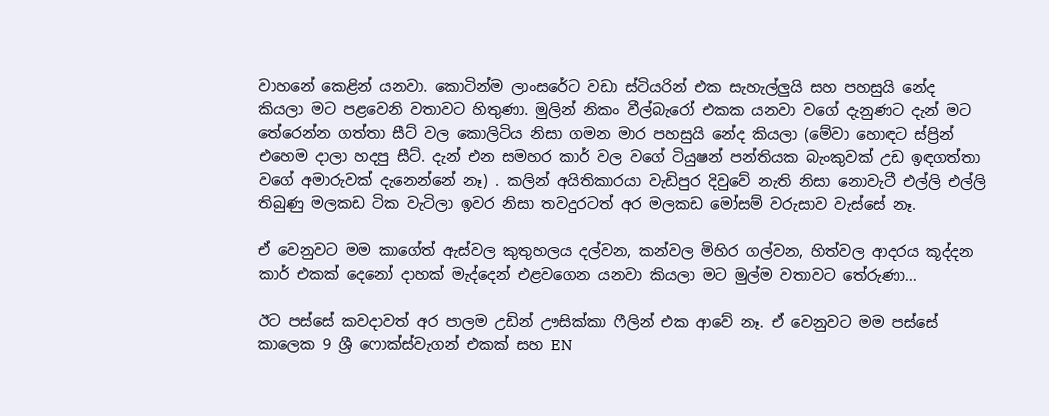වාහනේ කෙළින් යනවා. කොටින්ම ලාංසරේට වඩා ස්ටියරින් එක සැහැල්ලුයි සහ පහසුයි නේද කියලා මට පළවෙනි වතාවට හිතුණා. මුලින් නිකං වීල්බැරෝ එකක යනවා වගේ දැනුණට දැන් මට තේරෙන්න ගත්තා සීට් වල කොලිටිය නිසා ගමන මාර පහසුයි නේද කියලා (මේවා හොඳට ස්ප්‍රින් එහෙම දාලා හදපු සීට්. දැන් එන සමහර කාර් වල වගේ ටියුෂන් පන්තියක බැංකුවක් උඩ ඉඳගත්තා වගේ අමාරුවක් දැනෙන්නේ නෑ) . කලින් අයිතිකාරයා වැඩිපුර දිවුවේ නැති නිසා නොවැටී එල්ලි එල්ලි තිබුණු මලකඩ ටික වැටිලා ඉවර නිසා තවදුරටත් අර මලකඩ මෝසම් වරුසාව වැස්සේ නෑ.

ඒ වෙනුවට මම කාගේත් ඇස්වල කුතුහලය දල්වන, කන්වල මිහිර ගල්වන, හිත්වල ආදරය කූද්දන කාර් එකක් දෙනෝ දාහක් මැද්දෙන් එළවගෙන යනවා කියලා මට මුල්ම වතාවට තේරුණා...

ඊට පස්සේ කවදාවත් අර පාලම උඩින් ඌසික්කා ෆීලින් එක ආවේ නෑ. ඒ වෙනුවට මම පස්සේ කාලෙක 9 ශ්‍රී ෆොක්ස්වැගන් එකක් සහ EN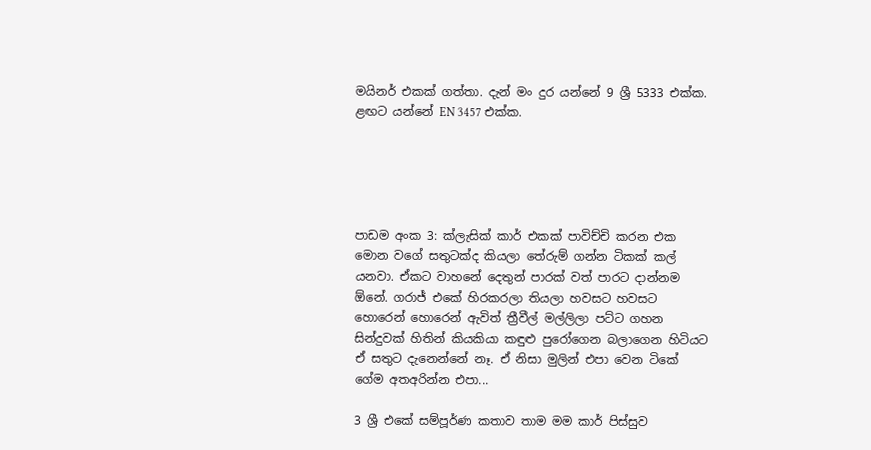මයිනර් එකක් ගත්තා. දැන් මං දුර යන්නේ 9 ශ්‍රී 5333 එක්ක. ළඟට යන්නේ EN 3457 එක්ක.





පාඩම අංක 3: ක්ලැසික් කාර් එකක් පාවිච්චි කරන එක මොන වගේ සතුටක්ද කියලා තේරුම් ගන්න ටිකක් කල් යනවා. ඒකට වාහනේ දෙතුන් පාරක් වත් පාරට දාන්නම ඕනේ. ගරාජ් එකේ හිරකරලා තියලා හවසට හවසට හොරෙන් හොරෙන් ඇවිත් ත්‍රීවීල් මල්ලිලා පට්ට ගහන සින්දුවක් හිතින් කියකියා කඳුළු පුරෝගෙන බලාගෙන හිටියට ඒ සතුට දැනෙන්නේ නෑ. ඒ නිසා මුලින් එපා වෙන ටිකේ ගේම අතඅරින්න එපා...

3 ශ්‍රී එකේ සම්පූර්ණ කතාව තාම මම කාර් පිස්සුව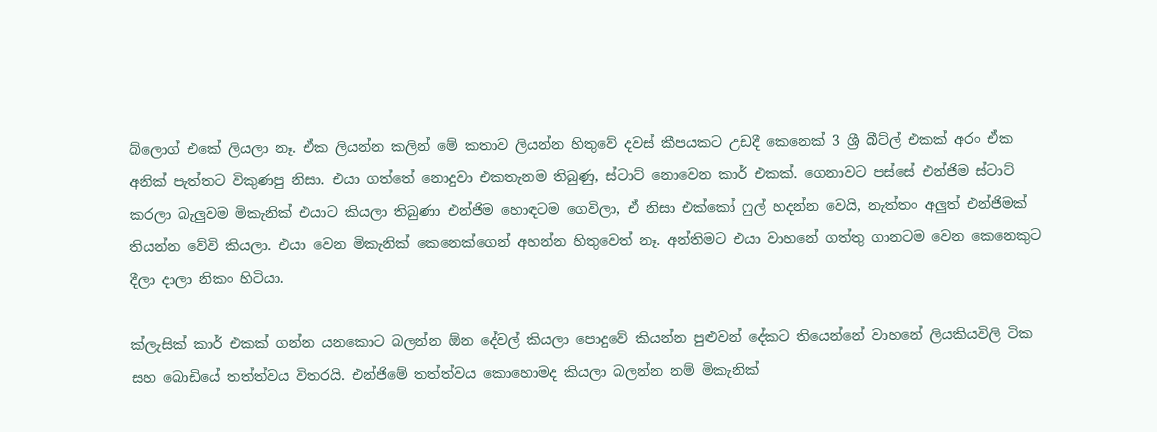බ්ලොග් එකේ ලියලා නෑ. ඒක ලියන්න කලින් මේ කතාව ලියන්න හිතුවේ දවස් කීපයකට උඩදී කෙනෙක් 3 ශ්‍රී බීට්ල් එකක් අරං ඒක අනික් පැත්තට විකුණපු නිසා. එයා ගත්තේ නොදුවා එකතැනම තිබුණු, ස්ටාට් නොවෙන කාර් එකක්. ගෙනාවට පස්සේ එන්ජිම ස්ටාට් කරලා බැලුවම මිකැනික් එයාට කියලා තිබුණා එන්ජිම හොඳටම ගෙවිලා, ඒ නිසා එක්කෝ ෆුල් හදන්න වෙයි, නැත්තං අලුත් එන්ජිමක් තියන්න වේවි කියලා. එයා වෙන මිකැනික් කෙනෙක්ගෙන් අහන්න හිතුවෙත් නෑ. අන්තිමට එයා වාහනේ ගත්තු ගානටම වෙන කෙනෙකුට දීලා දාලා නිකං හිටියා.

ක්ලැසික් කාර් එකක් ගන්න යනකොට බලන්න ඕන දේවල් කියලා පොදුවේ කියන්න පුළුවන් දේකට තියෙන්නේ වාහනේ ලියකියවිලි ටික සහ බොඩියේ තත්ත්වය විතරයි. එන්ජිමේ තත්ත්වය කොහොමද කියලා බලන්න නම් මිකැනික්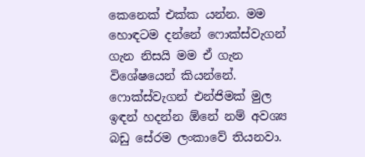කෙනෙක් එක්ක යන්න. මම හොඳටම දන්නේ ෆොක්ස්වැගන් ගැන නිසයි මම ඒ ගැන විශේෂයෙන් කියන්නේ. ෆොක්ස්වැගන් එන්ජිමක් මුල ඉඳන් හදන්න ඕනේ නම් අවශ්‍ය බඩු සේරම ලංකාවේ තියනවා.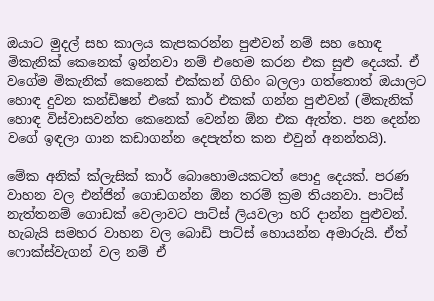ඔයාට මුදල් සහ කාලය කැපකරන්න පුළුවන් නම් සහ හොඳ මිකැනික් කෙනෙක් ඉන්නවා නම් එහෙම කරන එක සුළු දෙයක්. ඒ වගේම මිකැනික් කෙනෙක් එක්කන් ගිහිං බලලා ගත්තොත් ඔයාලට හොඳ දුවන කන්ඩිෂන් එකේ කාර් එකක් ගන්න පුළුවන් (මිකැනික් හොඳ විස්වාසවන්ත කෙනෙක් වෙන්න ඕන එක ඇත්ත. පන දෙන්න වගේ ඉඳලා ගාන කඩාගන්න දෙපැත්ත කන එවුන් අනන්තයි).

මේක අනික් ක්ලැසික් කාර් බොහොමයකටත් පොදු දෙයක්. පරණ වාහන වල එන්ජින් ගොඩගන්න ඕන තරම් ක්‍රම තියනවා. පාට්ස් නැත්තනම් ගොඩක් වෙලාවට පාට්ස් ලියවලා හරි දාන්න පුළුවන්. හැබැයි සමහර වාහන වල බොඩි පාට්ස් හොයන්න අමාරුයි. ඒත් ෆොක්ස්වැගන් වල නම් ඒ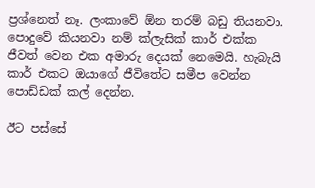ප්‍රශ්නෙත් නෑ. ලංකාවේ ඕන තරම් බඩු තියනවා. පොදුවේ කියනවා නම් ක්ලැසික් කාර් එක්ක ජීවත් වෙන එක අමාරු දෙයක් නෙමෙයි. හැබැයි කාර් එකට ඔයාගේ ජීවිතේට සමීප වෙන්න පොඩ්ඩක් කල් දෙන්න.

ඊට පස්සේ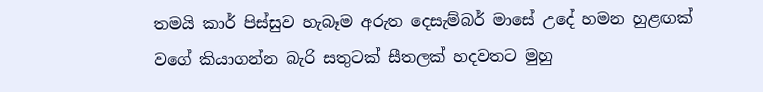තමයි කාර් පිස්සුව හැබෑම අරුත දෙසැම්බර් මාසේ උදේ හමන හුළඟක් වගේ කියාගන්න බැරි සතුටක් සීතලක් හදවතට මුහු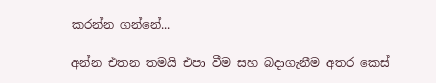කරන්න ගන්නේ...

අන්න එතන තමයි එපා වීම සහ බදාගැනීම අතර කෙස්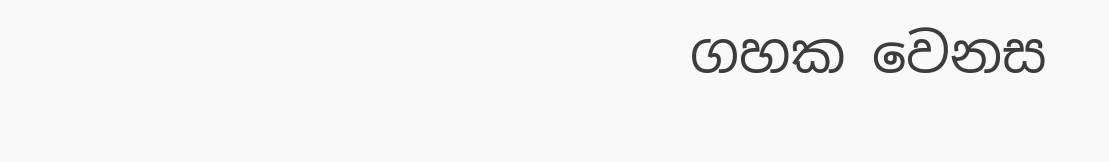ගහක වෙනස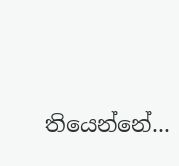තියෙන්නේ...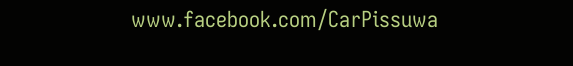www.facebook.com/CarPissuwa